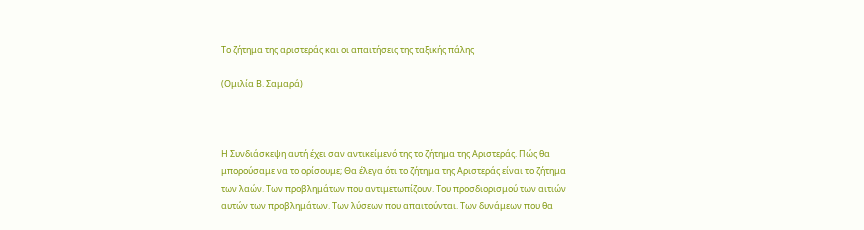Το ζήτημα της αριστεράς και οι απαιτήσεις της ταξικής πάλης

(Ομιλία Β. Σαμαρά)



Η Συνδιάσκεψη αυτή έχει σαν αντικείμενό της το ζήτημα της Αριστεράς. Πώς θα μπορούσαμε να το ορίσουμε; Θα έλεγα ότι το ζήτημα της Αριστεράς είναι το ζήτημα των λαών. Των προβλημάτων που αντιμετωπίζουν. Του προσδιορισμού των αιτιών αυτών των προβλημάτων. Των λύσεων που απαιτούνται. Των δυνάμεων που θα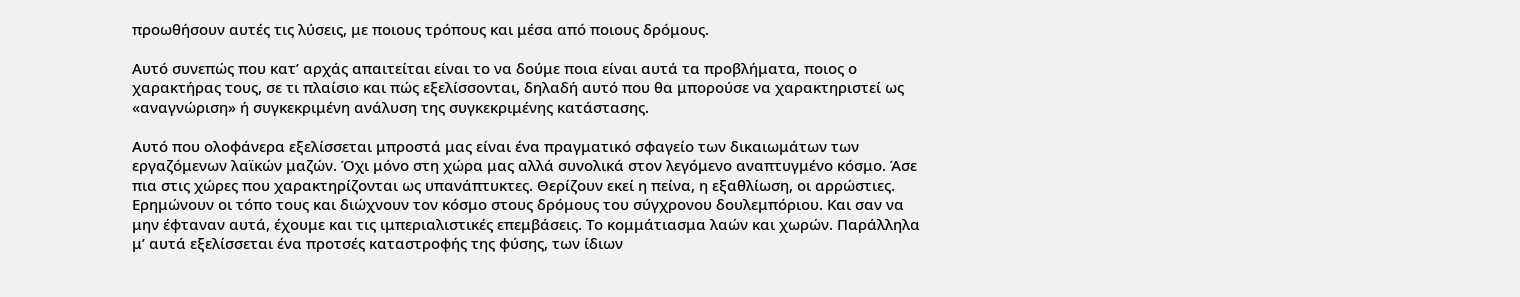προωθήσουν αυτές τις λύσεις, με ποιους τρόπους και μέσα από ποιους δρόμους.

Αυτό συνεπώς που κατ’ αρχάς απαιτείται είναι το να δούμε ποια είναι αυτά τα προβλήματα, ποιος ο χαρακτήρας τους, σε τι πλαίσιο και πώς εξελίσσονται, δηλαδή αυτό που θα μπορούσε να χαρακτηριστεί ως «αναγνώριση» ή συγκεκριμένη ανάλυση της συγκεκριμένης κατάστασης.

Αυτό που ολοφάνερα εξελίσσεται μπροστά μας είναι ένα πραγματικό σφαγείο των δικαιωμάτων των εργαζόμενων λαϊκών μαζών. Όχι μόνο στη χώρα μας αλλά συνολικά στον λεγόμενο αναπτυγμένο κόσμο. Άσε πια στις χώρες που χαρακτηρίζονται ως υπανάπτυκτες. Θερίζουν εκεί η πείνα, η εξαθλίωση, οι αρρώστιες. Ερημώνουν οι τόπο τους και διώχνουν τον κόσμο στους δρόμους του σύγχρονου δουλεμπόριου. Και σαν να μην έφταναν αυτά, έχουμε και τις ιμπεριαλιστικές επεμβάσεις. Το κομμάτιασμα λαών και χωρών. Παράλληλα μ’ αυτά εξελίσσεται ένα προτσές καταστροφής της φύσης, των ίδιων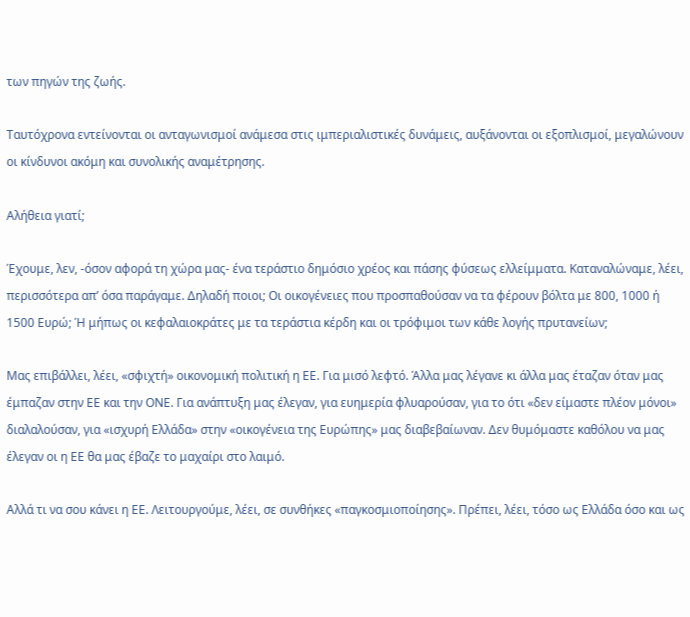των πηγών της ζωής.

Ταυτόχρονα εντείνονται οι ανταγωνισμοί ανάμεσα στις ιμπεριαλιστικές δυνάμεις, αυξάνονται οι εξοπλισμοί, μεγαλώνουν οι κίνδυνοι ακόμη και συνολικής αναμέτρησης.

Αλήθεια γιατί;

Έχουμε, λεν, -όσον αφορά τη χώρα μας- ένα τεράστιο δημόσιο χρέος και πάσης φύσεως ελλείμματα. Καταναλώναμε, λέει, περισσότερα απ’ όσα παράγαμε. Δηλαδή ποιοι; Οι οικογένειες που προσπαθούσαν να τα φέρουν βόλτα με 800, 1000 ή 1500 Ευρώ; Ή μήπως οι κεφαλαιοκράτες με τα τεράστια κέρδη και οι τρόφιμοι των κάθε λογής πρυτανείων;

Μας επιβάλλει, λέει, «σφιχτή» οικονομική πολιτική η ΕΕ. Για μισό λεφτό. Άλλα μας λέγανε κι άλλα μας έταζαν όταν μας έμπαζαν στην ΕΕ και την ΟΝΕ. Για ανάπτυξη μας έλεγαν, για ευημερία φλυαρούσαν, για το ότι «δεν είμαστε πλέον μόνοι» διαλαλούσαν, για «ισχυρή Ελλάδα» στην «οικογένεια της Ευρώπης» μας διαβεβαίωναν. Δεν θυμόμαστε καθόλου να μας έλεγαν οι η ΕΕ θα μας έβαζε το μαχαίρι στο λαιμό.

Αλλά τι να σου κάνει η ΕΕ. Λειτουργούμε, λέει, σε συνθήκες «παγκοσμιοποίησης». Πρέπει, λέει, τόσο ως Ελλάδα όσο και ως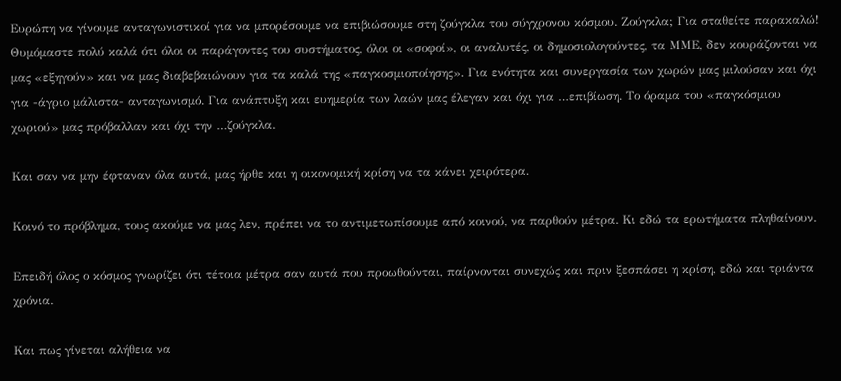Ευρώπη να γίνουμε ανταγωνιστικοί για να μπορέσουμε να επιβιώσουμε στη ζούγκλα του σύγχρονου κόσμου. Ζούγκλα; Για σταθείτε παρακαλώ! Θυμόμαστε πολύ καλά ότι όλοι οι παράγοντες του συστήματος, όλοι οι «σοφοί», οι αναλυτές, οι δημοσιολογούντες, τα ΜΜΕ, δεν κουράζονται να μας «εξηγούν» και να μας διαβεβαιώνουν για τα καλά της «παγκοσμιοποίησης». Για ενότητα και συνεργασία των χωρών μας μιλούσαν και όχι για -άγριο μάλιστα- ανταγωνισμό. Για ανάπτυξη και ευημερία των λαών μας έλεγαν και όχι για …επιβίωση. Το όραμα του «παγκόσμιου χωριού» μας πρόβαλλαν και όχι την …ζούγκλα.

Και σαν να μην έφταναν όλα αυτά, μας ήρθε και η οικονομική κρίση να τα κάνει χειρότερα.

Κοινό το πρόβλημα, τους ακούμε να μας λεν, πρέπει να το αντιμετωπίσουμε από κοινού, να παρθούν μέτρα. Κι εδώ τα ερωτήματα πληθαίνουν.

Επειδή όλος ο κόσμος γνωρίζει ότι τέτοια μέτρα σαν αυτά που προωθούνται, παίρνονται συνεχώς και πριν ξεσπάσει η κρίση, εδώ και τριάντα χρόνια.

Και πως γίνεται αλήθεια να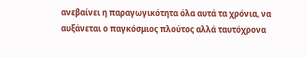ανεβαίνει η παραγωγικότητα όλα αυτά τα χρόνια, να αυξάνεται ο παγκόσμιος πλούτος αλλά ταυτόχρονα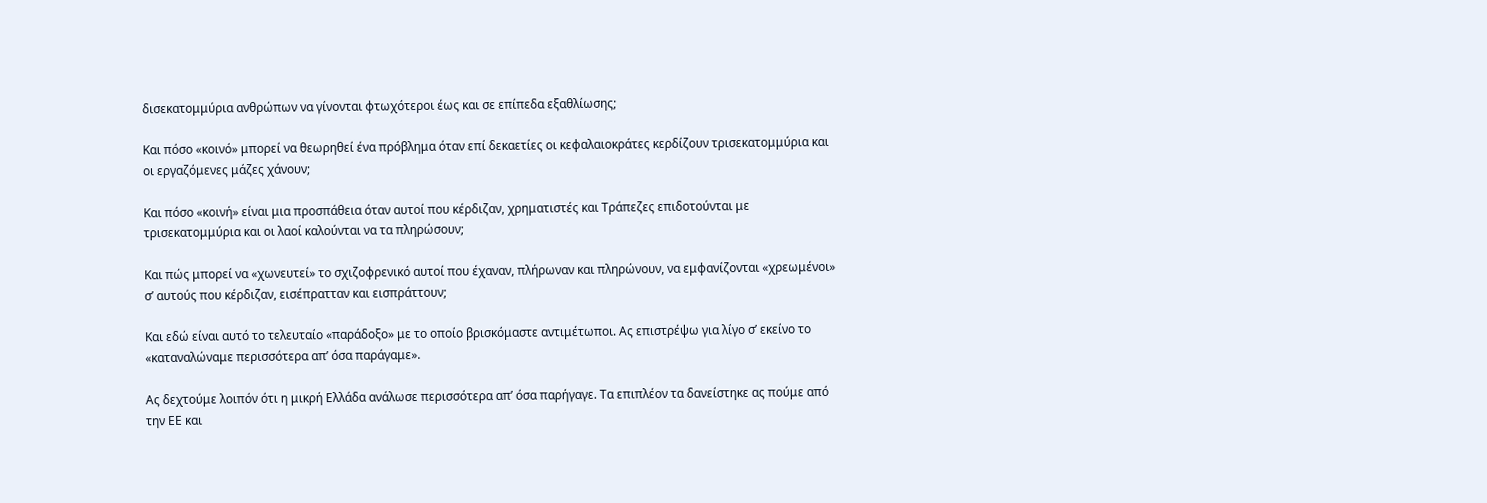δισεκατομμύρια ανθρώπων να γίνονται φτωχότεροι έως και σε επίπεδα εξαθλίωσης;

Και πόσο «κοινό» μπορεί να θεωρηθεί ένα πρόβλημα όταν επί δεκαετίες οι κεφαλαιοκράτες κερδίζουν τρισεκατομμύρια και οι εργαζόμενες μάζες χάνουν;

Και πόσο «κοινή» είναι μια προσπάθεια όταν αυτοί που κέρδιζαν, χρηματιστές και Τράπεζες επιδοτούνται με τρισεκατομμύρια και οι λαοί καλούνται να τα πληρώσουν;

Και πώς μπορεί να «χωνευτεί» το σχιζοφρενικό αυτοί που έχαναν, πλήρωναν και πληρώνουν, να εμφανίζονται «χρεωμένοι» σ’ αυτούς που κέρδιζαν, εισέπρατταν και εισπράττουν;

Και εδώ είναι αυτό το τελευταίο «παράδοξο» με το οποίο βρισκόμαστε αντιμέτωποι. Ας επιστρέψω για λίγο σ’ εκείνο το «καταναλώναμε περισσότερα απ’ όσα παράγαμε».

Ας δεχτούμε λοιπόν ότι η μικρή Ελλάδα ανάλωσε περισσότερα απ’ όσα παρήγαγε. Τα επιπλέον τα δανείστηκε ας πούμε από την ΕΕ και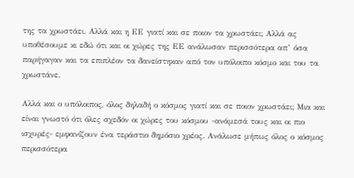της τα χρωστάει. Αλλά και η ΕΕ γιατί και σε ποιον τα χρωστάει; Αλλά ας υποθέσουμε κι εδώ ότι και οι χώρες της ΕΕ ανάλωσαν περισσότερα απ’ όσα παρήγαγαν και τα επιπλέον τα δανείστηκαν από τον υπόλοιπο κόσμο και του τα χρωστάνε.

Αλλά και ο υπόλοιπος, όλος δηλαδή ο κόσμος γιατί και σε ποιον χρωστάει; Μια και είναι γνωστό ότι όλες σχεδόν οι χώρες του κόσμου -ανάμεσά τους και οι πιο ισχυρές- εμφανίζουν ένα τεράστιο δημόσιο χρέος. Ανάλωσε μήπως όλος ο κόσμος περισσότερα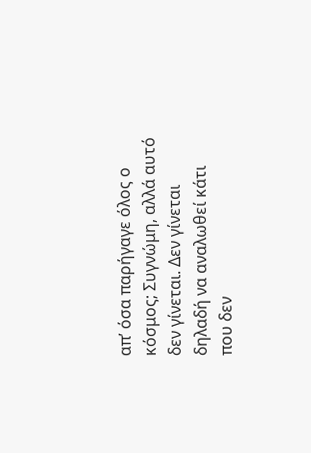απ’ όσα παρήγαγε όλος ο κόσμος; Συγνώμη, αλλά αυτό δεν γίνεται. Δεν γίνεται δηλαδή να αναλωθεί κάτι που δεν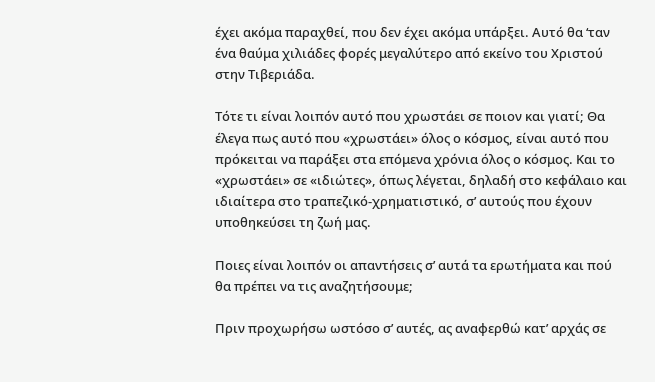έχει ακόμα παραχθεί, που δεν έχει ακόμα υπάρξει. Αυτό θα ‘ταν ένα θαύμα χιλιάδες φορές μεγαλύτερο από εκείνο του Χριστού στην Τιβεριάδα.

Τότε τι είναι λοιπόν αυτό που χρωστάει σε ποιον και γιατί; Θα έλεγα πως αυτό που «χρωστάει» όλος ο κόσμος, είναι αυτό που πρόκειται να παράξει στα επόμενα χρόνια όλος ο κόσμος. Και το «χρωστάει» σε «ιδιώτες», όπως λέγεται, δηλαδή στο κεφάλαιο και ιδιαίτερα στο τραπεζικό-χρηματιστικό, σ’ αυτούς που έχουν υποθηκεύσει τη ζωή μας.

Ποιες είναι λοιπόν οι απαντήσεις σ’ αυτά τα ερωτήματα και πού θα πρέπει να τις αναζητήσουμε;

Πριν προχωρήσω ωστόσο σ’ αυτές, ας αναφερθώ κατ’ αρχάς σε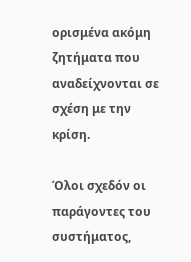ορισμένα ακόμη ζητήματα που αναδείχνονται σε σχέση με την κρίση.

Όλοι σχεδόν οι παράγοντες του συστήματος,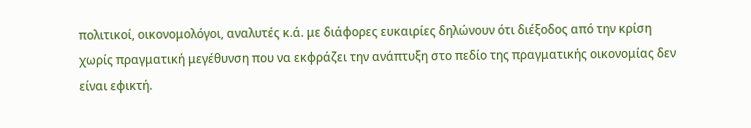πολιτικοί, οικονομολόγοι, αναλυτές κ.ά. με διάφορες ευκαιρίες δηλώνουν ότι διέξοδος από την κρίση χωρίς πραγματική μεγέθυνση που να εκφράζει την ανάπτυξη στο πεδίο της πραγματικής οικονομίας δεν είναι εφικτή.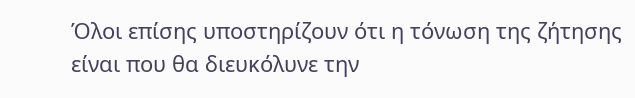Όλοι επίσης υποστηρίζουν ότι η τόνωση της ζήτησης είναι που θα διευκόλυνε την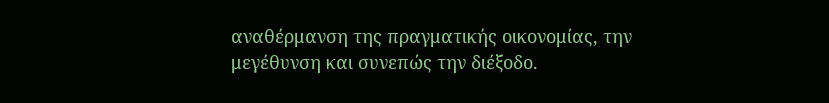αναθέρμανση της πραγματικής οικονομίας, την μεγέθυνση και συνεπώς την διέξοδο.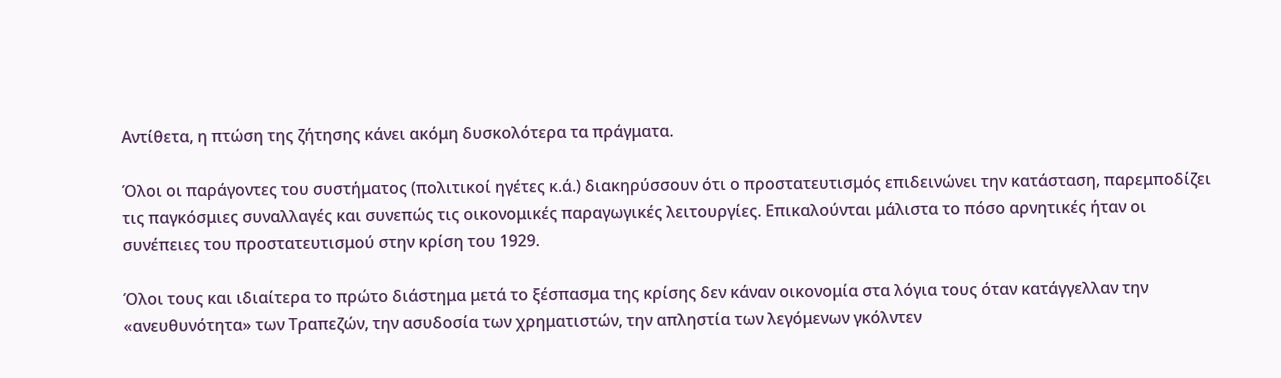Αντίθετα, η πτώση της ζήτησης κάνει ακόμη δυσκολότερα τα πράγματα.

Όλοι οι παράγοντες του συστήματος (πολιτικοί ηγέτες κ.ά.) διακηρύσσουν ότι ο προστατευτισμός επιδεινώνει την κατάσταση, παρεμποδίζει τις παγκόσμιες συναλλαγές και συνεπώς τις οικονομικές παραγωγικές λειτουργίες. Επικαλούνται μάλιστα το πόσο αρνητικές ήταν οι συνέπειες του προστατευτισμού στην κρίση του 1929.

Όλοι τους και ιδιαίτερα το πρώτο διάστημα μετά το ξέσπασμα της κρίσης δεν κάναν οικονομία στα λόγια τους όταν κατάγγελλαν την «ανευθυνότητα» των Τραπεζών, την ασυδοσία των χρηματιστών, την απληστία των λεγόμενων γκόλντεν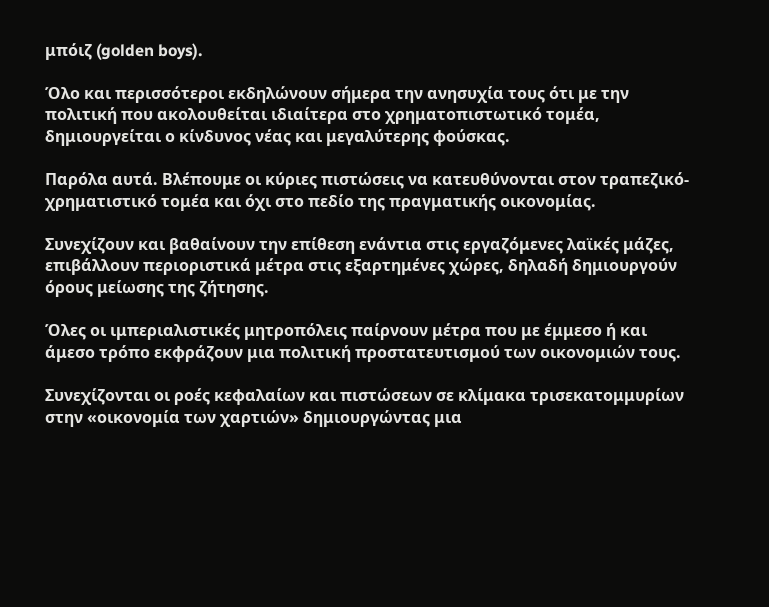μπόιζ (golden boys).

Όλο και περισσότεροι εκδηλώνουν σήμερα την ανησυχία τους ότι με την πολιτική που ακολουθείται ιδιαίτερα στο χρηματοπιστωτικό τομέα, δημιουργείται ο κίνδυνος νέας και μεγαλύτερης φούσκας.

Παρόλα αυτά. Βλέπουμε οι κύριες πιστώσεις να κατευθύνονται στον τραπεζικό-χρηματιστικό τομέα και όχι στο πεδίο της πραγματικής οικονομίας.

Συνεχίζουν και βαθαίνουν την επίθεση ενάντια στις εργαζόμενες λαϊκές μάζες, επιβάλλουν περιοριστικά μέτρα στις εξαρτημένες χώρες, δηλαδή δημιουργούν όρους μείωσης της ζήτησης.

Όλες οι ιμπεριαλιστικές μητροπόλεις παίρνουν μέτρα που με έμμεσο ή και άμεσο τρόπο εκφράζουν μια πολιτική προστατευτισμού των οικονομιών τους.

Συνεχίζονται οι ροές κεφαλαίων και πιστώσεων σε κλίμακα τρισεκατομμυρίων στην «οικονομία των χαρτιών» δημιουργώντας μια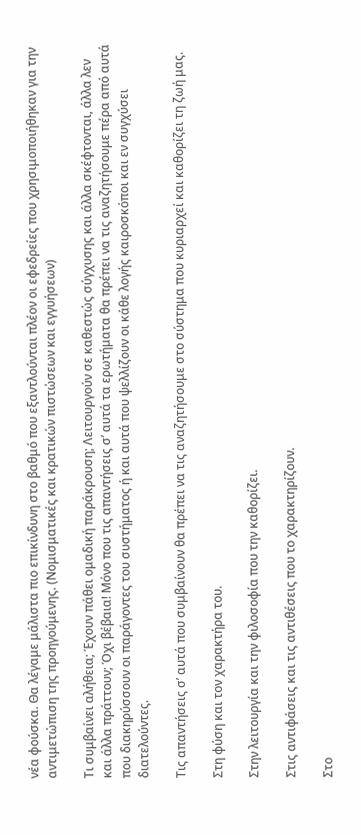νέα φούσκα. Θα λέγαμε μάλιστα πιο επικίνδυνη στο βαθμό που εξαντλούνται πλέον οι εφεδρείες που χρησιμοποιήθηκαν για την αντιμετώπιση της προηγούμενης. (Νομισματικές και κρατικών πιστώσεων και εγγυήσεων)

Τι συμβαίνει αλήθεια; Έχουν πάθει ομαδική παράκρουση; Λειτουργούν σε καθεστώς σύγχυσης και άλλα σκέφτονται, άλλα λεν και άλλα πράττουν; Όχι βέβαια! Μόνο που τις απαντήσεις σ’ αυτά τα ερωτήματα θα πρέπει να τις αναζητήσουμε πέρα από αυτά που διακηρύσσουν οι παράγοντες του συστήματος ή και αυτά που ψελλίζουν οι κάθε λογής καιροσκόποι και εν συγχύσει διατελούντες.

Τις απαντήσεις σ’ αυτά που συμβαίνουν θα πρέπει να τις αναζητήσουμε στο σύστημα που κυριαρχεί και καθορίζει τη ζωή μας.

Στη φύση και τον χαρακτήρα του.

Στην λειτουργία και την φιλοσοφία που την καθορίζει.

Στις αντιφάσεις και τις αντιθέσεις που το χαρακτηρίζουν.

Στο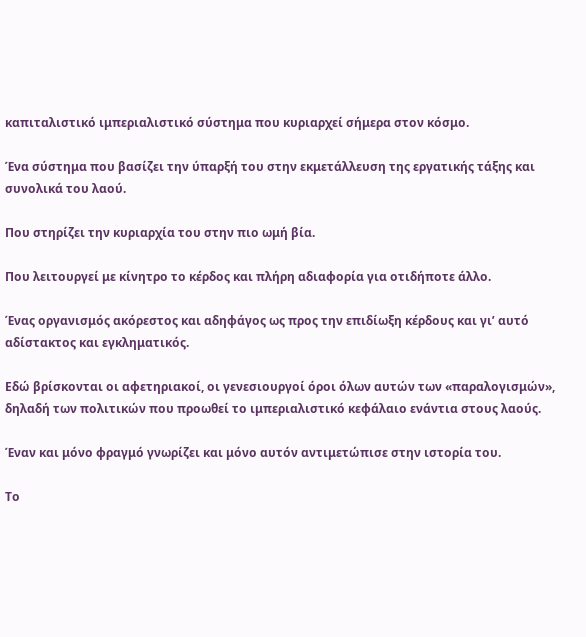καπιταλιστικό ιμπεριαλιστικό σύστημα που κυριαρχεί σήμερα στον κόσμο.

Ένα σύστημα που βασίζει την ύπαρξή του στην εκμετάλλευση της εργατικής τάξης και συνολικά του λαού.

Που στηρίζει την κυριαρχία του στην πιο ωμή βία.

Που λειτουργεί με κίνητρο το κέρδος και πλήρη αδιαφορία για οτιδήποτε άλλο.

Ένας οργανισμός ακόρεστος και αδηφάγος ως προς την επιδίωξη κέρδους και γι’ αυτό αδίστακτος και εγκληματικός.

Εδώ βρίσκονται οι αφετηριακοί, οι γενεσιουργοί όροι όλων αυτών των «παραλογισμών», δηλαδή των πολιτικών που προωθεί το ιμπεριαλιστικό κεφάλαιο ενάντια στους λαούς.

Έναν και μόνο φραγμό γνωρίζει και μόνο αυτόν αντιμετώπισε στην ιστορία του.

Το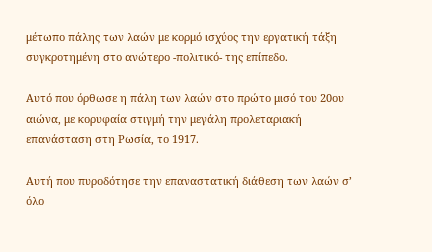μέτωπο πάλης των λαών με κορμό ισχύος την εργατική τάξη συγκροτημένη στο ανώτερο -πολιτικό- της επίπεδο.

Αυτό που όρθωσε η πάλη των λαών στο πρώτο μισό του 20ου αιώνα, με κορυφαία στιγμή την μεγάλη προλεταριακή επανάσταση στη Ρωσία, το 1917.

Αυτή που πυροδότησε την επαναστατική διάθεση των λαών σ’ όλο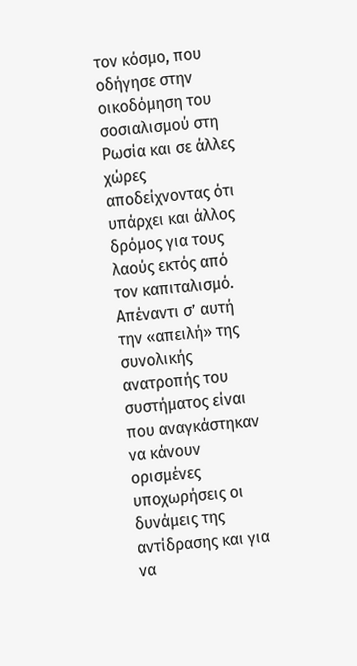τον κόσμο, που οδήγησε στην οικοδόμηση του σοσιαλισμού στη Ρωσία και σε άλλες χώρες αποδείχνοντας ότι υπάρχει και άλλος δρόμος για τους λαούς εκτός από τον καπιταλισμό. Απέναντι σ’ αυτή την «απειλή» της συνολικής ανατροπής του συστήματος είναι που αναγκάστηκαν να κάνουν ορισμένες υποχωρήσεις οι δυνάμεις της αντίδρασης και για να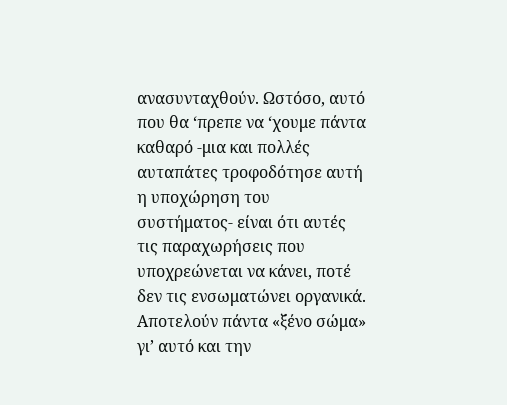ανασυνταχθούν. Ωστόσο, αυτό που θα ‘πρεπε να ‘χουμε πάντα καθαρό -μια και πολλές αυταπάτες τροφοδότησε αυτή η υποχώρηση του συστήματος- είναι ότι αυτές τις παραχωρήσεις που υποχρεώνεται να κάνει, ποτέ δεν τις ενσωματώνει οργανικά. Αποτελούν πάντα «ξένο σώμα» γι’ αυτό και την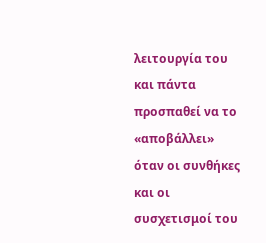λειτουργία του και πάντα προσπαθεί να το «αποβάλλει» όταν οι συνθήκες και οι συσχετισμοί του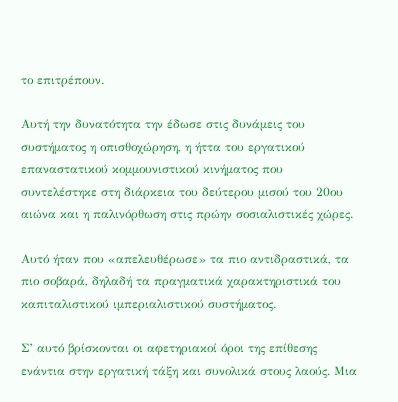το επιτρέπουν.

Αυτή την δυνατότητα την έδωσε στις δυνάμεις του συστήματος η οπισθοχώρηση, η ήττα του εργατικού επαναστατικού κομμουνιστικού κινήματος που συντελέστηκε στη διάρκεια του δεύτερου μισού του 20ου αιώνα και η παλινόρθωση στις πρώην σοσιαλιστικές χώρες.

Αυτό ήταν που «απελευθέρωσε» τα πιο αντιδραστικά, τα πιο σοβαρά, δηλαδή τα πραγματικά χαρακτηριστικά του καπιταλιστικού ιμπεριαλιστικού συστήματος.

Σ’ αυτό βρίσκονται οι αφετηριακοί όροι της επίθεσης ενάντια στην εργατική τάξη και συνολικά στους λαούς. Μια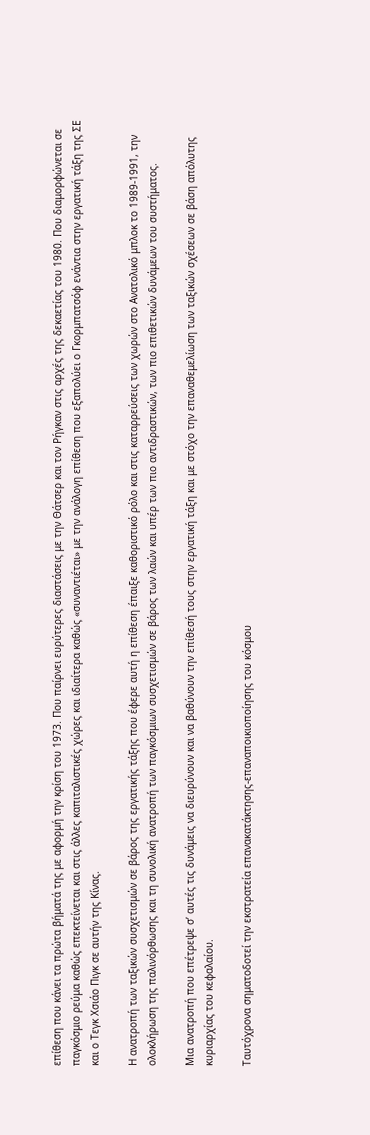επίθεση που κάνει τα πρώτα βήματά της με αφορμή την κρίση του 1973. Που παίρνει ευρύτερες διαστάσεις με την Θάτσερ και τον Ρήγκαν στις αρχές της δεκαετίας του 1980. Που διαμορφώνεται σε παγκόσμιο ρεύμα καθώς επεκτείνεται και στις άλλες καπιταλιστικές χώρες και ιδιαίτερα καθώς «συναντιέται» με την ανάλογη επίθεση που εξαπολύει ο Γκορμπατσόφ ενάντια στην εργατική τάξη της ΣΕ και ο Τεγκ Χσιάο Πιγκ σε αυτήν της Κίνας.

Η ανατροπή των ταξικών συσχετισμών σε βάρος της εργατικής τάξης που έφερε αυτή η επίθεση έπαιξε καθοριστικό ρόλο και στις καταρρεύσεις των χωρών στο Ανατολικό μπλοκ το 1989-1991, την ολοκλήρωση της παλινόρθωσης και τη συνολική ανατροπή των παγκόσμιων συσχετισμών σε βάρος των λαών και υπέρ των πιο αντιδραστικών, των πιο επιθετικών δυνάμεων του συστήματος.

Μια ανατροπή που επέτρεψε σ’ αυτές τις δυνάμεις να διευρύνουν και να βαθύνουν την επίθεσή τους στην εργατική τάξη και με στόχο την επαναθεμελίωση των ταξικών σχέσεων σε βάση απόλυτης κυριαρχίας του κεφαλαίου.

Ταυτόχρονα σηματοδοτεί την εκστρατεία επανακατάκτησης-επαναποικιοποίησης του κόσμου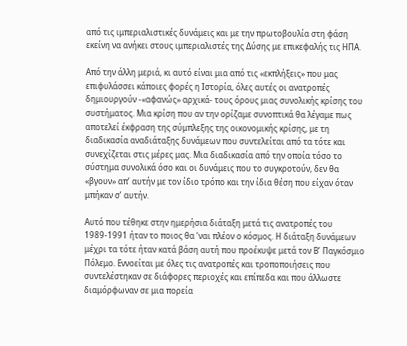από τις ιμπεριαλιστικές δυνάμεις και με την πρωτοβουλία στη φάση εκείνη να ανήκει στους ιμπεριαλιστές της Δύσης με επικεφαλής τις ΗΠΑ.

Από την άλλη μεριά, κι αυτό είναι μια από τις «εκπλήξεις» που μας επιφυλάσσει κάποιες φορές η Ιστορία, όλες αυτές οι ανατροπές δημιουργούν -«αφανώς» αρχικά- τους όρους μιας συνολικής κρίσης του συστήματος. Μια κρίση που αν την ορίζαμε συνοπτικά θα λέγαμε πως αποτελεί έκφραση της σύμπλεξης της οικονομικής κρίσης, με τη διαδικασία αναδιάταξης δυνάμεων που συντελείται από τα τότε και συνεχίζεται στις μέρες μας. Μια διαδικασία από την οποία τόσο το σύστημα συνολικά όσο και οι δυνάμεις που το συγκροτούν, δεν θα «βγουν» απ’ αυτήν με τον ίδιο τρόπο και την ίδια θέση που είχαν όταν μπήκαν σ’ αυτήν.

Αυτό που τέθηκε στην ημερήσια διάταξη μετά τις ανατροπές του 1989-1991 ήταν το ποιος θα ‘ναι πλέον ο κόσμος. Η διάταξη δυνάμεων μέχρι τα τότε ήταν κατά βάση αυτή που προέκυψε μετά τον Β’ Παγκόσμιο Πόλεμο. Εννοείται με όλες τις ανατροπές και τροποποιήσεις που συντελέστηκαν σε διάφορες περιοχές και επίπεδα και που άλλωστε διαμόρφωναν σε μια πορεία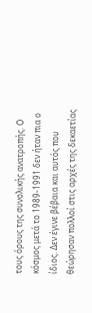τους όρους της συνολικής ανατροπής. Ο κόσμος μετά το 1989-1991 δεν ήταν πια ο ίδιος. Δεν έγινε βέβαια και αυτός που θεώρησαν πολλοί στις αρχές της δεκαετίας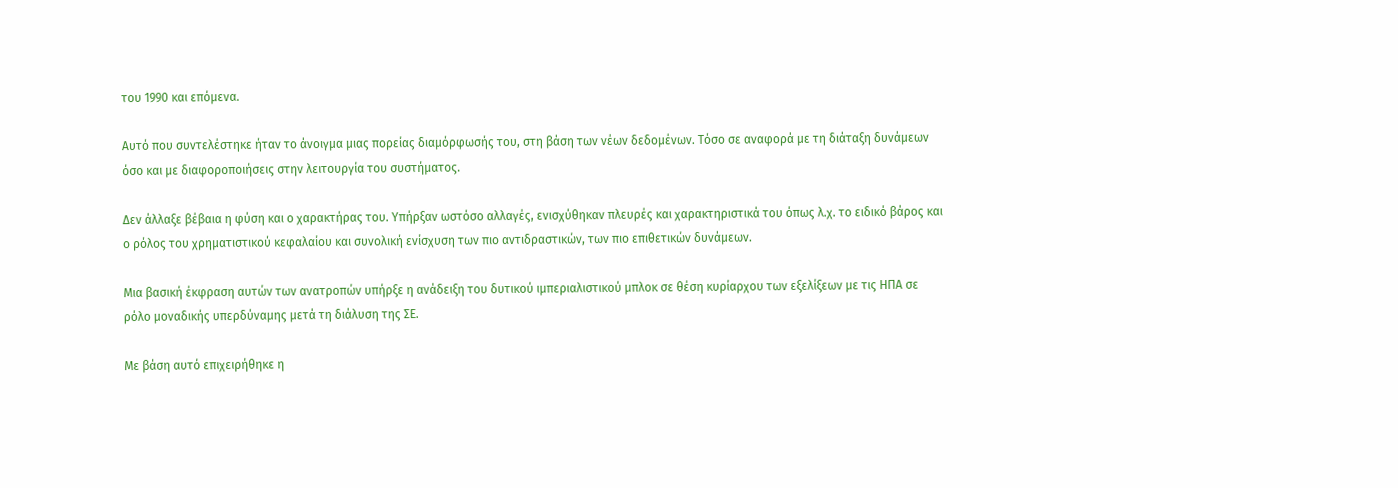του 1990 και επόμενα.

Αυτό που συντελέστηκε ήταν το άνοιγμα μιας πορείας διαμόρφωσής του, στη βάση των νέων δεδομένων. Τόσο σε αναφορά με τη διάταξη δυνάμεων όσο και με διαφοροποιήσεις στην λειτουργία του συστήματος.

Δεν άλλαξε βέβαια η φύση και ο χαρακτήρας του. Υπήρξαν ωστόσο αλλαγές, ενισχύθηκαν πλευρές και χαρακτηριστικά του όπως λ.χ. το ειδικό βάρος και ο ρόλος του χρηματιστικού κεφαλαίου και συνολική ενίσχυση των πιο αντιδραστικών, των πιο επιθετικών δυνάμεων.

Μια βασική έκφραση αυτών των ανατροπών υπήρξε η ανάδειξη του δυτικού ιμπεριαλιστικού μπλοκ σε θέση κυρίαρχου των εξελίξεων με τις ΗΠΑ σε ρόλο μοναδικής υπερδύναμης μετά τη διάλυση της ΣΕ.

Με βάση αυτό επιχειρήθηκε η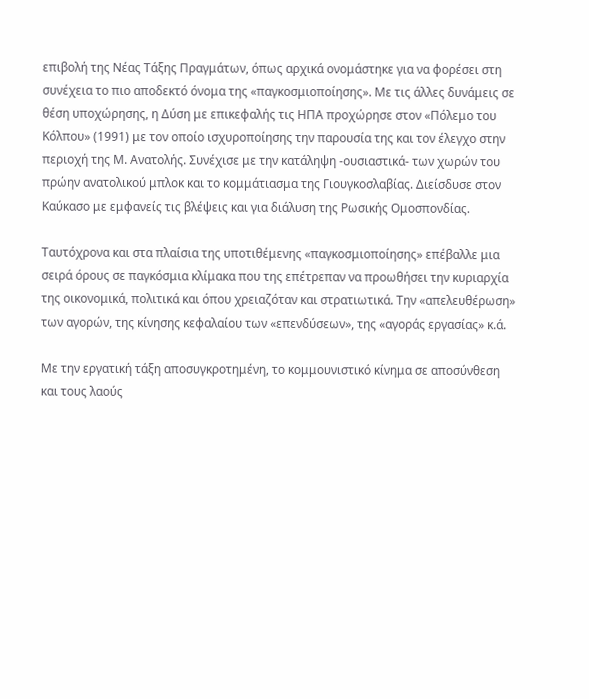επιβολή της Νέας Τάξης Πραγμάτων, όπως αρχικά ονομάστηκε για να φορέσει στη συνέχεια το πιο αποδεκτό όνομα της «παγκοσμιοποίησης». Με τις άλλες δυνάμεις σε θέση υποχώρησης, η Δύση με επικεφαλής τις ΗΠΑ προχώρησε στον «Πόλεμο του Κόλπου» (1991) με τον οποίο ισχυροποίησης την παρουσία της και τον έλεγχο στην περιοχή της Μ. Ανατολής. Συνέχισε με την κατάληψη -ουσιαστικά- των χωρών του πρώην ανατολικού μπλοκ και το κομμάτιασμα της Γιουγκοσλαβίας. Διείσδυσε στον Καύκασο με εμφανείς τις βλέψεις και για διάλυση της Ρωσικής Ομοσπονδίας.

Ταυτόχρονα και στα πλαίσια της υποτιθέμενης «παγκοσμιοποίησης» επέβαλλε μια σειρά όρους σε παγκόσμια κλίμακα που της επέτρεπαν να προωθήσει την κυριαρχία της οικονομικά, πολιτικά και όπου χρειαζόταν και στρατιωτικά. Την «απελευθέρωση» των αγορών, της κίνησης κεφαλαίου των «επενδύσεων», της «αγοράς εργασίας» κ.ά.

Με την εργατική τάξη αποσυγκροτημένη, το κομμουνιστικό κίνημα σε αποσύνθεση και τους λαούς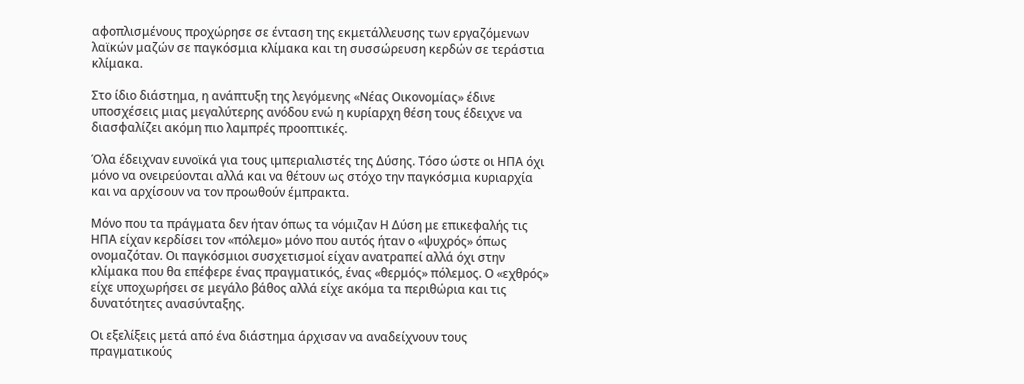αφοπλισμένους προχώρησε σε ένταση της εκμετάλλευσης των εργαζόμενων λαϊκών μαζών σε παγκόσμια κλίμακα και τη συσσώρευση κερδών σε τεράστια κλίμακα.

Στο ίδιο διάστημα, η ανάπτυξη της λεγόμενης «Νέας Οικονομίας» έδινε υποσχέσεις μιας μεγαλύτερης ανόδου ενώ η κυρίαρχη θέση τους έδειχνε να διασφαλίζει ακόμη πιο λαμπρές προοπτικές.

Όλα έδειχναν ευνοϊκά για τους ιμπεριαλιστές της Δύσης. Τόσο ώστε οι ΗΠΑ όχι μόνο να ονειρεύονται αλλά και να θέτουν ως στόχο την παγκόσμια κυριαρχία και να αρχίσουν να τον προωθούν έμπρακτα.

Μόνο που τα πράγματα δεν ήταν όπως τα νόμιζαν Η Δύση με επικεφαλής τις ΗΠΑ είχαν κερδίσει τον «πόλεμο» μόνο που αυτός ήταν ο «ψυχρός» όπως ονομαζόταν. Οι παγκόσμιοι συσχετισμοί είχαν ανατραπεί αλλά όχι στην κλίμακα που θα επέφερε ένας πραγματικός, ένας «θερμός» πόλεμος. Ο «εχθρός» είχε υποχωρήσει σε μεγάλο βάθος αλλά είχε ακόμα τα περιθώρια και τις δυνατότητες ανασύνταξης.

Οι εξελίξεις μετά από ένα διάστημα άρχισαν να αναδείχνουν τους πραγματικούς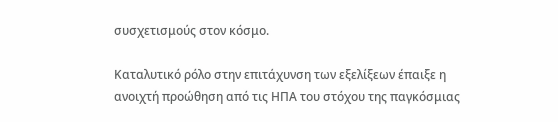συσχετισμούς στον κόσμο.

Καταλυτικό ρόλο στην επιτάχυνση των εξελίξεων έπαιξε η ανοιχτή προώθηση από τις ΗΠΑ του στόχου της παγκόσμιας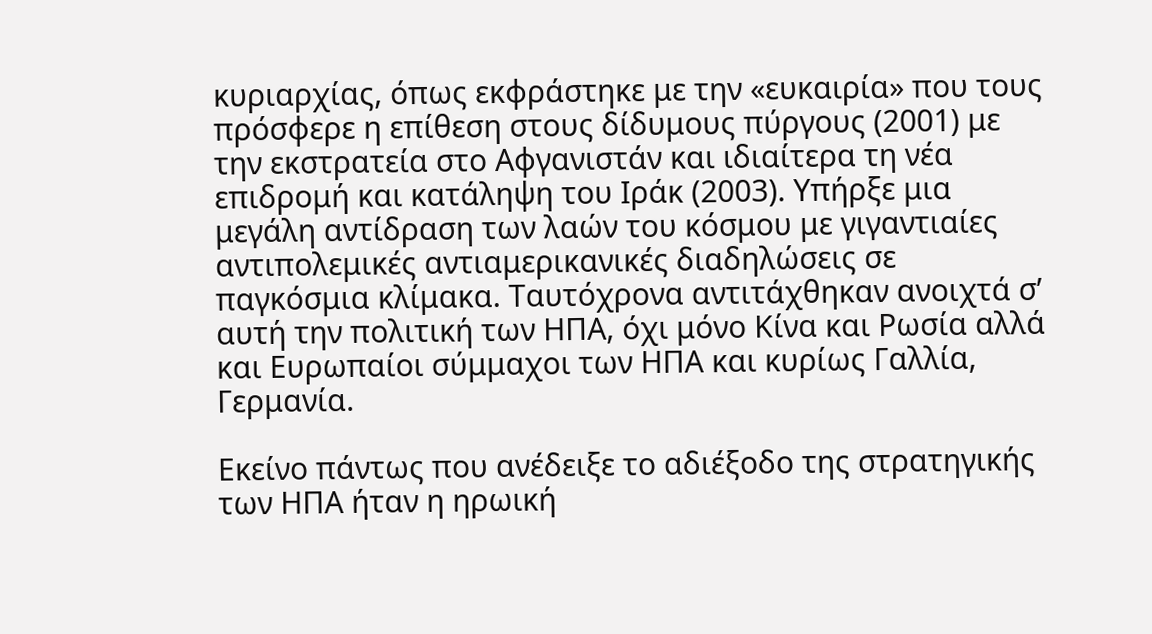κυριαρχίας, όπως εκφράστηκε με την «ευκαιρία» που τους πρόσφερε η επίθεση στους δίδυμους πύργους (2001) με την εκστρατεία στο Αφγανιστάν και ιδιαίτερα τη νέα επιδρομή και κατάληψη του Ιράκ (2003). Υπήρξε μια μεγάλη αντίδραση των λαών του κόσμου με γιγαντιαίες αντιπολεμικές αντιαμερικανικές διαδηλώσεις σε παγκόσμια κλίμακα. Ταυτόχρονα αντιτάχθηκαν ανοιχτά σ’ αυτή την πολιτική των ΗΠΑ, όχι μόνο Κίνα και Ρωσία αλλά και Ευρωπαίοι σύμμαχοι των ΗΠΑ και κυρίως Γαλλία, Γερμανία.

Εκείνο πάντως που ανέδειξε το αδιέξοδο της στρατηγικής των ΗΠΑ ήταν η ηρωική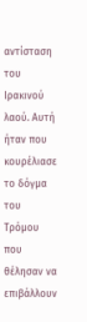αντίσταση του Ιρακινού λαού. Αυτή ήταν που κουρέλιασε το δόγμα του Τρόμου που θέλησαν να επιβάλλουν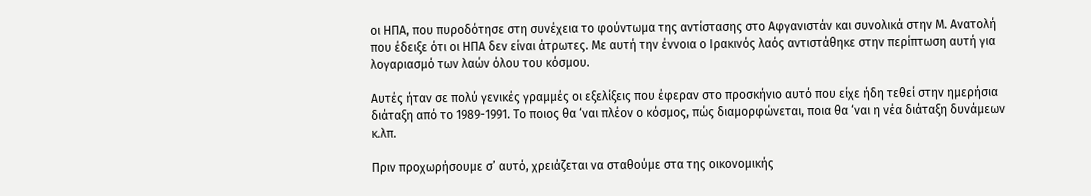οι ΗΠΑ, που πυροδότησε στη συνέχεια το φούντωμα της αντίστασης στο Αφγανιστάν και συνολικά στην Μ. Ανατολή που έδειξε ότι οι ΗΠΑ δεν είναι άτρωτες. Με αυτή την έννοια ο Ιρακινός λαός αντιστάθηκε στην περίπτωση αυτή για λογαριασμό των λαών όλου του κόσμου.

Αυτές ήταν σε πολύ γενικές γραμμές οι εξελίξεις που έφεραν στο προσκήνιο αυτό που είχε ήδη τεθεί στην ημερήσια διάταξη από το 1989-1991. Το ποιος θα ‘ναι πλέον ο κόσμος, πώς διαμορφώνεται, ποια θα ‘ναι η νέα διάταξη δυνάμεων κ.λπ.

Πριν προχωρήσουμε σ’ αυτό, χρειάζεται να σταθούμε στα της οικονομικής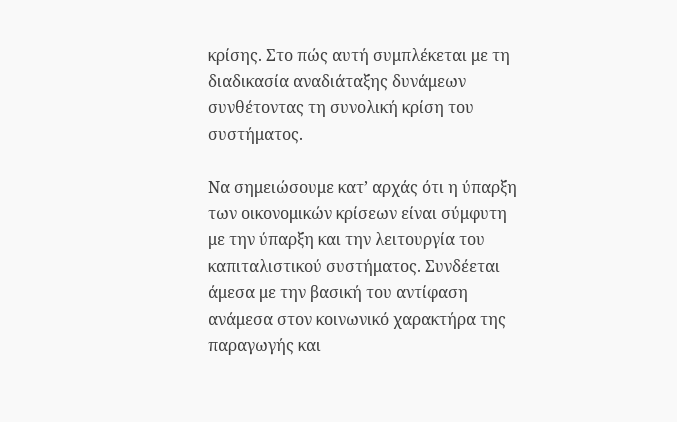κρίσης. Στο πώς αυτή συμπλέκεται με τη διαδικασία αναδιάταξης δυνάμεων συνθέτοντας τη συνολική κρίση του συστήματος.

Να σημειώσουμε κατ’ αρχάς ότι η ύπαρξη των οικονομικών κρίσεων είναι σύμφυτη με την ύπαρξη και την λειτουργία του καπιταλιστικού συστήματος. Συνδέεται άμεσα με την βασική του αντίφαση ανάμεσα στον κοινωνικό χαρακτήρα της παραγωγής και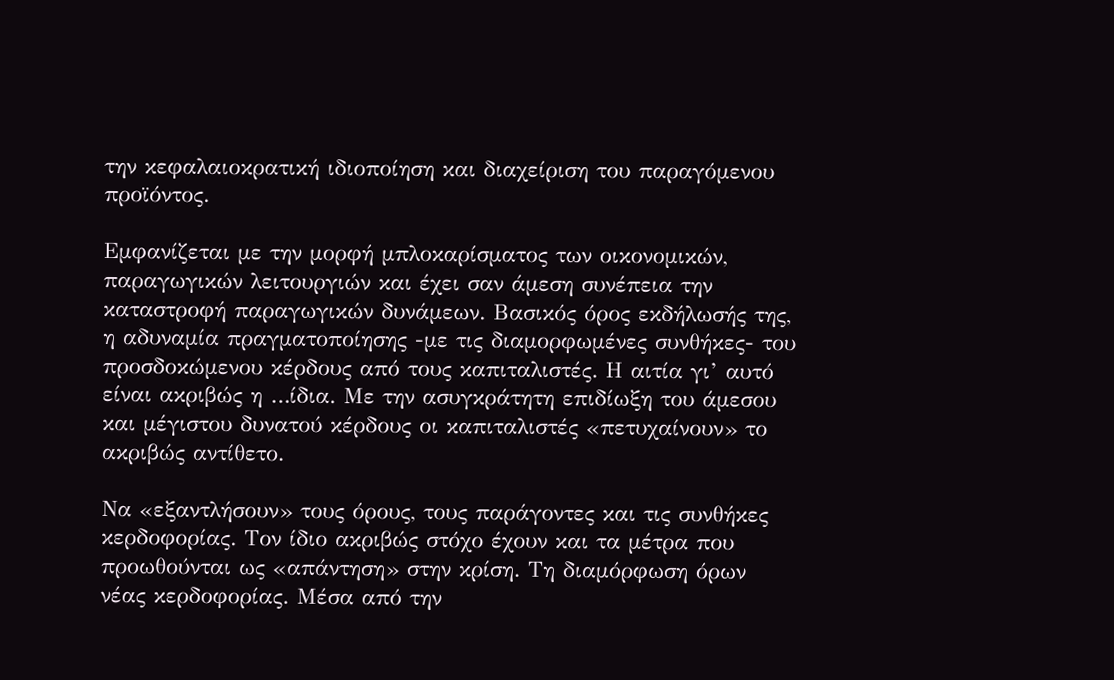την κεφαλαιοκρατική ιδιοποίηση και διαχείριση του παραγόμενου προϊόντος.

Εμφανίζεται με την μορφή μπλοκαρίσματος των οικονομικών, παραγωγικών λειτουργιών και έχει σαν άμεση συνέπεια την καταστροφή παραγωγικών δυνάμεων. Βασικός όρος εκδήλωσής της, η αδυναμία πραγματοποίησης -με τις διαμορφωμένες συνθήκες- του προσδοκώμενου κέρδους από τους καπιταλιστές. Η αιτία γι’ αυτό είναι ακριβώς η …ίδια. Με την ασυγκράτητη επιδίωξη του άμεσου και μέγιστου δυνατού κέρδους οι καπιταλιστές «πετυχαίνουν» το ακριβώς αντίθετο.

Να «εξαντλήσουν» τους όρους, τους παράγοντες και τις συνθήκες κερδοφορίας. Τον ίδιο ακριβώς στόχο έχουν και τα μέτρα που προωθούνται ως «απάντηση» στην κρίση. Τη διαμόρφωση όρων νέας κερδοφορίας. Μέσα από την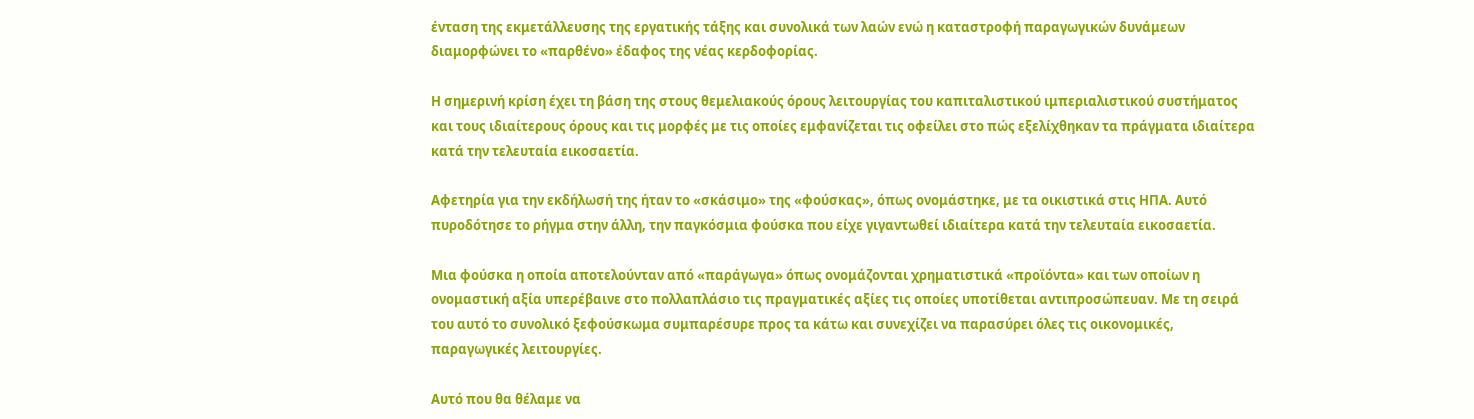ένταση της εκμετάλλευσης της εργατικής τάξης και συνολικά των λαών ενώ η καταστροφή παραγωγικών δυνάμεων διαμορφώνει το «παρθένο» έδαφος της νέας κερδοφορίας.

Η σημερινή κρίση έχει τη βάση της στους θεμελιακούς όρους λειτουργίας του καπιταλιστικού ιμπεριαλιστικού συστήματος και τους ιδιαίτερους όρους και τις μορφές με τις οποίες εμφανίζεται τις οφείλει στο πώς εξελίχθηκαν τα πράγματα ιδιαίτερα κατά την τελευταία εικοσαετία.

Αφετηρία για την εκδήλωσή της ήταν το «σκάσιμο» της «φούσκας», όπως ονομάστηκε, με τα οικιστικά στις ΗΠΑ. Αυτό πυροδότησε το ρήγμα στην άλλη, την παγκόσμια φούσκα που είχε γιγαντωθεί ιδιαίτερα κατά την τελευταία εικοσαετία.

Μια φούσκα η οποία αποτελούνταν από «παράγωγα» όπως ονομάζονται χρηματιστικά «προϊόντα» και των οποίων η ονομαστική αξία υπερέβαινε στο πολλαπλάσιο τις πραγματικές αξίες τις οποίες υποτίθεται αντιπροσώπευαν. Με τη σειρά του αυτό το συνολικό ξεφούσκωμα συμπαρέσυρε προς τα κάτω και συνεχίζει να παρασύρει όλες τις οικονομικές, παραγωγικές λειτουργίες.

Αυτό που θα θέλαμε να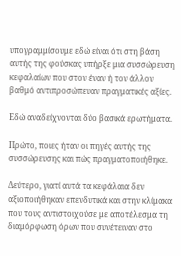υπογραμμίσουμε εδώ είναι ότι στη βάση αυτής της φούσκας υπήρξε μια συσσώρευση κεφαλαίων που στον έναν ή τον άλλον βαθμό αντιπροσώπευαν πραγματικές αξίες.

Εδώ αναδείχνονται δύο βασικά ερωτήματα.

Πρώτο, ποιες ήταν οι πηγές αυτής της συσσώρευσης και πώς πραγματοποιήθηκε.

Δεύτερο, γιατί αυτά τα κεφάλαια δεν αξιοποιήθηκαν επενδυτικά και στην κλίμακα που τους αντιστοιχούσε με αποτέλεσμα τη διαμόρφωση όρων που συνέτειναν στο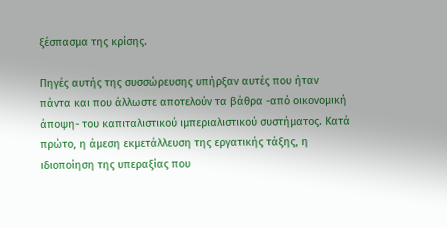ξέσπασμα της κρίσης.

Πηγές αυτής της συσσώρευσης υπήρξαν αυτές που ήταν πάντα και που άλλωστε αποτελούν τα βάθρα -από οικονομική άποψη- του καπιταλιστικού ιμπεριαλιστικού συστήματος. Κατά πρώτο, η άμεση εκμετάλλευση της εργατικής τάξης, η ιδιοποίηση της υπεραξίας που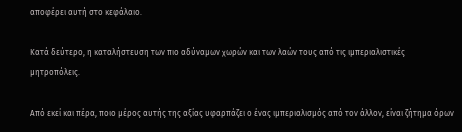αποφέρει αυτή στο κεφάλαιο.

Κατά δεύτερο, η καταλήστευση των πιο αδύναμων χωρών και των λαών τους από τις ιμπεριαλιστικές μητροπόλεις.

Από εκεί και πέρα, ποιο μέρος αυτής της αξίας υφαρπάζει ο ένας ιμπεριαλισμός από τον άλλον, είναι ζήτημα όρων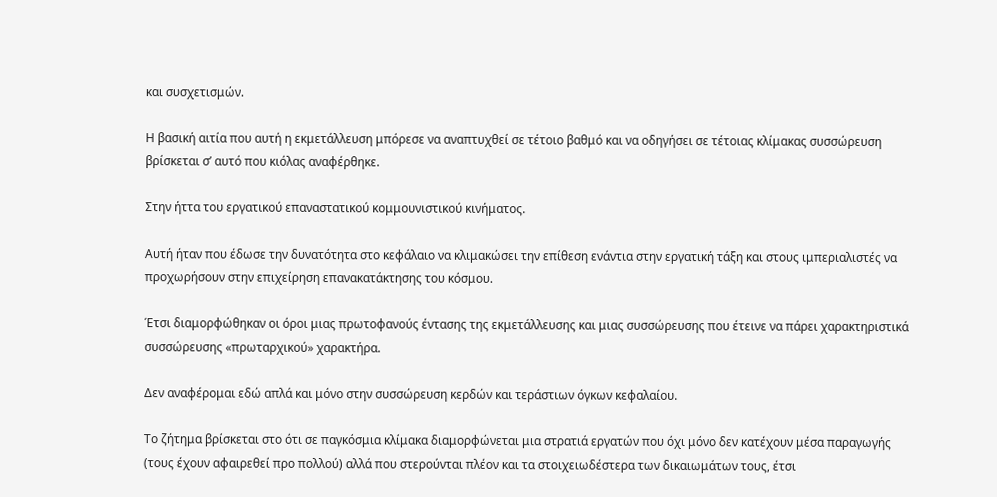και συσχετισμών.

Η βασική αιτία που αυτή η εκμετάλλευση μπόρεσε να αναπτυχθεί σε τέτοιο βαθμό και να οδηγήσει σε τέτοιας κλίμακας συσσώρευση βρίσκεται σ’ αυτό που κιόλας αναφέρθηκε.

Στην ήττα του εργατικού επαναστατικού κομμουνιστικού κινήματος.

Αυτή ήταν που έδωσε την δυνατότητα στο κεφάλαιο να κλιμακώσει την επίθεση ενάντια στην εργατική τάξη και στους ιμπεριαλιστές να προχωρήσουν στην επιχείρηση επανακατάκτησης του κόσμου.

Έτσι διαμορφώθηκαν οι όροι μιας πρωτοφανούς έντασης της εκμετάλλευσης και μιας συσσώρευσης που έτεινε να πάρει χαρακτηριστικά συσσώρευσης «πρωταρχικού» χαρακτήρα.

Δεν αναφέρομαι εδώ απλά και μόνο στην συσσώρευση κερδών και τεράστιων όγκων κεφαλαίου.

Το ζήτημα βρίσκεται στο ότι σε παγκόσμια κλίμακα διαμορφώνεται μια στρατιά εργατών που όχι μόνο δεν κατέχουν μέσα παραγωγής (τους έχουν αφαιρεθεί προ πολλού) αλλά που στερούνται πλέον και τα στοιχειωδέστερα των δικαιωμάτων τους, έτσι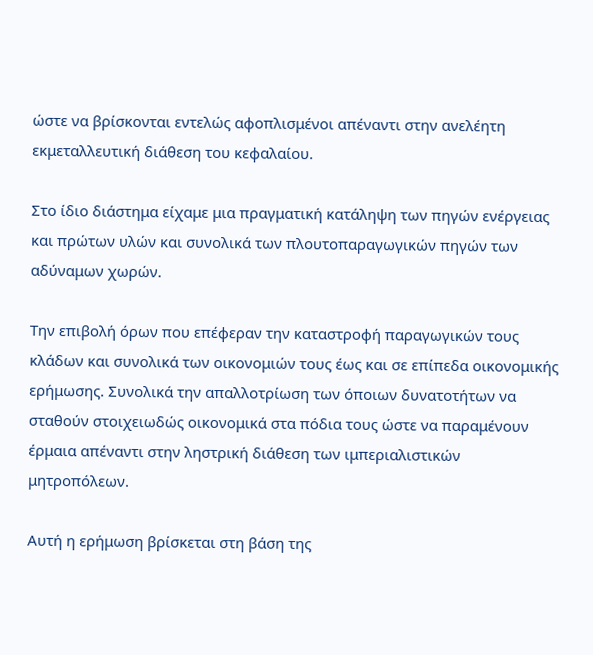ώστε να βρίσκονται εντελώς αφοπλισμένοι απέναντι στην ανελέητη εκμεταλλευτική διάθεση του κεφαλαίου.

Στο ίδιο διάστημα είχαμε μια πραγματική κατάληψη των πηγών ενέργειας και πρώτων υλών και συνολικά των πλουτοπαραγωγικών πηγών των αδύναμων χωρών.

Την επιβολή όρων που επέφεραν την καταστροφή παραγωγικών τους κλάδων και συνολικά των οικονομιών τους έως και σε επίπεδα οικονομικής ερήμωσης. Συνολικά την απαλλοτρίωση των όποιων δυνατοτήτων να σταθούν στοιχειωδώς οικονομικά στα πόδια τους ώστε να παραμένουν έρμαια απέναντι στην ληστρική διάθεση των ιμπεριαλιστικών μητροπόλεων.

Αυτή η ερήμωση βρίσκεται στη βάση της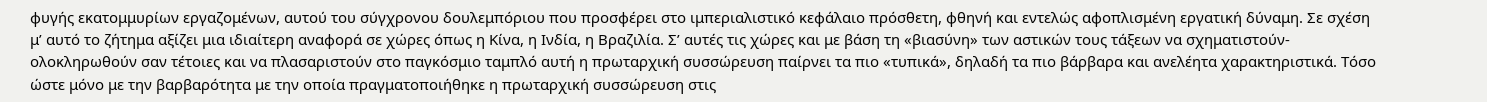φυγής εκατομμυρίων εργαζομένων, αυτού του σύγχρονου δουλεμπόριου που προσφέρει στο ιμπεριαλιστικό κεφάλαιο πρόσθετη, φθηνή και εντελώς αφοπλισμένη εργατική δύναμη. Σε σχέση μ’ αυτό το ζήτημα αξίζει μια ιδιαίτερη αναφορά σε χώρες όπως η Κίνα, η Ινδία, η Βραζιλία. Σ’ αυτές τις χώρες και με βάση τη «βιασύνη» των αστικών τους τάξεων να σχηματιστούν-ολοκληρωθούν σαν τέτοιες και να πλασαριστούν στο παγκόσμιο ταμπλό αυτή η πρωταρχική συσσώρευση παίρνει τα πιο «τυπικά», δηλαδή τα πιο βάρβαρα και ανελέητα χαρακτηριστικά. Τόσο ώστε μόνο με την βαρβαρότητα με την οποία πραγματοποιήθηκε η πρωταρχική συσσώρευση στις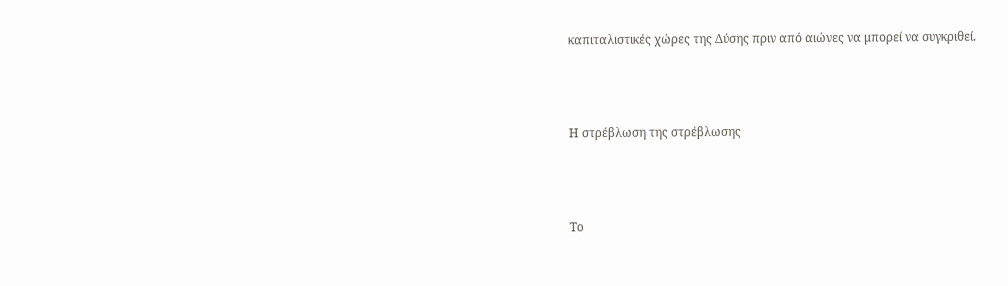καπιταλιστικές χώρες της Δύσης πριν από αιώνες να μπορεί να συγκριθεί.



Η στρέβλωση της στρέβλωσης



Το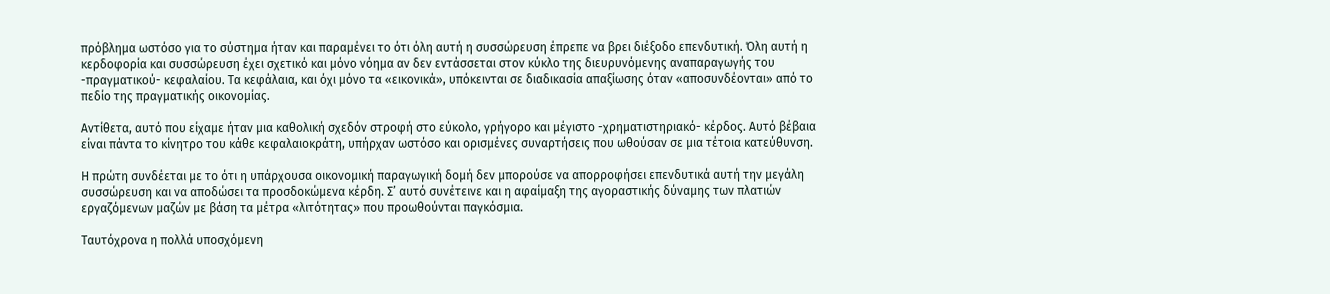πρόβλημα ωστόσο για το σύστημα ήταν και παραμένει το ότι όλη αυτή η συσσώρευση έπρεπε να βρει διέξοδο επενδυτική. Όλη αυτή η κερδοφορία και συσσώρευση έχει σχετικό και μόνο νόημα αν δεν εντάσσεται στον κύκλο της διευρυνόμενης αναπαραγωγής του -πραγματικού- κεφαλαίου. Τα κεφάλαια, και όχι μόνο τα «εικονικά», υπόκεινται σε διαδικασία απαξίωσης όταν «αποσυνδέονται» από το πεδίο της πραγματικής οικονομίας.

Αντίθετα, αυτό που είχαμε ήταν μια καθολική σχεδόν στροφή στο εύκολο, γρήγορο και μέγιστο -χρηματιστηριακό- κέρδος. Αυτό βέβαια είναι πάντα το κίνητρο του κάθε κεφαλαιοκράτη, υπήρχαν ωστόσο και ορισμένες συναρτήσεις που ωθούσαν σε μια τέτοια κατεύθυνση.

Η πρώτη συνδέεται με το ότι η υπάρχουσα οικονομική παραγωγική δομή δεν μπορούσε να απορροφήσει επενδυτικά αυτή την μεγάλη συσσώρευση και να αποδώσει τα προσδοκώμενα κέρδη. Σ’ αυτό συνέτεινε και η αφαίμαξη της αγοραστικής δύναμης των πλατιών εργαζόμενων μαζών με βάση τα μέτρα «λιτότητας» που προωθούνται παγκόσμια.

Ταυτόχρονα η πολλά υποσχόμενη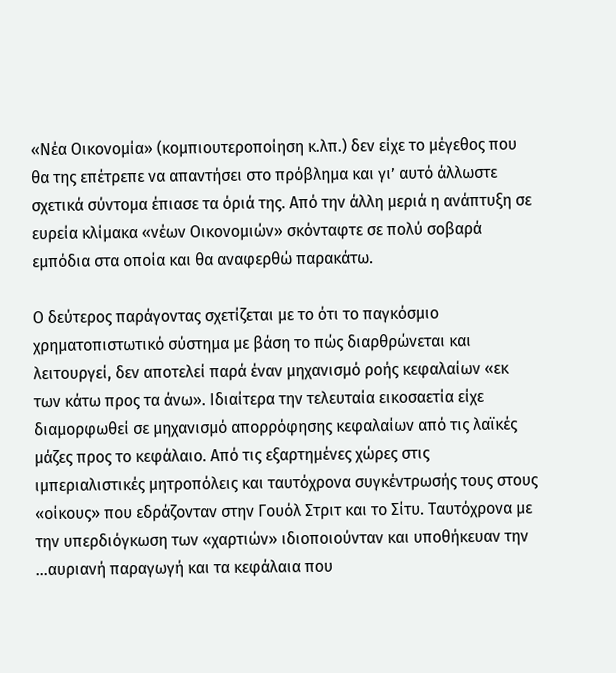«Νέα Οικονομία» (κομπιουτεροποίηση κ.λπ.) δεν είχε το μέγεθος που θα της επέτρεπε να απαντήσει στο πρόβλημα και γι’ αυτό άλλωστε σχετικά σύντομα έπιασε τα όριά της. Από την άλλη μεριά η ανάπτυξη σε ευρεία κλίμακα «νέων Οικονομιών» σκόνταφτε σε πολύ σοβαρά εμπόδια στα οποία και θα αναφερθώ παρακάτω.

Ο δεύτερος παράγοντας σχετίζεται με το ότι το παγκόσμιο χρηματοπιστωτικό σύστημα με βάση το πώς διαρθρώνεται και λειτουργεί, δεν αποτελεί παρά έναν μηχανισμό ροής κεφαλαίων «εκ των κάτω προς τα άνω». Ιδιαίτερα την τελευταία εικοσαετία είχε διαμορφωθεί σε μηχανισμό απορρόφησης κεφαλαίων από τις λαϊκές μάζες προς το κεφάλαιο. Από τις εξαρτημένες χώρες στις ιμπεριαλιστικές μητροπόλεις και ταυτόχρονα συγκέντρωσής τους στους «οίκους» που εδράζονταν στην Γουόλ Στριτ και το Σίτυ. Ταυτόχρονα με την υπερδιόγκωση των «χαρτιών» ιδιοποιούνταν και υποθήκευαν την …αυριανή παραγωγή και τα κεφάλαια που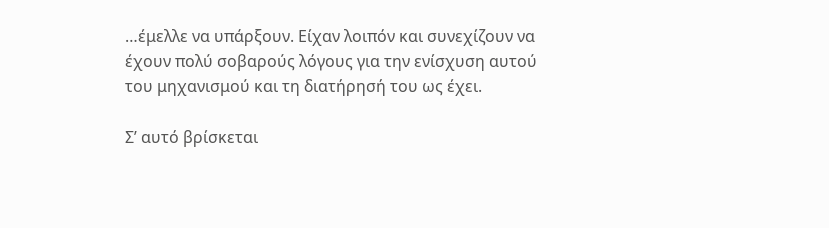…έμελλε να υπάρξουν. Είχαν λοιπόν και συνεχίζουν να έχουν πολύ σοβαρούς λόγους για την ενίσχυση αυτού του μηχανισμού και τη διατήρησή του ως έχει.

Σ’ αυτό βρίσκεται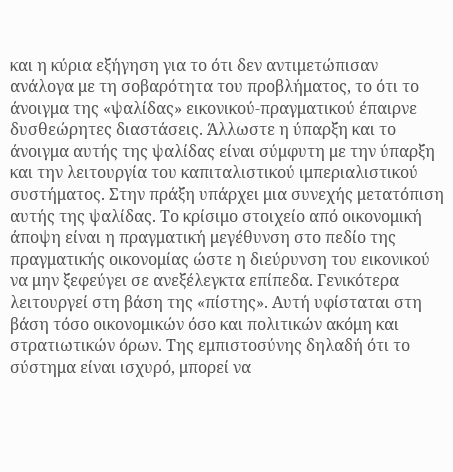και η κύρια εξήγηση για το ότι δεν αντιμετώπισαν ανάλογα με τη σοβαρότητα του προβλήματος, το ότι το άνοιγμα της «ψαλίδας» εικονικού-πραγματικού έπαιρνε δυσθεώρητες διαστάσεις. Άλλωστε η ύπαρξη και το άνοιγμα αυτής της ψαλίδας είναι σύμφυτη με την ύπαρξη και την λειτουργία του καπιταλιστικού ιμπεριαλιστικού συστήματος. Στην πράξη υπάρχει μια συνεχής μετατόπιση αυτής της ψαλίδας. Το κρίσιμο στοιχείο από οικονομική άποψη είναι η πραγματική μεγέθυνση στο πεδίο της πραγματικής οικονομίας ώστε η διεύρυνση του εικονικού να μην ξεφεύγει σε ανεξέλεγκτα επίπεδα. Γενικότερα λειτουργεί στη βάση της «πίστης». Αυτή υφίσταται στη βάση τόσο οικονομικών όσο και πολιτικών ακόμη και στρατιωτικών όρων. Της εμπιστοσύνης δηλαδή ότι το σύστημα είναι ισχυρό, μπορεί να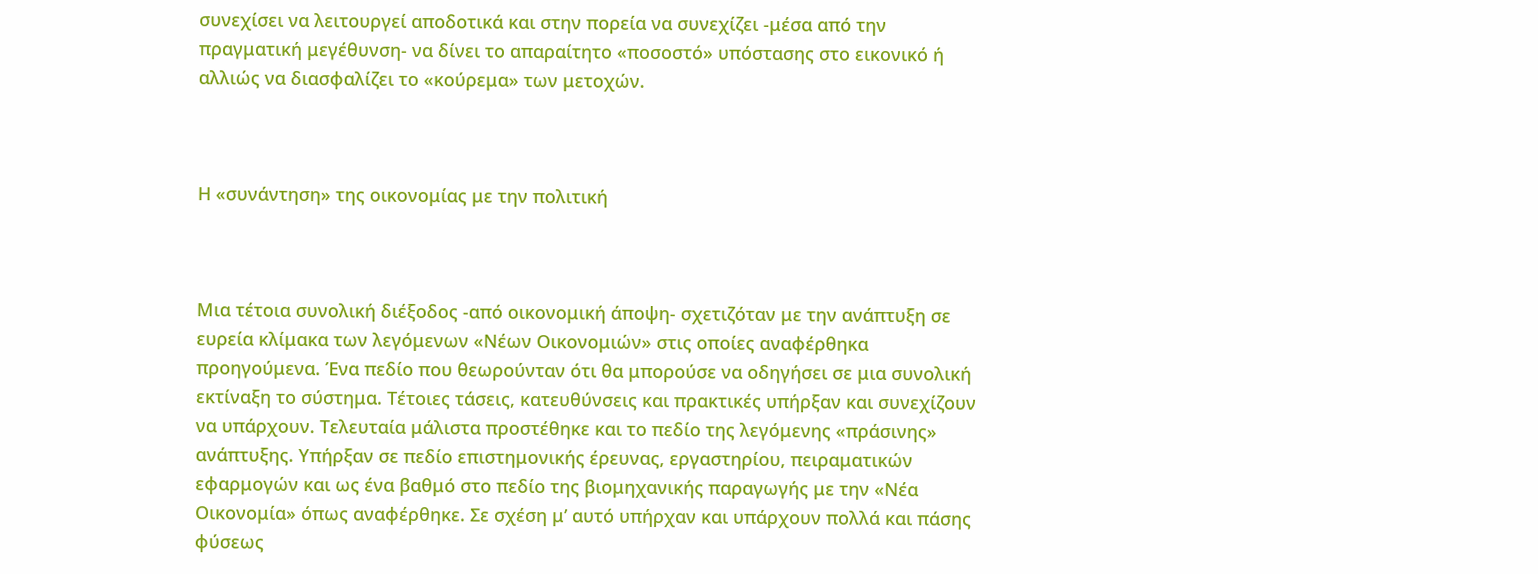συνεχίσει να λειτουργεί αποδοτικά και στην πορεία να συνεχίζει -μέσα από την πραγματική μεγέθυνση- να δίνει το απαραίτητο «ποσοστό» υπόστασης στο εικονικό ή αλλιώς να διασφαλίζει το «κούρεμα» των μετοχών.



Η «συνάντηση» της οικονομίας με την πολιτική



Μια τέτοια συνολική διέξοδος -από οικονομική άποψη- σχετιζόταν με την ανάπτυξη σε ευρεία κλίμακα των λεγόμενων «Νέων Οικονομιών» στις οποίες αναφέρθηκα προηγούμενα. Ένα πεδίο που θεωρούνταν ότι θα μπορούσε να οδηγήσει σε μια συνολική εκτίναξη το σύστημα. Τέτοιες τάσεις, κατευθύνσεις και πρακτικές υπήρξαν και συνεχίζουν να υπάρχουν. Τελευταία μάλιστα προστέθηκε και το πεδίο της λεγόμενης «πράσινης» ανάπτυξης. Υπήρξαν σε πεδίο επιστημονικής έρευνας, εργαστηρίου, πειραματικών εφαρμογών και ως ένα βαθμό στο πεδίο της βιομηχανικής παραγωγής με την «Νέα Οικονομία» όπως αναφέρθηκε. Σε σχέση μ’ αυτό υπήρχαν και υπάρχουν πολλά και πάσης φύσεως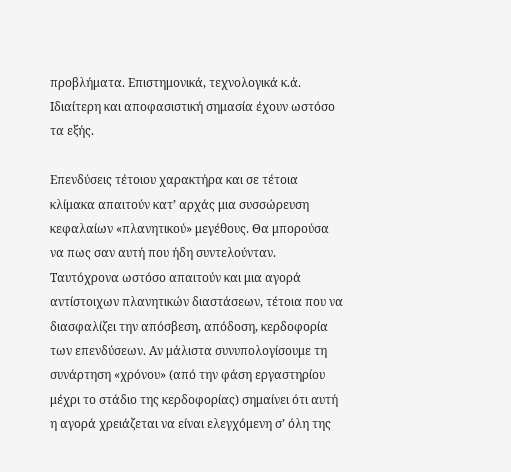προβλήματα. Επιστημονικά, τεχνολογικά κ.ά. Ιδιαίτερη και αποφασιστική σημασία έχουν ωστόσο τα εξής.

Επενδύσεις τέτοιου χαρακτήρα και σε τέτοια κλίμακα απαιτούν κατ’ αρχάς μια συσσώρευση κεφαλαίων «πλανητικού» μεγέθους. Θα μπορούσα να πως σαν αυτή που ήδη συντελούνταν. Ταυτόχρονα ωστόσο απαιτούν και μια αγορά αντίστοιχων πλανητικών διαστάσεων, τέτοια που να διασφαλίζει την απόσβεση, απόδοση, κερδοφορία των επενδύσεων. Αν μάλιστα συνυπολογίσουμε τη συνάρτηση «χρόνου» (από την φάση εργαστηρίου μέχρι το στάδιο της κερδοφορίας) σημαίνει ότι αυτή η αγορά χρειάζεται να είναι ελεγχόμενη σ’ όλη της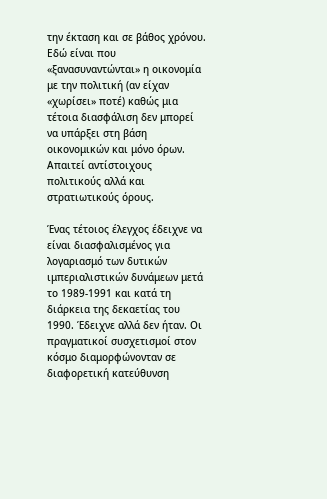την έκταση και σε βάθος χρόνου. Εδώ είναι που «ξανασυναντώνται» η οικονομία με την πολιτική (αν είχαν «χωρίσει» ποτέ) καθώς μια τέτοια διασφάλιση δεν μπορεί να υπάρξει στη βάση οικονομικών και μόνο όρων. Απαιτεί αντίστοιχους πολιτικούς αλλά και στρατιωτικούς όρους.

Ένας τέτοιος έλεγχος έδειχνε να είναι διασφαλισμένος για λογαριασμό των δυτικών ιμπεριαλιστικών δυνάμεων μετά το 1989-1991 και κατά τη διάρκεια της δεκαετίας του 1990. Έδειχνε αλλά δεν ήταν. Οι πραγματικοί συσχετισμοί στον κόσμο διαμορφώνονταν σε διαφορετική κατεύθυνση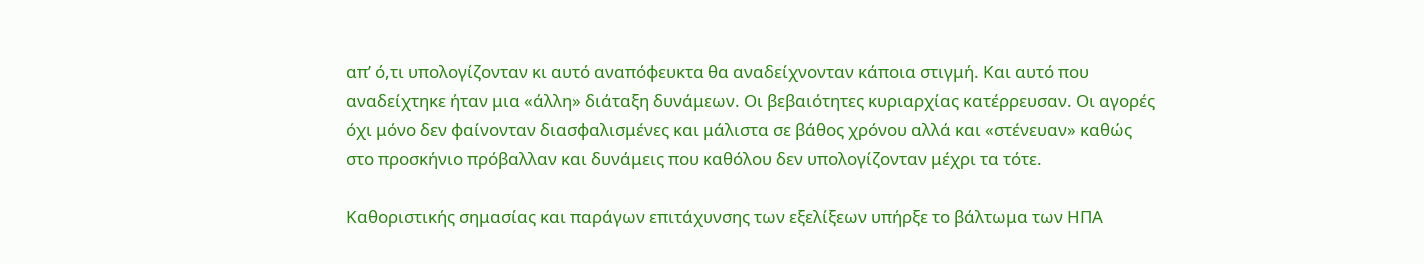απ’ ό,τι υπολογίζονταν κι αυτό αναπόφευκτα θα αναδείχνονταν κάποια στιγμή. Και αυτό που αναδείχτηκε ήταν μια «άλλη» διάταξη δυνάμεων. Οι βεβαιότητες κυριαρχίας κατέρρευσαν. Οι αγορές όχι μόνο δεν φαίνονταν διασφαλισμένες και μάλιστα σε βάθος χρόνου αλλά και «στένευαν» καθώς στο προσκήνιο πρόβαλλαν και δυνάμεις που καθόλου δεν υπολογίζονταν μέχρι τα τότε.

Καθοριστικής σημασίας και παράγων επιτάχυνσης των εξελίξεων υπήρξε το βάλτωμα των ΗΠΑ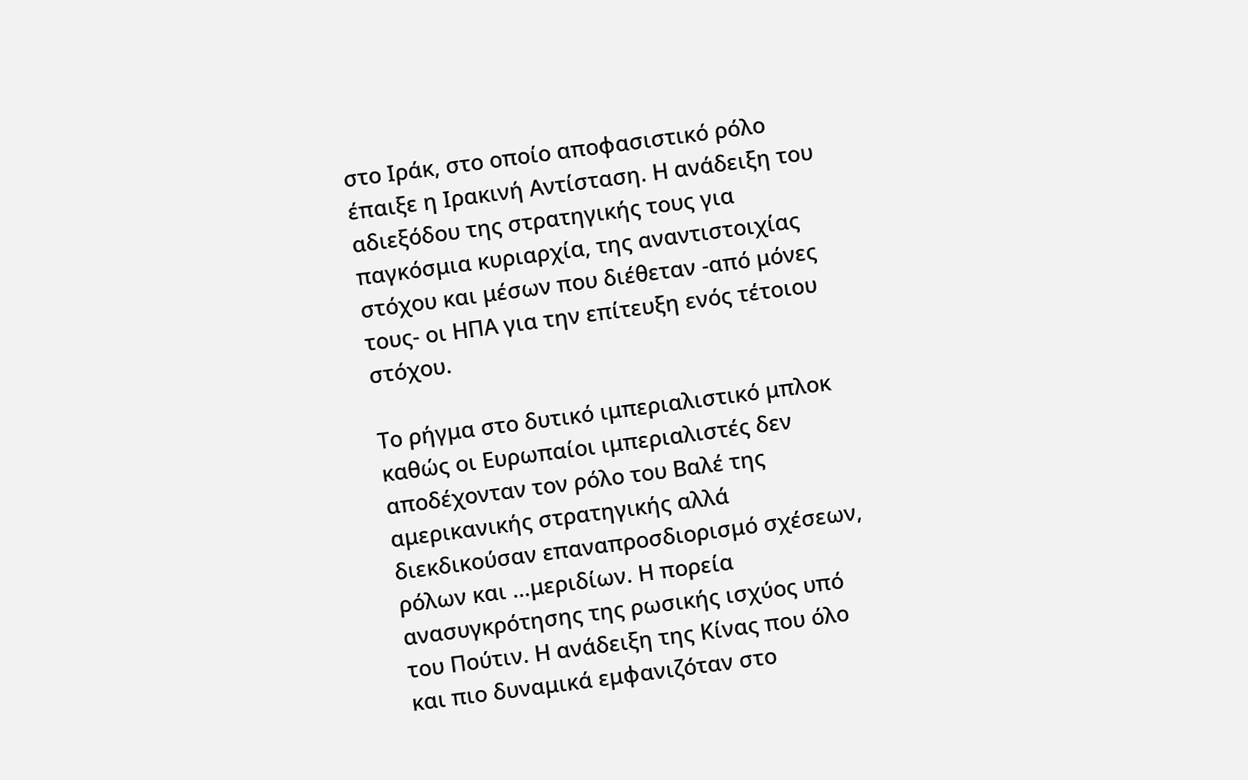στο Ιράκ, στο οποίο αποφασιστικό ρόλο έπαιξε η Ιρακινή Αντίσταση. Η ανάδειξη του αδιεξόδου της στρατηγικής τους για παγκόσμια κυριαρχία, της αναντιστοιχίας στόχου και μέσων που διέθεταν -από μόνες τους- οι ΗΠΑ για την επίτευξη ενός τέτοιου στόχου.

Το ρήγμα στο δυτικό ιμπεριαλιστικό μπλοκ καθώς οι Ευρωπαίοι ιμπεριαλιστές δεν αποδέχονταν τον ρόλο του Βαλέ της αμερικανικής στρατηγικής αλλά διεκδικούσαν επαναπροσδιορισμό σχέσεων, ρόλων και …μεριδίων. Η πορεία ανασυγκρότησης της ρωσικής ισχύος υπό του Πούτιν. Η ανάδειξη της Κίνας που όλο και πιο δυναμικά εμφανιζόταν στο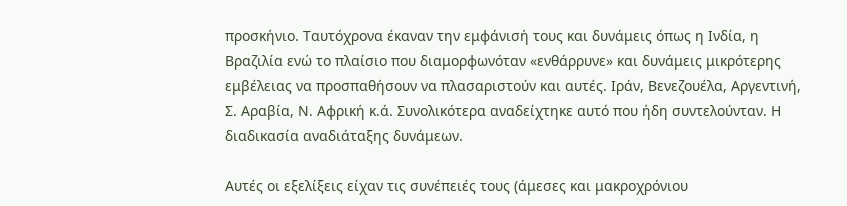προσκήνιο. Ταυτόχρονα έκαναν την εμφάνισή τους και δυνάμεις όπως η Ινδία, η Βραζιλία ενώ το πλαίσιο που διαμορφωνόταν «ενθάρρυνε» και δυνάμεις μικρότερης εμβέλειας να προσπαθήσουν να πλασαριστούν και αυτές. Ιράν, Βενεζουέλα, Αργεντινή, Σ. Αραβία, Ν. Αφρική κ.ά. Συνολικότερα αναδείχτηκε αυτό που ήδη συντελούνταν. Η διαδικασία αναδιάταξης δυνάμεων.

Αυτές οι εξελίξεις είχαν τις συνέπειές τους (άμεσες και μακροχρόνιου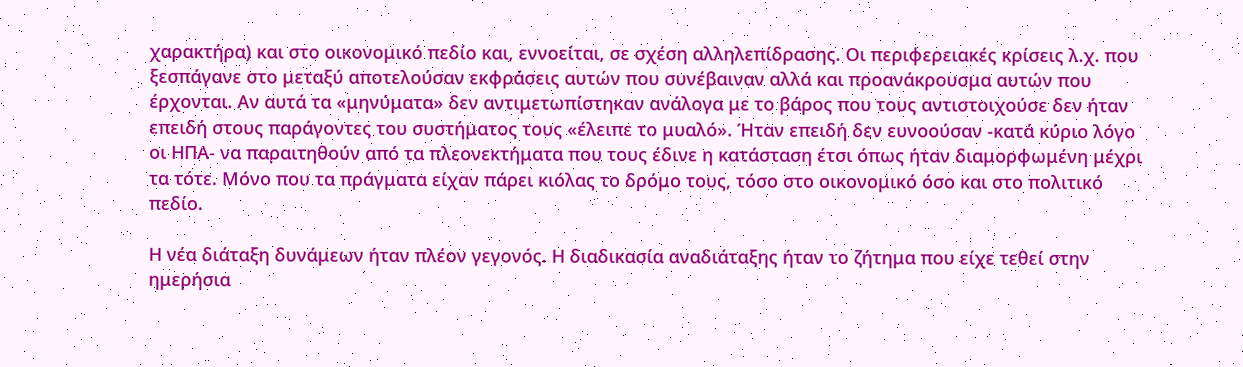χαρακτήρα) και στο οικονομικό πεδίο και, εννοείται, σε σχέση αλληλεπίδρασης. Οι περιφερειακές κρίσεις λ.χ. που ξεσπάγανε στο μεταξύ αποτελούσαν εκφράσεις αυτών που συνέβαιναν αλλά και προανάκρουσμα αυτών που έρχονται. Αν αυτά τα «μηνύματα» δεν αντιμετωπίστηκαν ανάλογα με το βάρος που τους αντιστοιχούσε δεν ήταν επειδή στους παράγοντες του συστήματος τους «έλειπε το μυαλό». Ήταν επειδή δεν ευνοούσαν -κατά κύριο λόγο οι ΗΠΑ- να παραιτηθούν από τα πλεονεκτήματα που τους έδινε η κατάσταση έτσι όπως ήταν διαμορφωμένη μέχρι τα τότε. Μόνο που τα πράγματα είχαν πάρει κιόλας το δρόμο τους, τόσο στο οικονομικό όσο και στο πολιτικό πεδίο.

Η νέα διάταξη δυνάμεων ήταν πλέον γεγονός. Η διαδικασία αναδιάταξης ήταν το ζήτημα που είχε τεθεί στην ημερήσια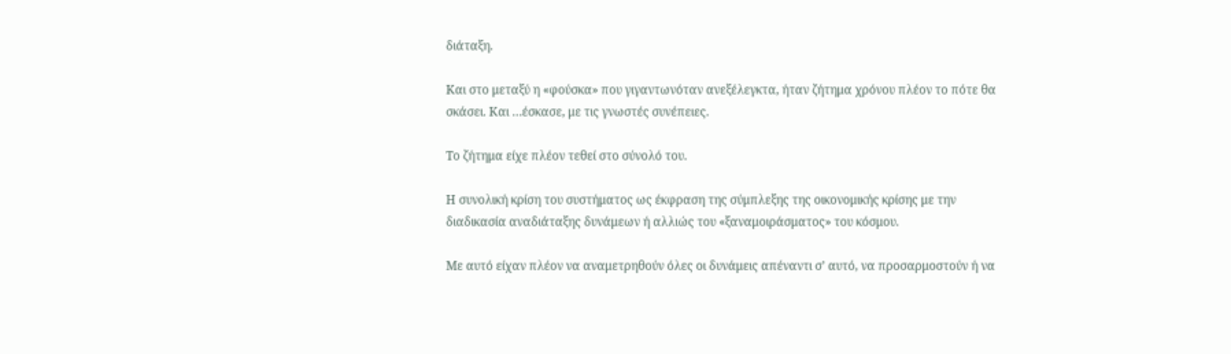διάταξη.

Και στο μεταξύ η «φούσκα» που γιγαντωνόταν ανεξέλεγκτα, ήταν ζήτημα χρόνου πλέον το πότε θα σκάσει. Και …έσκασε, με τις γνωστές συνέπειες.

Το ζήτημα είχε πλέον τεθεί στο σύνολό του.

Η συνολική κρίση του συστήματος ως έκφραση της σύμπλεξης της οικονομικής κρίσης με την διαδικασία αναδιάταξης δυνάμεων ή αλλιώς του «ξαναμοιράσματος» του κόσμου.

Με αυτό είχαν πλέον να αναμετρηθούν όλες οι δυνάμεις απέναντι σ’ αυτό, να προσαρμοστούν ή να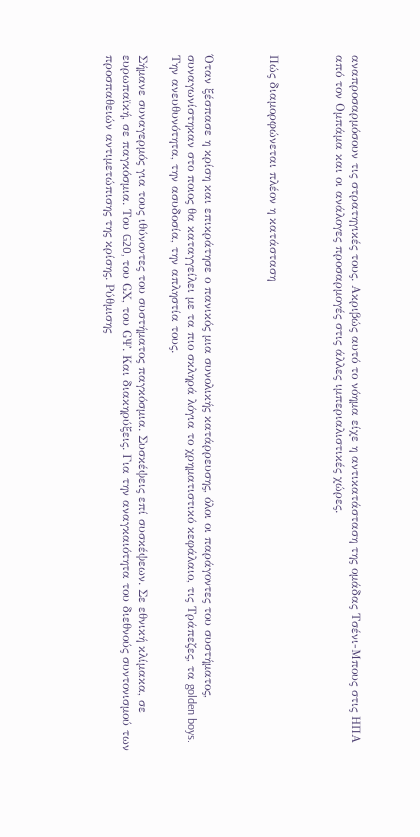αναπροσαρμόσουν τις στρατηγικές τους. Ακριβώς αυτό το νόημα είχε η αντικατάσταση της ομάδας Τσένι-Μπους στις ΗΠΑ από τον Ομπάμα και οι ανάλογες προσαρμογές στις άλλες ιμπεριαλιστικές χώρες.



Πώς διαμορφώνεται πλέον η κατάσταση



Όταν ξέσπασε η κρίση και επικράτησε ο πανικός μια συνολικής κατάρρευσης, όλοι οι παράγοντες του συστήματος, συναγωνίστηκαν στο ποιος θα καταγγείλει με τα πιο σκληρά λόγια το χρηματιστικό κεφάλαιο, τις Τράπεζες, τα golden boys. Την ανευθυνότητα, την ασυδοσία, την απληστία τους.

Σήμανε συναγερμός για τους ιθύνοντες του συστήματος παγκόσμια. Συσκέψεις επί συσκέψεων. Σε εθνική κλίμακα, σε ευρωπαϊκή, σε παγκόσμια. Του G20, του GΧ, του GΨ. Και διακηρύξεις. Για την αναγκαιότητα του διεθνούς συντονισμού των προσπαθειών αντιμετώπισης της κρίσης. Ρύθμισης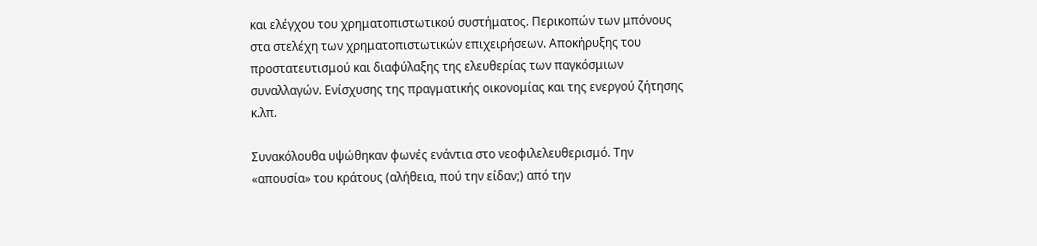και ελέγχου του χρηματοπιστωτικού συστήματος. Περικοπών των μπόνους στα στελέχη των χρηματοπιστωτικών επιχειρήσεων. Αποκήρυξης του προστατευτισμού και διαφύλαξης της ελευθερίας των παγκόσμιων συναλλαγών. Ενίσχυσης της πραγματικής οικονομίας και της ενεργού ζήτησης κ.λπ.

Συνακόλουθα υψώθηκαν φωνές ενάντια στο νεοφιλελευθερισμό. Την «απουσία» του κράτους (αλήθεια, πού την είδαν;) από την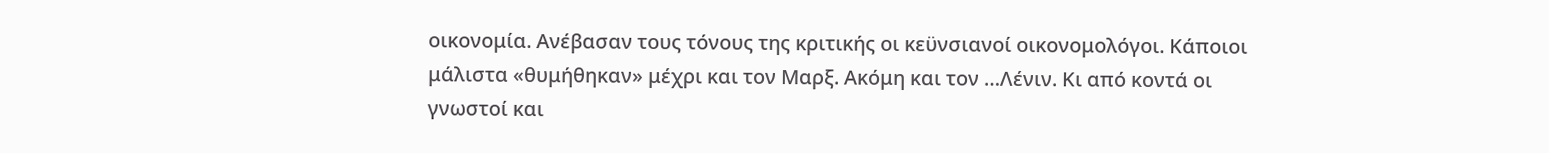οικονομία. Ανέβασαν τους τόνους της κριτικής οι κεϋνσιανοί οικονομολόγοι. Κάποιοι μάλιστα «θυμήθηκαν» μέχρι και τον Μαρξ. Ακόμη και τον …Λένιν. Κι από κοντά οι γνωστοί και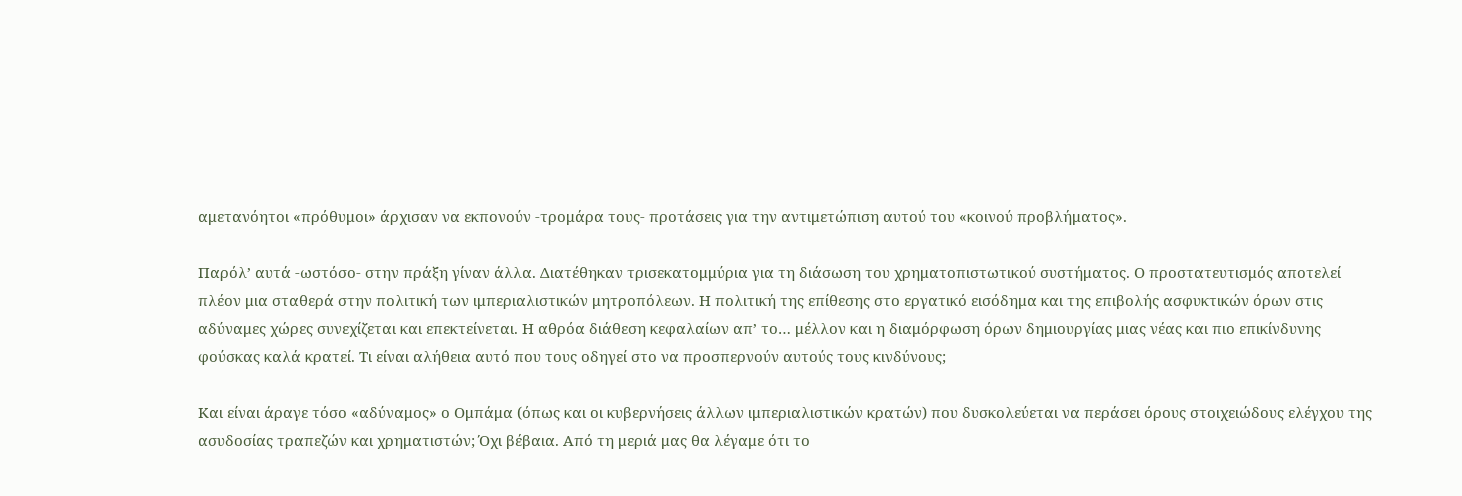αμετανόητοι «πρόθυμοι» άρχισαν να εκπονούν -τρομάρα τους- προτάσεις για την αντιμετώπιση αυτού του «κοινού προβλήματος».

Παρόλ’ αυτά -ωστόσο- στην πράξη γίναν άλλα. Διατέθηκαν τρισεκατομμύρια για τη διάσωση του χρηματοπιστωτικού συστήματος. Ο προστατευτισμός αποτελεί πλέον μια σταθερά στην πολιτική των ιμπεριαλιστικών μητροπόλεων. Η πολιτική της επίθεσης στο εργατικό εισόδημα και της επιβολής ασφυκτικών όρων στις αδύναμες χώρες συνεχίζεται και επεκτείνεται. Η αθρόα διάθεση κεφαλαίων απ’ το… μέλλον και η διαμόρφωση όρων δημιουργίας μιας νέας και πιο επικίνδυνης φούσκας καλά κρατεί. Τι είναι αλήθεια αυτό που τους οδηγεί στο να προσπερνούν αυτούς τους κινδύνους;

Και είναι άραγε τόσο «αδύναμος» ο Ομπάμα (όπως και οι κυβερνήσεις άλλων ιμπεριαλιστικών κρατών) που δυσκολεύεται να περάσει όρους στοιχειώδους ελέγχου της ασυδοσίας τραπεζών και χρηματιστών; Όχι βέβαια. Από τη μεριά μας θα λέγαμε ότι το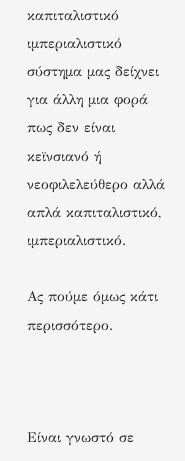καπιταλιστικό ιμπεριαλιστικό σύστημα μας δείχνει για άλλη μια φορά πως δεν είναι κεϊνσιανό ή νεοφιλελεύθερο αλλά απλά καπιταλιστικό, ιμπεριαλιστικό.

Ας πούμε όμως κάτι περισσότερο.



Είναι γνωστό σε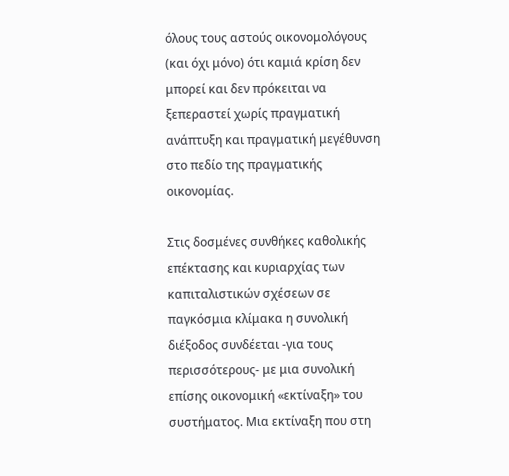όλους τους αστούς οικονομολόγους (και όχι μόνο) ότι καμιά κρίση δεν μπορεί και δεν πρόκειται να ξεπεραστεί χωρίς πραγματική ανάπτυξη και πραγματική μεγέθυνση στο πεδίο της πραγματικής οικονομίας.

Στις δοσμένες συνθήκες καθολικής επέκτασης και κυριαρχίας των καπιταλιστικών σχέσεων σε παγκόσμια κλίμακα η συνολική διέξοδος συνδέεται -για τους περισσότερους- με μια συνολική επίσης οικονομική «εκτίναξη» του συστήματος. Μια εκτίναξη που στη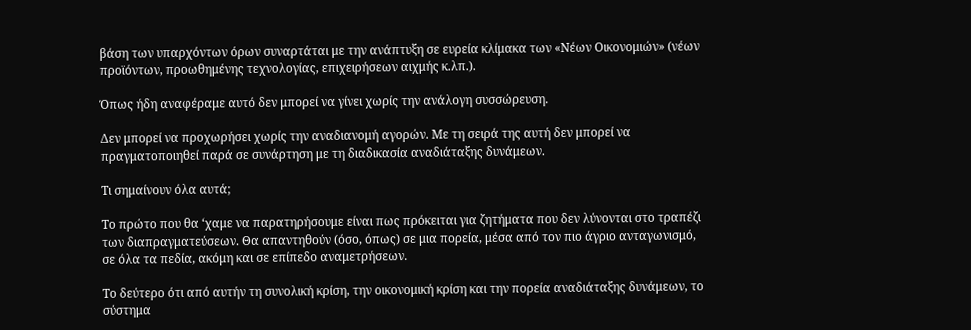βάση των υπαρχόντων όρων συναρτάται με την ανάπτυξη σε ευρεία κλίμακα των «Νέων Οικονομιών» (νέων προϊόντων, προωθημένης τεχνολογίας, επιχειρήσεων αιχμής κ.λπ.).

Όπως ήδη αναφέραμε αυτό δεν μπορεί να γίνει χωρίς την ανάλογη συσσώρευση.

Δεν μπορεί να προχωρήσει χωρίς την αναδιανομή αγορών. Με τη σειρά της αυτή δεν μπορεί να πραγματοποιηθεί παρά σε συνάρτηση με τη διαδικασία αναδιάταξης δυνάμεων.

Τι σημαίνουν όλα αυτά;

Το πρώτο που θα ‘χαμε να παρατηρήσουμε είναι πως πρόκειται για ζητήματα που δεν λύνονται στο τραπέζι των διαπραγματεύσεων. Θα απαντηθούν (όσο, όπως) σε μια πορεία, μέσα από τον πιο άγριο ανταγωνισμό, σε όλα τα πεδία, ακόμη και σε επίπεδο αναμετρήσεων.

Το δεύτερο ότι από αυτήν τη συνολική κρίση, την οικονομική κρίση και την πορεία αναδιάταξης δυνάμεων, το σύστημα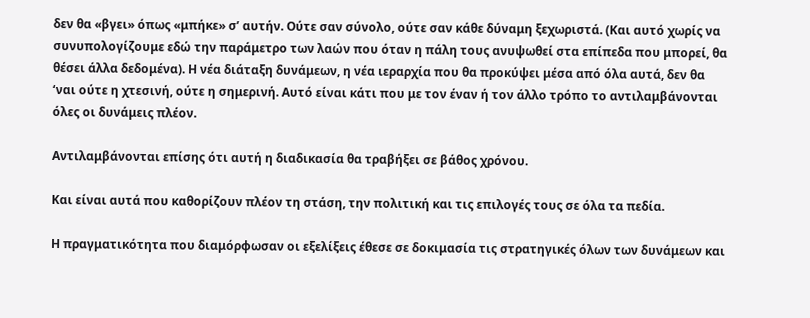δεν θα «βγει» όπως «μπήκε» σ’ αυτήν. Ούτε σαν σύνολο, ούτε σαν κάθε δύναμη ξεχωριστά. (Και αυτό χωρίς να συνυπολογίζουμε εδώ την παράμετρο των λαών που όταν η πάλη τους ανυψωθεί στα επίπεδα που μπορεί, θα θέσει άλλα δεδομένα). Η νέα διάταξη δυνάμεων, η νέα ιεραρχία που θα προκύψει μέσα από όλα αυτά, δεν θα ‘ναι ούτε η χτεσινή, ούτε η σημερινή. Αυτό είναι κάτι που με τον έναν ή τον άλλο τρόπο το αντιλαμβάνονται όλες οι δυνάμεις πλέον.

Αντιλαμβάνονται επίσης ότι αυτή η διαδικασία θα τραβήξει σε βάθος χρόνου.

Και είναι αυτά που καθορίζουν πλέον τη στάση, την πολιτική και τις επιλογές τους σε όλα τα πεδία.

Η πραγματικότητα που διαμόρφωσαν οι εξελίξεις έθεσε σε δοκιμασία τις στρατηγικές όλων των δυνάμεων και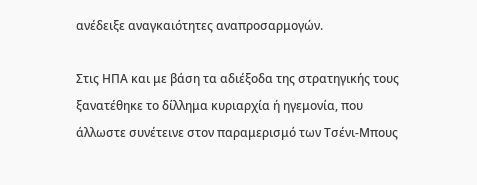ανέδειξε αναγκαιότητες αναπροσαρμογών.

Στις ΗΠΑ και με βάση τα αδιέξοδα της στρατηγικής τους ξανατέθηκε το δίλλημα κυριαρχία ή ηγεμονία, που άλλωστε συνέτεινε στον παραμερισμό των Τσένι-Μπους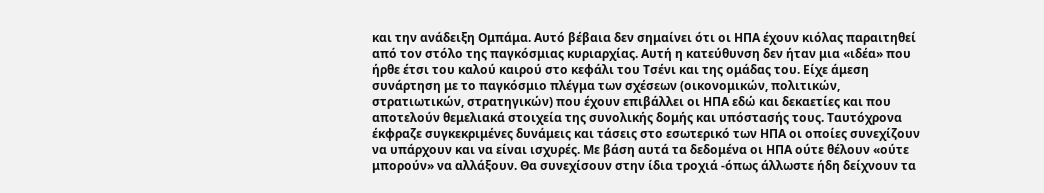και την ανάδειξη Ομπάμα. Αυτό βέβαια δεν σημαίνει ότι οι ΗΠΑ έχουν κιόλας παραιτηθεί από τον στόλο της παγκόσμιας κυριαρχίας. Αυτή η κατεύθυνση δεν ήταν μια «ιδέα» που ήρθε έτσι του καλού καιρού στο κεφάλι του Τσένι και της ομάδας του. Είχε άμεση συνάρτηση με το παγκόσμιο πλέγμα των σχέσεων (οικονομικών, πολιτικών, στρατιωτικών, στρατηγικών) που έχουν επιβάλλει οι ΗΠΑ εδώ και δεκαετίες και που αποτελούν θεμελιακά στοιχεία της συνολικής δομής και υπόστασής τους. Ταυτόχρονα έκφραζε συγκεκριμένες δυνάμεις και τάσεις στο εσωτερικό των ΗΠΑ οι οποίες συνεχίζουν να υπάρχουν και να είναι ισχυρές. Με βάση αυτά τα δεδομένα οι ΗΠΑ ούτε θέλουν «ούτε μπορούν» να αλλάξουν. Θα συνεχίσουν στην ίδια τροχιά -όπως άλλωστε ήδη δείχνουν τα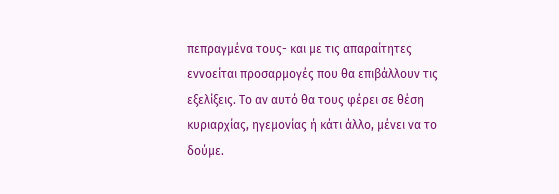πεπραγμένα τους- και με τις απαραίτητες εννοείται προσαρμογές που θα επιβάλλουν τις εξελίξεις. Το αν αυτό θα τους φέρει σε θέση κυριαρχίας, ηγεμονίας ή κάτι άλλο, μένει να το δούμε.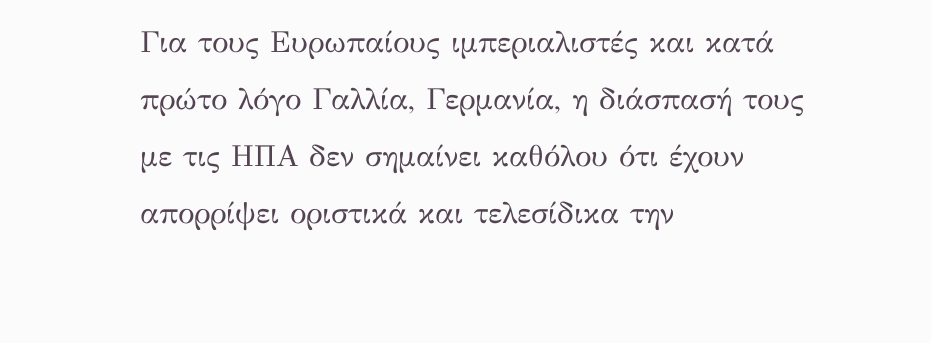Για τους Ευρωπαίους ιμπεριαλιστές και κατά πρώτο λόγο Γαλλία, Γερμανία, η διάσπασή τους με τις ΗΠΑ δεν σημαίνει καθόλου ότι έχουν απορρίψει οριστικά και τελεσίδικα την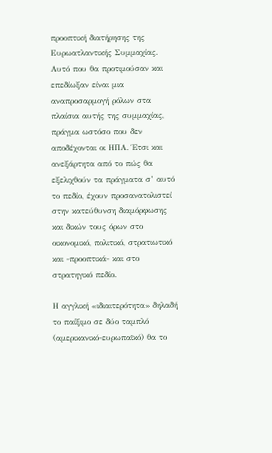προοπτική διατήρησης της Ευρωατλαντικής Συμμαχίας. Αυτό που θα προτιμούσαν και επεδίωξαν είναι μια αναπροσαρμογή ρόλων στα πλαίσια αυτής της συμμαχίας, πράγμα ωστόσο που δεν αποδέχονται οι ΗΠΑ. Έτσι και ανεξάρτητα από το πώς θα εξελιχθούν τα πράγματα σ’ αυτό το πεδίο, έχουν προσανατολιστεί στην κατεύθυνση διαμόρφωσης και δικών τους όρων στο οικονομικό, πολιτικό, στρατιωτικό και -προοπτικά- και στο στρατηγικό πεδίο.

Η αγγλική «ιδιαιτερότητα» δηλαδή το παίξιμο σε δύο ταμπλό (αμερικανικό-ευρωπαϊκό) θα το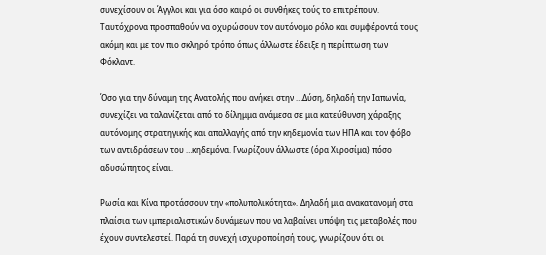συνεχίσουν οι Άγγλοι και για όσο καιρό οι συνθήκες τούς το επιτρέπουν. Ταυτόχρονα προσπαθούν να οχυρώσουν τον αυτόνομο ρόλο και συμφέροντά τους ακόμη και με τον πιο σκληρό τρόπο όπως άλλωστε έδειξε η περίπτωση των Φόκλαντ.

Όσο για την δύναμη της Ανατολής που ανήκει στην …Δύση, δηλαδή την Ιαπωνία, συνεχίζει να ταλανίζεται από το δίλημμα ανάμεσα σε μια κατεύθυνση χάραξης αυτόνομης στρατηγικής και απαλλαγής από την κηδεμονία των ΗΠΑ και τον φόβο των αντιδράσεων του …κηδεμόνα. Γνωρίζουν άλλωστε (όρα Χιροσίμα) πόσο αδυσώπητος είναι.

Ρωσία και Κίνα προτάσσουν την «πολυπολικότητα». Δηλαδή μια ανακατανομή στα πλαίσια των ιμπεριαλιστικών δυνάμεων που να λαβαίνει υπόψη τις μεταβολές που έχουν συντελεστεί. Παρά τη συνεχή ισχυροποίησή τους, γνωρίζουν ότι οι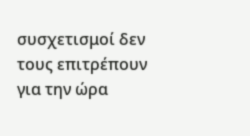συσχετισμοί δεν τους επιτρέπουν για την ώρα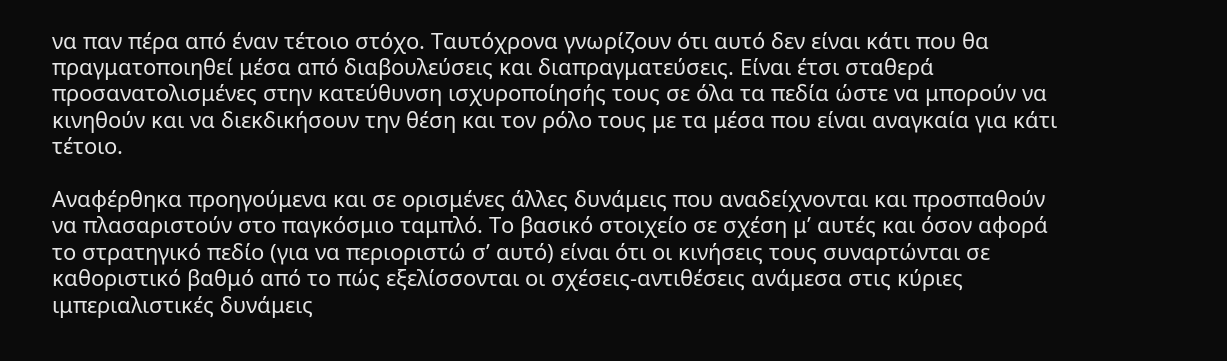να παν πέρα από έναν τέτοιο στόχο. Ταυτόχρονα γνωρίζουν ότι αυτό δεν είναι κάτι που θα πραγματοποιηθεί μέσα από διαβουλεύσεις και διαπραγματεύσεις. Είναι έτσι σταθερά προσανατολισμένες στην κατεύθυνση ισχυροποίησής τους σε όλα τα πεδία ώστε να μπορούν να κινηθούν και να διεκδικήσουν την θέση και τον ρόλο τους με τα μέσα που είναι αναγκαία για κάτι τέτοιο.

Αναφέρθηκα προηγούμενα και σε ορισμένες άλλες δυνάμεις που αναδείχνονται και προσπαθούν να πλασαριστούν στο παγκόσμιο ταμπλό. Το βασικό στοιχείο σε σχέση μ’ αυτές και όσον αφορά το στρατηγικό πεδίο (για να περιοριστώ σ’ αυτό) είναι ότι οι κινήσεις τους συναρτώνται σε καθοριστικό βαθμό από το πώς εξελίσσονται οι σχέσεις-αντιθέσεις ανάμεσα στις κύριες ιμπεριαλιστικές δυνάμεις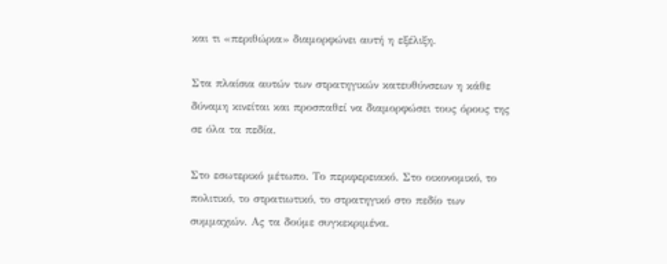και τι «περιθώρια» διαμορφώνει αυτή η εξέλιξη.

Στα πλαίσια αυτών των στρατηγικών κατευθύνσεων η κάθε δύναμη κινείται και προσπαθεί να διαμορφώσει τους όρους της σε όλα τα πεδία.

Στο εσωτερικό μέτωπο. Το περιφερειακό. Στο οικονομικό, το πολιτικό, το στρατιωτικό, το στρατηγικό στο πεδίο των συμμαχιών. Ας τα δούμε συγκεκριμένα.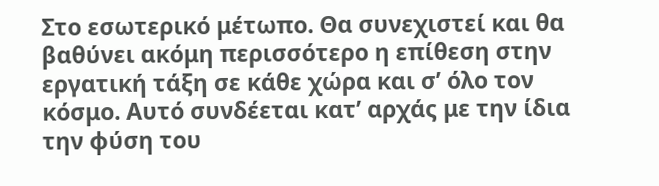Στο εσωτερικό μέτωπο. Θα συνεχιστεί και θα βαθύνει ακόμη περισσότερο η επίθεση στην εργατική τάξη σε κάθε χώρα και σ’ όλο τον κόσμο. Αυτό συνδέεται κατ’ αρχάς με την ίδια την φύση του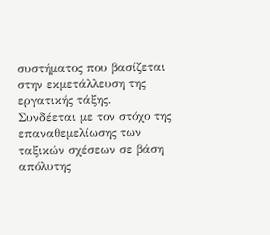συστήματος που βασίζεται στην εκμετάλλευση της εργατικής τάξης. Συνδέεται με τον στόχο της επαναθεμελίωσης των ταξικών σχέσεων σε βάση απόλυτης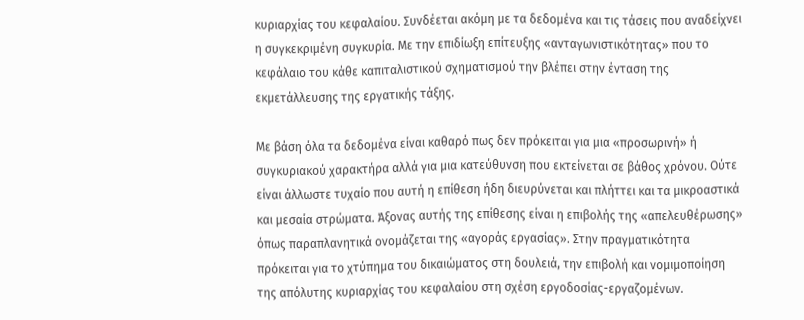κυριαρχίας του κεφαλαίου. Συνδέεται ακόμη με τα δεδομένα και τις τάσεις που αναδείχνει η συγκεκριμένη συγκυρία. Με την επιδίωξη επίτευξης «ανταγωνιστικότητας» που το κεφάλαιο του κάθε καπιταλιστικού σχηματισμού την βλέπει στην ένταση της εκμετάλλευσης της εργατικής τάξης.

Με βάση όλα τα δεδομένα είναι καθαρό πως δεν πρόκειται για μια «προσωρινή» ή συγκυριακού χαρακτήρα αλλά για μια κατεύθυνση που εκτείνεται σε βάθος χρόνου. Ούτε είναι άλλωστε τυχαίο που αυτή η επίθεση ήδη διευρύνεται και πλήττει και τα μικροαστικά και μεσαία στρώματα. Άξονας αυτής της επίθεσης είναι η επιβολής της «απελευθέρωσης» όπως παραπλανητικά ονομάζεται της «αγοράς εργασίας». Στην πραγματικότητα πρόκειται για το χτύπημα του δικαιώματος στη δουλειά, την επιβολή και νομιμοποίηση της απόλυτης κυριαρχίας του κεφαλαίου στη σχέση εργοδοσίας-εργαζομένων.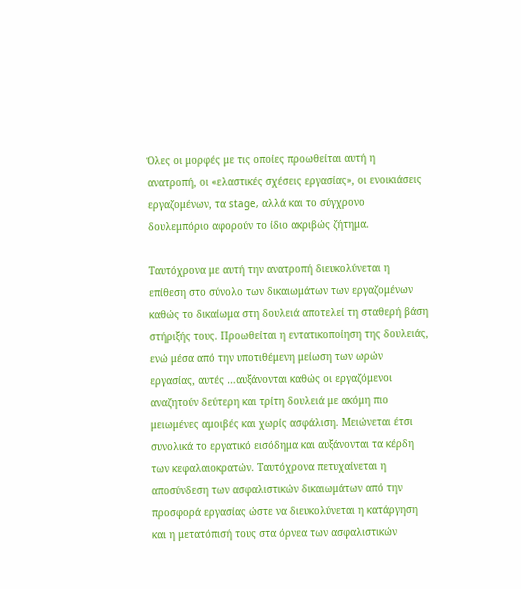Όλες οι μορφές με τις οποίες προωθείται αυτή η ανατροπή, οι «ελαστικές σχέσεις εργασίας», οι ενοικιάσεις εργαζομένων, τα stage, αλλά και το σύγχρονο δουλεμπόριο αφορούν το ίδιο ακριβώς ζήτημα.

Ταυτόχρονα με αυτή την ανατροπή διευκολύνεται η επίθεση στο σύνολο των δικαιωμάτων των εργαζομένων καθώς το δικαίωμα στη δουλειά αποτελεί τη σταθερή βάση στήριξής τους. Προωθείται η εντατικοποίηση της δουλειάς, ενώ μέσα από την υποτιθέμενη μείωση των ωρών εργασίας, αυτές …αυξάνονται καθώς οι εργαζόμενοι αναζητούν δεύτερη και τρίτη δουλειά με ακόμη πιο μειωμένες αμοιβές και χωρίς ασφάλιση. Μειώνεται έτσι συνολικά το εργατικό εισόδημα και αυξάνονται τα κέρδη των κεφαλαιοκρατών. Ταυτόχρονα πετυχαίνεται η αποσύνδεση των ασφαλιστικών δικαιωμάτων από την προσφορά εργασίας ώστε να διευκολύνεται η κατάργηση και η μετατόπισή τους στα όρνεα των ασφαλιστικών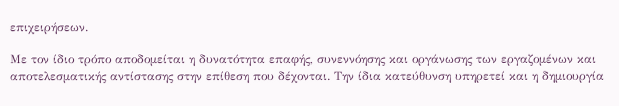επιχειρήσεων.

Με τον ίδιο τρόπο αποδομείται η δυνατότητα επαφής, συνεννόησης και οργάνωσης των εργαζομένων και αποτελεσματικής αντίστασης στην επίθεση που δέχονται. Την ίδια κατεύθυνση υπηρετεί και η δημιουργία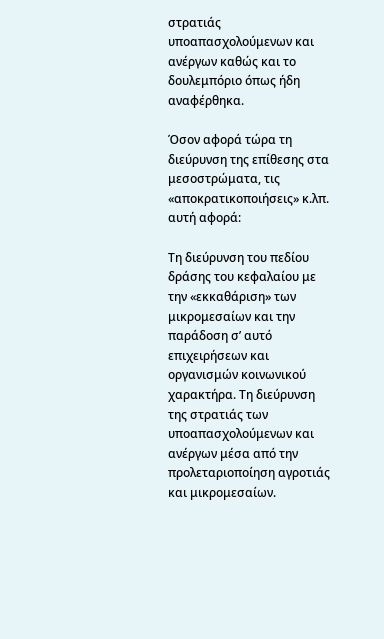στρατιάς υποαπασχολούμενων και ανέργων καθώς και το δουλεμπόριο όπως ήδη αναφέρθηκα.

Όσον αφορά τώρα τη διεύρυνση της επίθεσης στα μεσοστρώματα, τις «αποκρατικοποιήσεις» κ.λπ. αυτή αφορά:

Τη διεύρυνση του πεδίου δράσης του κεφαλαίου με την «εκκαθάριση» των μικρομεσαίων και την παράδοση σ’ αυτό επιχειρήσεων και οργανισμών κοινωνικού χαρακτήρα. Τη διεύρυνση της στρατιάς των υποαπασχολούμενων και ανέργων μέσα από την προλεταριοποίηση αγροτιάς και μικρομεσαίων.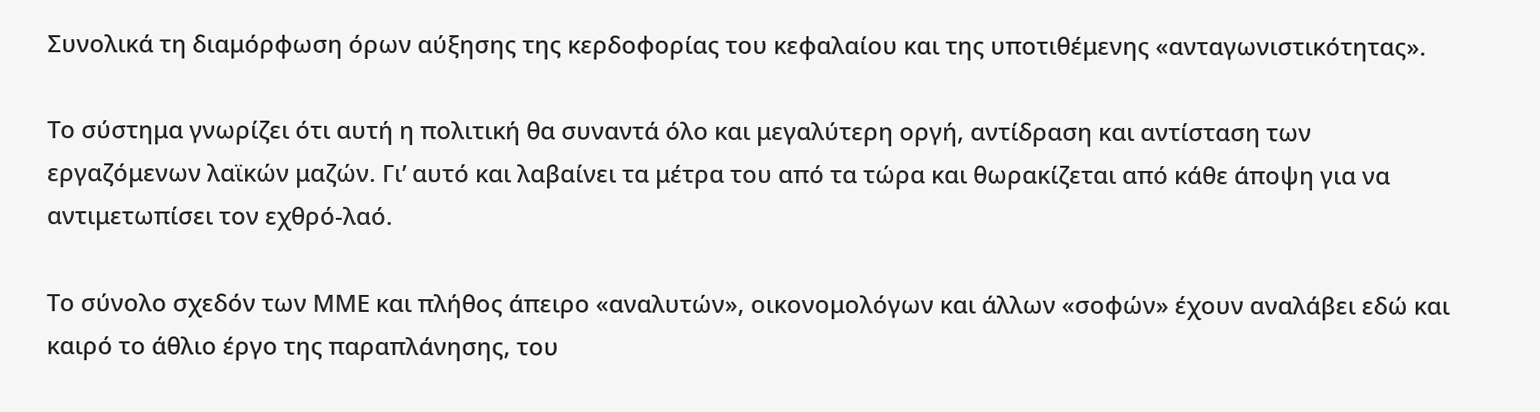Συνολικά τη διαμόρφωση όρων αύξησης της κερδοφορίας του κεφαλαίου και της υποτιθέμενης «ανταγωνιστικότητας».

Το σύστημα γνωρίζει ότι αυτή η πολιτική θα συναντά όλο και μεγαλύτερη οργή, αντίδραση και αντίσταση των εργαζόμενων λαϊκών μαζών. Γι’ αυτό και λαβαίνει τα μέτρα του από τα τώρα και θωρακίζεται από κάθε άποψη για να αντιμετωπίσει τον εχθρό-λαό.

Το σύνολο σχεδόν των ΜΜΕ και πλήθος άπειρο «αναλυτών», οικονομολόγων και άλλων «σοφών» έχουν αναλάβει εδώ και καιρό το άθλιο έργο της παραπλάνησης, του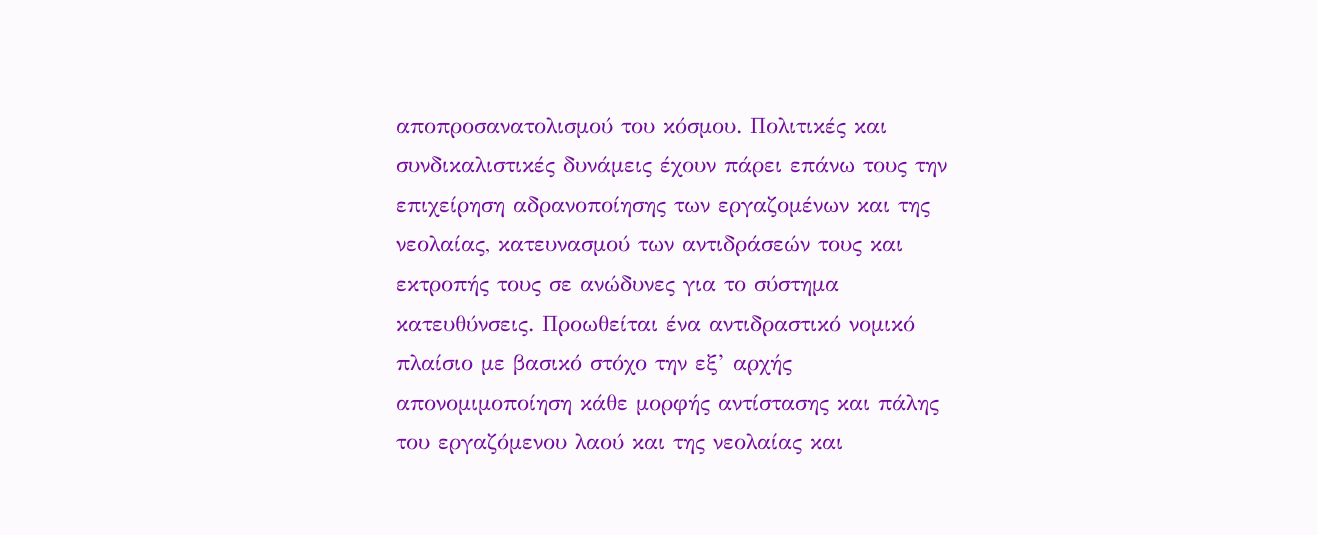αποπροσανατολισμού του κόσμου. Πολιτικές και συνδικαλιστικές δυνάμεις έχουν πάρει επάνω τους την επιχείρηση αδρανοποίησης των εργαζομένων και της νεολαίας, κατευνασμού των αντιδράσεών τους και εκτροπής τους σε ανώδυνες για το σύστημα κατευθύνσεις. Προωθείται ένα αντιδραστικό νομικό πλαίσιο με βασικό στόχο την εξ’ αρχής απονομιμοποίηση κάθε μορφής αντίστασης και πάλης του εργαζόμενου λαού και της νεολαίας και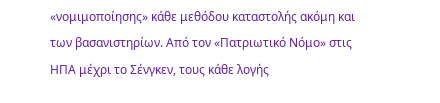«νομιμοποίησης» κάθε μεθόδου καταστολής ακόμη και των βασανιστηρίων. Από τον «Πατριωτικό Νόμο» στις ΗΠΑ μέχρι το Σένγκεν, τους κάθε λογής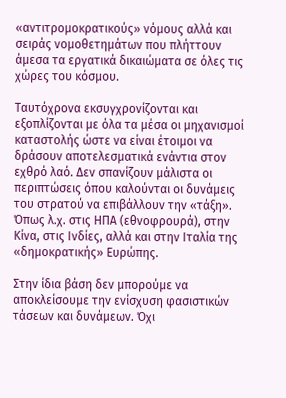«αντιτρομοκρατικούς» νόμους αλλά και σειράς νομοθετημάτων που πλήττουν άμεσα τα εργατικά δικαιώματα σε όλες τις χώρες του κόσμου.

Ταυτόχρονα εκσυγχρονίζονται και εξοπλίζονται με όλα τα μέσα οι μηχανισμοί καταστολής ώστε να είναι έτοιμοι να δράσουν αποτελεσματικά ενάντια στον εχθρό λαό. Δεν σπανίζουν μάλιστα οι περιπτώσεις όπου καλούνται οι δυνάμεις του στρατού να επιβάλλουν την «τάξη». Όπως λ.χ. στις ΗΠΑ (εθνοφρουρά), στην Κίνα, στις Ινδίες, αλλά και στην Ιταλία της «δημοκρατικής» Ευρώπης.

Στην ίδια βάση δεν μπορούμε να αποκλείσουμε την ενίσχυση φασιστικών τάσεων και δυνάμεων. Όχι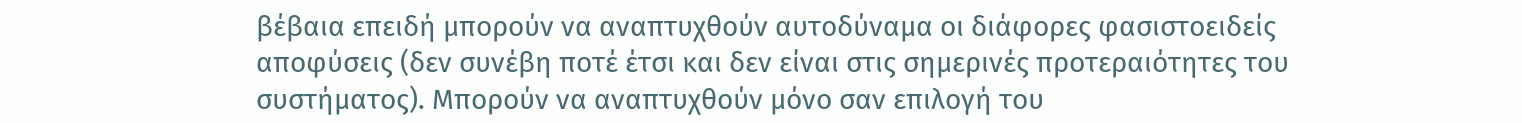βέβαια επειδή μπορούν να αναπτυχθούν αυτοδύναμα οι διάφορες φασιστοειδείς αποφύσεις (δεν συνέβη ποτέ έτσι και δεν είναι στις σημερινές προτεραιότητες του συστήματος). Μπορούν να αναπτυχθούν μόνο σαν επιλογή του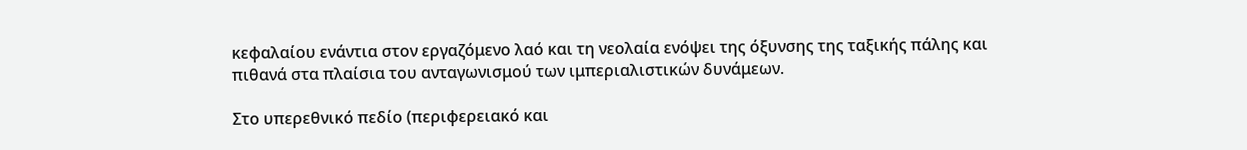κεφαλαίου ενάντια στον εργαζόμενο λαό και τη νεολαία ενόψει της όξυνσης της ταξικής πάλης και πιθανά στα πλαίσια του ανταγωνισμού των ιμπεριαλιστικών δυνάμεων.

Στο υπερεθνικό πεδίο (περιφερειακό και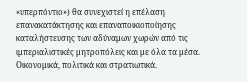«υπερπόντιο») θα συνεχιστεί η επέλαση επανακατάκτησης και επαναποικιοποίησης καταλήστευσης των αδύναμων χωρών από τις ιμπεριαλιστικές μητροπόλεις και με όλα τα μέσα. Οικονομικά, πολιτικά και στρατιωτικά.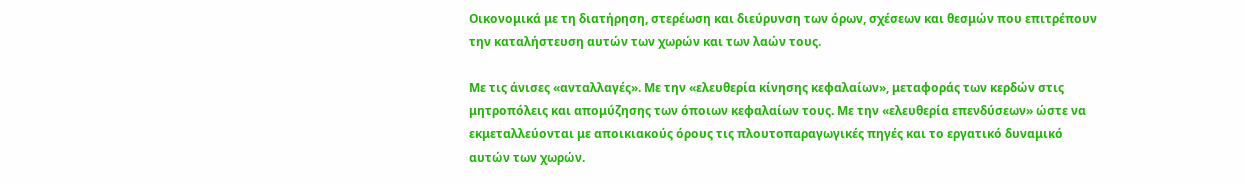Οικονομικά με τη διατήρηση, στερέωση και διεύρυνση των όρων, σχέσεων και θεσμών που επιτρέπουν την καταλήστευση αυτών των χωρών και των λαών τους.

Με τις άνισες «ανταλλαγές». Με την «ελευθερία κίνησης κεφαλαίων», μεταφοράς των κερδών στις μητροπόλεις και απομύζησης των όποιων κεφαλαίων τους. Με την «ελευθερία επενδύσεων» ώστε να εκμεταλλεύονται με αποικιακούς όρους τις πλουτοπαραγωγικές πηγές και το εργατικό δυναμικό αυτών των χωρών.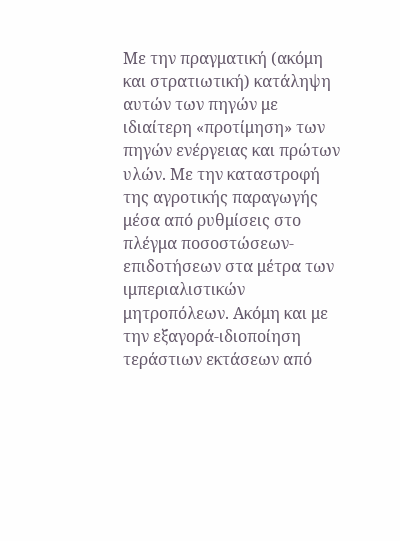Με την πραγματική (ακόμη και στρατιωτική) κατάληψη αυτών των πηγών με ιδιαίτερη «προτίμηση» των πηγών ενέργειας και πρώτων υλών. Με την καταστροφή της αγροτικής παραγωγής μέσα από ρυθμίσεις στο πλέγμα ποσοστώσεων-επιδοτήσεων στα μέτρα των ιμπεριαλιστικών μητροπόλεων. Ακόμη και με την εξαγορά-ιδιοποίηση τεράστιων εκτάσεων από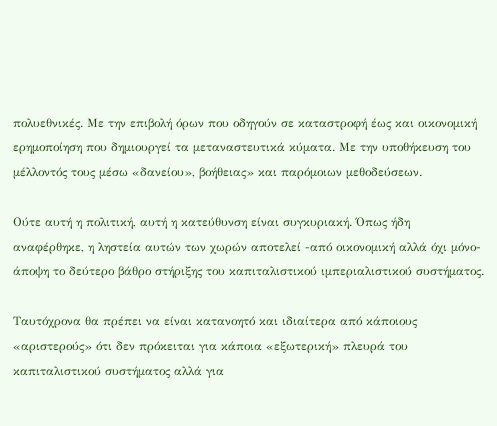πολυεθνικές. Με την επιβολή όρων που οδηγούν σε καταστροφή έως και οικονομική ερημοποίηση που δημιουργεί τα μεταναστευτικά κύματα. Με την υποθήκευση του μέλλοντός τους μέσω «δανείου», βοήθειας» και παρόμοιων μεθοδεύσεων.

Ούτε αυτή η πολιτική, αυτή η κατεύθυνση είναι συγκυριακή. Όπως ήδη αναφέρθηκε, η ληστεία αυτών των χωρών αποτελεί -από οικονομική αλλά όχι μόνο- άποψη το δεύτερο βάθρο στήριξης του καπιταλιστικού ιμπεριαλιστικού συστήματος.

Ταυτόχρονα θα πρέπει να είναι κατανοητό και ιδιαίτερα από κάποιους «αριστερούς» ότι δεν πρόκειται για κάποια «εξωτερική» πλευρά του καπιταλιστικού συστήματος αλλά για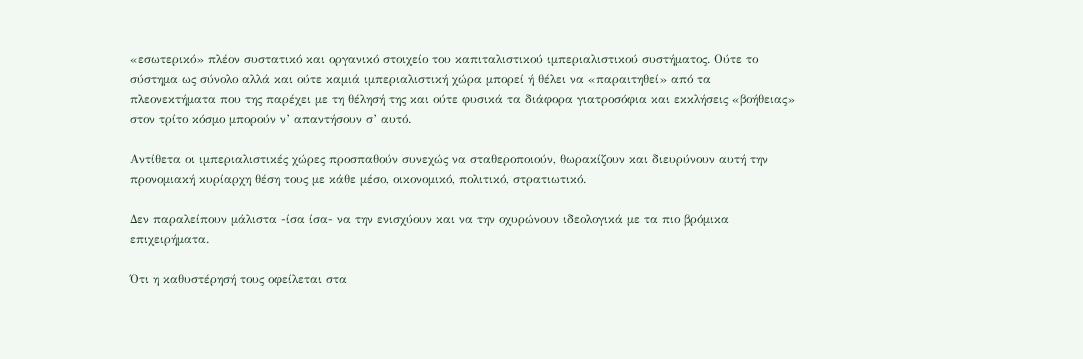«εσωτερικό» πλέον συστατικό και οργανικό στοιχείο του καπιταλιστικού ιμπεριαλιστικού συστήματος. Ούτε το σύστημα ως σύνολο αλλά και ούτε καμιά ιμπεριαλιστική χώρα μπορεί ή θέλει να «παραιτηθεί» από τα πλεονεκτήματα που της παρέχει με τη θέλησή της και ούτε φυσικά τα διάφορα γιατροσόφια και εκκλήσεις «βοήθειας» στον τρίτο κόσμο μπορούν ν’ απαντήσουν σ’ αυτό.

Αντίθετα οι ιμπεριαλιστικές χώρες προσπαθούν συνεχώς να σταθεροποιούν, θωρακίζουν και διευρύνουν αυτή την προνομιακή κυρίαρχη θέση τους με κάθε μέσο, οικονομικό, πολιτικό, στρατιωτικό.

Δεν παραλείπουν μάλιστα -ίσα ίσα- να την ενισχύουν και να την οχυρώνουν ιδεολογικά με τα πιο βρόμικα επιχειρήματα.

Ότι η καθυστέρησή τους οφείλεται στα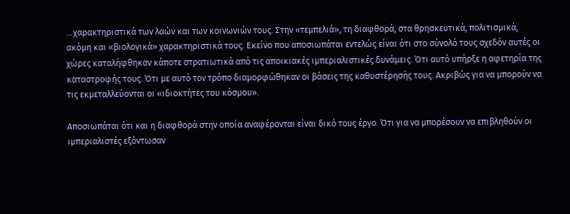…χαρακτηριστικά των λαών και των κοινωνιών τους. Στην «τεμπελιά», τη διαφθορά, στα θρησκευτικά, πολιτισμικά, ακόμη και «βιολογικά» χαρακτηριστικά τους. Εκείνο που αποσιωπάται εντελώς είναι ότι στο σύνολό τους σχεδόν αυτές οι χώρες καταλήφθηκαν κάποτε στρατιωτικά από τις αποικιακές ιμπεριαλιστικές δυνάμεις. Ότι αυτό υπήρξε η αφετηρία της καταστροφής τους. Ότι με αυτό τον τρόπο διαμορφώθηκαν οι βάσεις της καθυστέρησής τους. Ακριβώς για να μπορούν να τις εκμεταλλεύονται οι «ιδιοκτήτες του κόσμου».

Αποσιωπάται ότι και η διαφθορά στην οποία αναφέρονται είναι δικό τους έργο. Ότι για να μπορέσουν να επιβληθούν οι ιμπεριαλιστές εξόντωσαν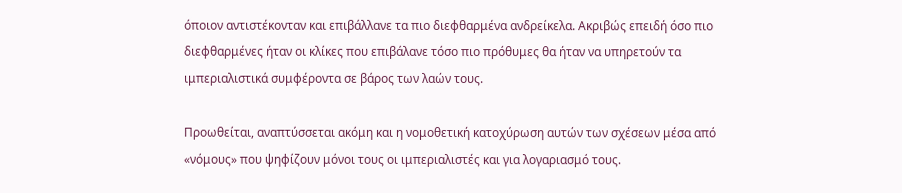όποιον αντιστέκονταν και επιβάλλανε τα πιο διεφθαρμένα ανδρείκελα. Ακριβώς επειδή όσο πιο διεφθαρμένες ήταν οι κλίκες που επιβάλανε τόσο πιο πρόθυμες θα ήταν να υπηρετούν τα ιμπεριαλιστικά συμφέροντα σε βάρος των λαών τους.

Προωθείται, αναπτύσσεται ακόμη και η νομοθετική κατοχύρωση αυτών των σχέσεων μέσα από «νόμους» που ψηφίζουν μόνοι τους οι ιμπεριαλιστές και για λογαριασμό τους.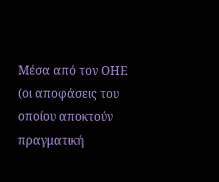Μέσα από τον ΟΗΕ (οι αποφάσεις του οποίου αποκτούν πραγματική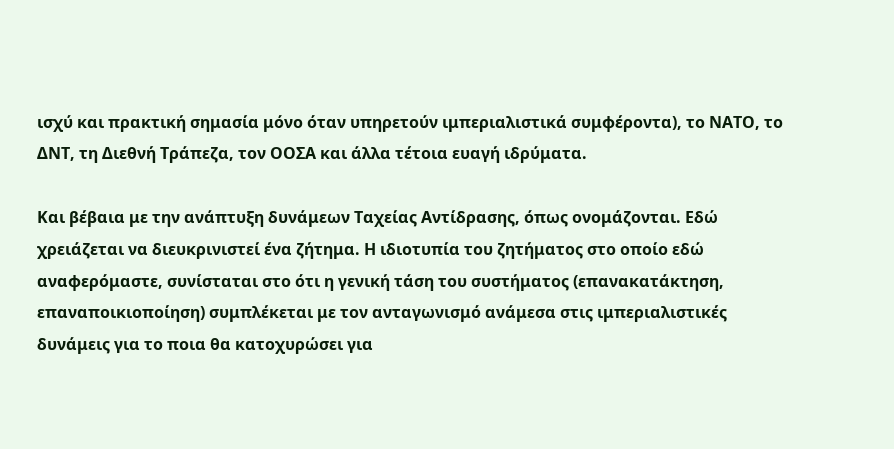ισχύ και πρακτική σημασία μόνο όταν υπηρετούν ιμπεριαλιστικά συμφέροντα), το ΝΑΤΟ, το ΔΝΤ, τη Διεθνή Τράπεζα, τον ΟΟΣΑ και άλλα τέτοια ευαγή ιδρύματα.

Και βέβαια με την ανάπτυξη δυνάμεων Ταχείας Αντίδρασης, όπως ονομάζονται. Εδώ χρειάζεται να διευκρινιστεί ένα ζήτημα. Η ιδιοτυπία του ζητήματος στο οποίο εδώ αναφερόμαστε, συνίσταται στο ότι η γενική τάση του συστήματος (επανακατάκτηση, επαναποικιοποίηση) συμπλέκεται με τον ανταγωνισμό ανάμεσα στις ιμπεριαλιστικές δυνάμεις για το ποια θα κατοχυρώσει για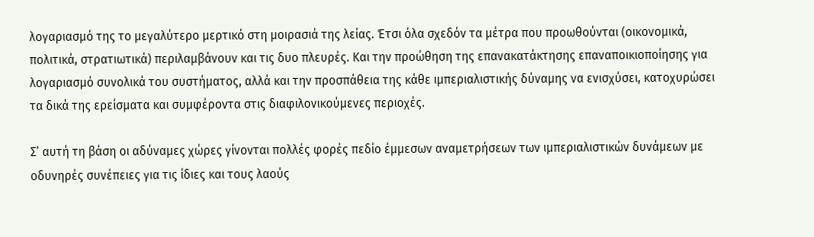λογαριασμό της το μεγαλύτερο μερτικό στη μοιρασιά της λείας. Έτσι όλα σχεδόν τα μέτρα που προωθούνται (οικονομικά, πολιτικά, στρατιωτικά) περιλαμβάνουν και τις δυο πλευρές. Και την προώθηση της επανακατάκτησης επαναποικιοποίησης για λογαριασμό συνολικά του συστήματος, αλλά και την προσπάθεια της κάθε ιμπεριαλιστικής δύναμης να ενισχύσει, κατοχυρώσει τα δικά της ερείσματα και συμφέροντα στις διαφιλονικούμενες περιοχές.

Σ’ αυτή τη βάση οι αδύναμες χώρες γίνονται πολλές φορές πεδίο έμμεσων αναμετρήσεων των ιμπεριαλιστικών δυνάμεων με οδυνηρές συνέπειες για τις ίδιες και τους λαούς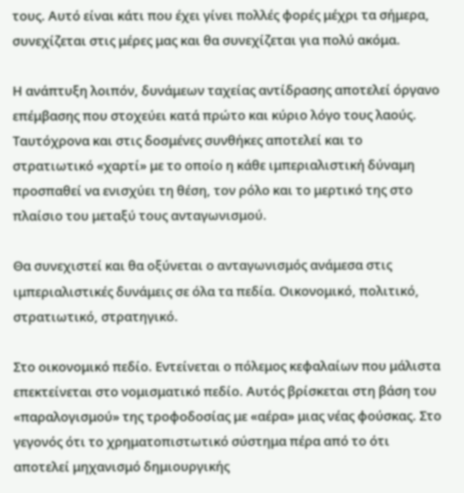τους. Αυτό είναι κάτι που έχει γίνει πολλές φορές μέχρι τα σήμερα, συνεχίζεται στις μέρες μας και θα συνεχίζεται για πολύ ακόμα.

Η ανάπτυξη λοιπόν, δυνάμεων ταχείας αντίδρασης αποτελεί όργανο επέμβασης που στοχεύει κατά πρώτο και κύριο λόγο τους λαούς. Ταυτόχρονα και στις δοσμένες συνθήκες αποτελεί και το στρατιωτικό «χαρτί» με το οποίο η κάθε ιμπεριαλιστική δύναμη προσπαθεί να ενισχύει τη θέση, τον ρόλο και το μερτικό της στο πλαίσιο του μεταξύ τους ανταγωνισμού.

Θα συνεχιστεί και θα οξύνεται ο ανταγωνισμός ανάμεσα στις ιμπεριαλιστικές δυνάμεις σε όλα τα πεδία. Οικονομικό, πολιτικό, στρατιωτικό, στρατηγικό.

Στο οικονομικό πεδίο. Εντείνεται ο πόλεμος κεφαλαίων που μάλιστα επεκτείνεται στο νομισματικό πεδίο. Αυτός βρίσκεται στη βάση του «παραλογισμού» της τροφοδοσίας με «αέρα» μιας νέας φούσκας. Στο γεγονός ότι το χρηματοπιστωτικό σύστημα πέρα από το ότι αποτελεί μηχανισμό δημιουργικής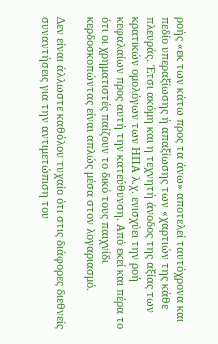ροής «εκ των κάτω προς τα άνω» αποτελεί ταυτόχρονα και πεδίο υπεραξίωσης ή απαξίωσης των «χαρτιών της κάθε πλευράς. Έτσι ακόμη και η τεχνητή άνοδος της αξίας των κρατικών ομολόγων των ΗΠΑ λ.χ. ενισχύει την ροή κεφαλαίων προς αυτή την κατεύθυνση. Από εκεί και πέρα το ότι οι χρηματιστές παίζουν το δικό τους παιχνίδι κερδοσκοπώντας είναι απλώς μέσα στον λογαριασμό.

Δεν είναι άλλωστε καθόλου τυχαίο ότι στις διάφορες διεθνείς συναντήσεις για την αντιμετώπιση του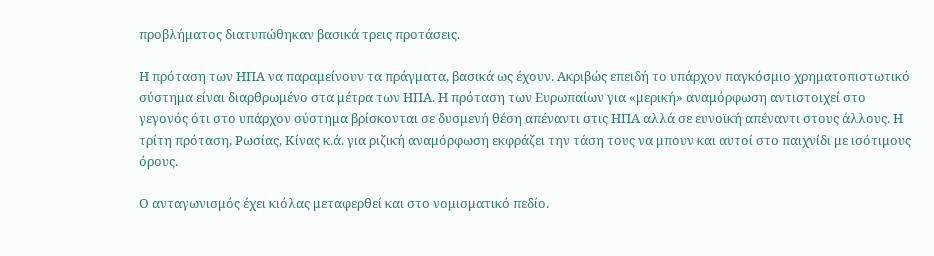προβλήματος διατυπώθηκαν βασικά τρεις προτάσεις.

Η πρόταση των ΗΠΑ να παραμείνουν τα πράγματα, βασικά ως έχουν. Ακριβώς επειδή το υπάρχον παγκόσμιο χρηματοπιστωτικό σύστημα είναι διαρθρωμένο στα μέτρα των ΗΠΑ. Η πρόταση των Ευρωπαίων για «μερική» αναμόρφωση αντιστοιχεί στο γεγονός ότι στο υπάρχον σύστημα βρίσκονται σε δυσμενή θέση απέναντι στις ΗΠΑ αλλά σε ευνοϊκή απέναντι στους άλλους. Η τρίτη πρόταση, Ρωσίας, Κίνας κ.ά. για ριζική αναμόρφωση εκφράζει την τάση τους να μπουν και αυτοί στο παιχνίδι με ισότιμους όρους.

Ο ανταγωνισμός έχει κιόλας μεταφερθεί και στο νομισματικό πεδίο.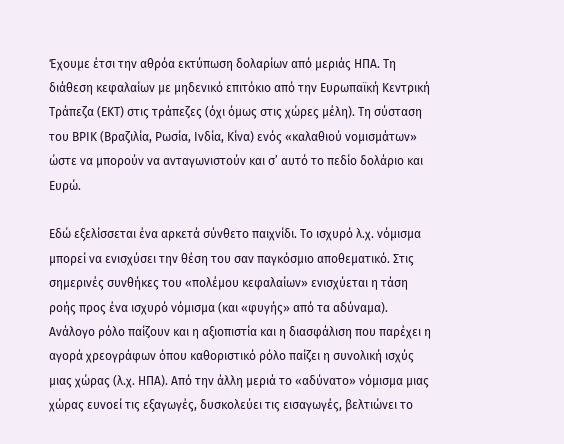Έχουμε έτσι την αθρόα εκτύπωση δολαρίων από μεριάς ΗΠΑ. Τη διάθεση κεφαλαίων με μηδενικό επιτόκιο από την Ευρωπαϊκή Κεντρική Τράπεζα (ΕΚΤ) στις τράπεζες (όχι όμως στις χώρες μέλη). Τη σύσταση του ΒΡΙΚ (Βραζιλία, Ρωσία, Ινδία, Κίνα) ενός «καλαθιού νομισμάτων» ώστε να μπορούν να ανταγωνιστούν και σ’ αυτό το πεδίο δολάριο και Ευρώ.

Εδώ εξελίσσεται ένα αρκετά σύνθετο παιχνίδι. Το ισχυρό λ.χ. νόμισμα μπορεί να ενισχύσει την θέση του σαν παγκόσμιο αποθεματικό. Στις σημερινές συνθήκες του «πολέμου κεφαλαίων» ενισχύεται η τάση ροής προς ένα ισχυρό νόμισμα (και «φυγής» από τα αδύναμα). Ανάλογο ρόλο παίζουν και η αξιοπιστία και η διασφάλιση που παρέχει η αγορά χρεογράφων όπου καθοριστικό ρόλο παίζει η συνολική ισχύς μιας χώρας (λ.χ. ΗΠΑ). Από την άλλη μεριά το «αδύνατο» νόμισμα μιας χώρας ευνοεί τις εξαγωγές, δυσκολεύει τις εισαγωγές, βελτιώνει το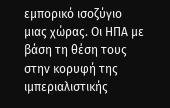εμπορικό ισοζύγιο μιας χώρας. Οι ΗΠΑ με βάση τη θέση τους στην κορυφή της ιμπεριαλιστικής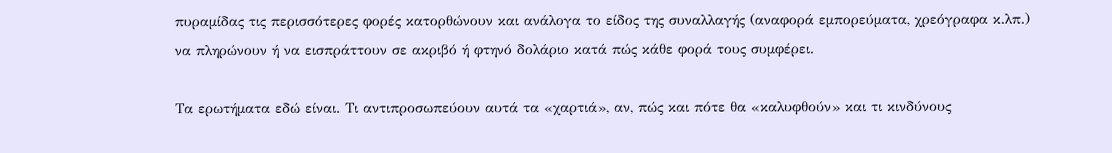πυραμίδας τις περισσότερες φορές κατορθώνουν και ανάλογα το είδος της συναλλαγής (αναφορά εμπορεύματα, χρεόγραφα κ.λπ.) να πληρώνουν ή να εισπράττουν σε ακριβό ή φτηνό δολάριο κατά πώς κάθε φορά τους συμφέρει.

Τα ερωτήματα εδώ είναι. Τι αντιπροσωπεύουν αυτά τα «χαρτιά», αν, πώς και πότε θα «καλυφθούν» και τι κινδύνους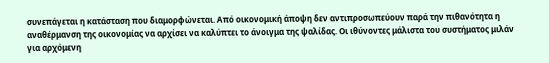συνεπάγεται η κατάσταση που διαμορφώνεται. Από οικονομική άποψη δεν αντιπροσωπεύουν παρά την πιθανότητα η αναθέρμανση της οικονομίας να αρχίσει να καλύπτει το άνοιγμα της ψαλίδας. Οι ιθύνοντες μάλιστα του συστήματος μιλάν για αρχόμενη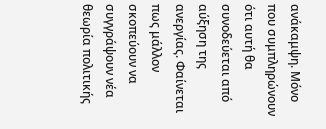ανάκαμψη. Μόνο που συμπληρώνουν ότι αυτή θα συνοδεύεται από αύξηση της ανεργίας. Φαίνεται πως μάλλον σκοπεύουν να συγγράψουν νέα θεωρία πολιτικής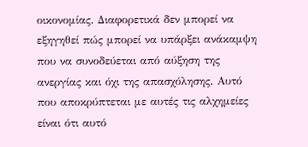οικονομίας. Διαφορετικά δεν μπορεί να εξηγηθεί πώς μπορεί να υπάρξει ανάκαμψη που να συνοδεύεται από αύξηση της ανεργίας και όχι της απασχόλησης. Αυτό που αποκρύπτεται με αυτές τις αλχημείες είναι ότι αυτό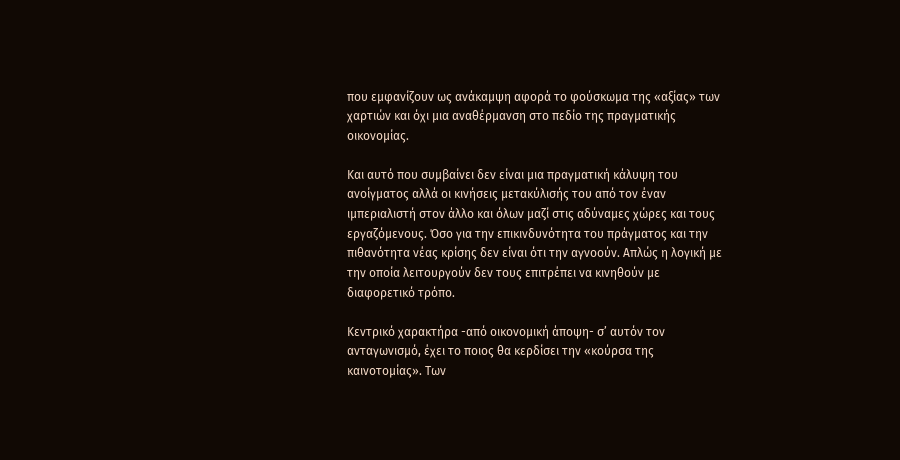που εμφανίζουν ως ανάκαμψη αφορά το φούσκωμα της «αξίας» των χαρτιών και όχι μια αναθέρμανση στο πεδίο της πραγματικής οικονομίας.

Και αυτό που συμβαίνει δεν είναι μια πραγματική κάλυψη του ανοίγματος αλλά οι κινήσεις μετακύλισής του από τον έναν ιμπεριαλιστή στον άλλο και όλων μαζί στις αδύναμες χώρες και τους εργαζόμενους. Όσο για την επικινδυνότητα του πράγματος και την πιθανότητα νέας κρίσης δεν είναι ότι την αγνοούν. Απλώς η λογική με την οποία λειτουργούν δεν τους επιτρέπει να κινηθούν με διαφορετικό τρόπο.

Κεντρικό χαρακτήρα -από οικονομική άποψη- σ’ αυτόν τον ανταγωνισμό, έχει το ποιος θα κερδίσει την «κούρσα της καινοτομίας». Των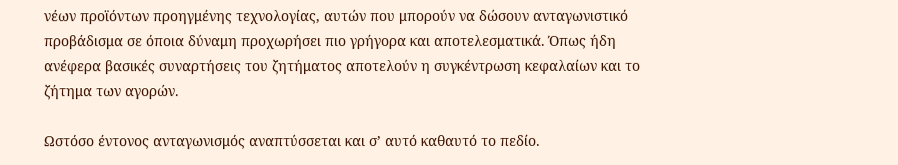νέων προϊόντων προηγμένης τεχνολογίας, αυτών που μπορούν να δώσουν ανταγωνιστικό προβάδισμα σε όποια δύναμη προχωρήσει πιο γρήγορα και αποτελεσματικά. Όπως ήδη ανέφερα βασικές συναρτήσεις του ζητήματος αποτελούν η συγκέντρωση κεφαλαίων και το ζήτημα των αγορών.

Ωστόσο έντονος ανταγωνισμός αναπτύσσεται και σ’ αυτό καθαυτό το πεδίο.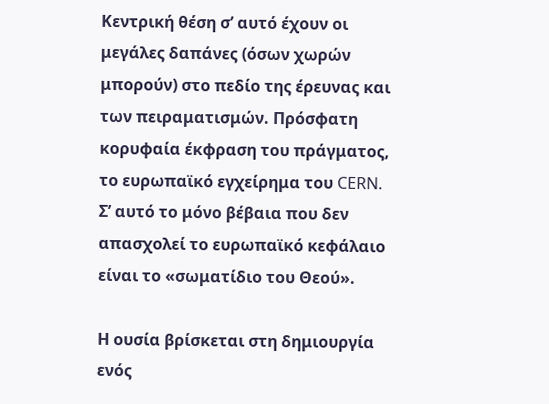Κεντρική θέση σ’ αυτό έχουν οι μεγάλες δαπάνες (όσων χωρών μπορούν) στο πεδίο της έρευνας και των πειραματισμών. Πρόσφατη κορυφαία έκφραση του πράγματος, το ευρωπαϊκό εγχείρημα του CERN. Σ’ αυτό το μόνο βέβαια που δεν απασχολεί το ευρωπαϊκό κεφάλαιο είναι το «σωματίδιο του Θεού».

Η ουσία βρίσκεται στη δημιουργία ενός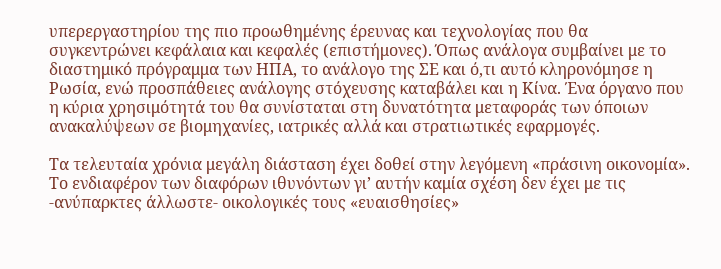υπερεργαστηρίου της πιο προωθημένης έρευνας και τεχνολογίας που θα συγκεντρώνει κεφάλαια και κεφαλές (επιστήμονες). Όπως ανάλογα συμβαίνει με το διαστημικό πρόγραμμα των ΗΠΑ, το ανάλογο της ΣΕ και ό,τι αυτό κληρονόμησε η Ρωσία, ενώ προσπάθειες ανάλογης στόχευσης καταβάλει και η Κίνα. Ένα όργανο που η κύρια χρησιμότητά του θα συνίσταται στη δυνατότητα μεταφοράς των όποιων ανακαλύψεων σε βιομηχανίες, ιατρικές αλλά και στρατιωτικές εφαρμογές.

Τα τελευταία χρόνια μεγάλη διάσταση έχει δοθεί στην λεγόμενη «πράσινη οικονομία». Το ενδιαφέρον των διαφόρων ιθυνόντων γι’ αυτήν καμία σχέση δεν έχει με τις -ανύπαρκτες άλλωστε- οικολογικές τους «ευαισθησίες»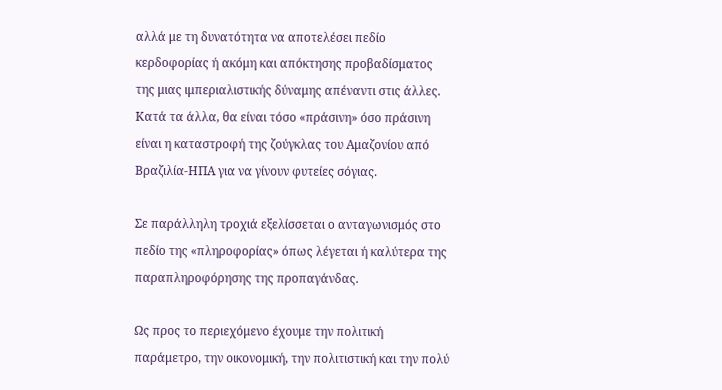αλλά με τη δυνατότητα να αποτελέσει πεδίο κερδοφορίας ή ακόμη και απόκτησης προβαδίσματος της μιας ιμπεριαλιστικής δύναμης απέναντι στις άλλες. Κατά τα άλλα, θα είναι τόσο «πράσινη» όσο πράσινη είναι η καταστροφή της ζούγκλας του Αμαζονίου από Βραζιλία-ΗΠΑ για να γίνουν φυτείες σόγιας.

Σε παράλληλη τροχιά εξελίσσεται ο ανταγωνισμός στο πεδίο της «πληροφορίας» όπως λέγεται ή καλύτερα της παραπληροφόρησης της προπαγάνδας.

Ως προς το περιεχόμενο έχουμε την πολιτική παράμετρο, την οικονομική, την πολιτιστική και την πολύ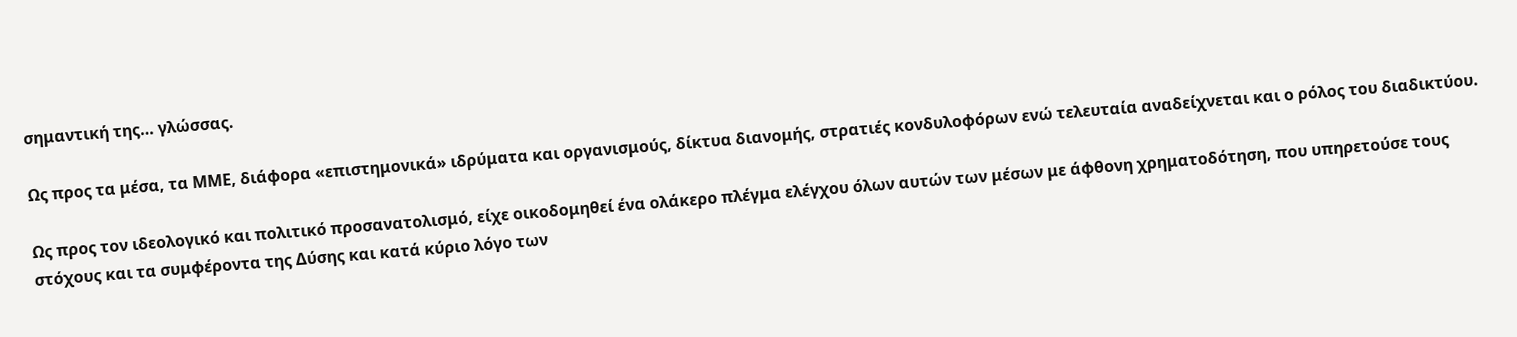σημαντική της… γλώσσας.

Ως προς τα μέσα, τα ΜΜΕ, διάφορα «επιστημονικά» ιδρύματα και οργανισμούς, δίκτυα διανομής, στρατιές κονδυλοφόρων ενώ τελευταία αναδείχνεται και ο ρόλος του διαδικτύου.

Ως προς τον ιδεολογικό και πολιτικό προσανατολισμό, είχε οικοδομηθεί ένα ολάκερο πλέγμα ελέγχου όλων αυτών των μέσων με άφθονη χρηματοδότηση, που υπηρετούσε τους στόχους και τα συμφέροντα της Δύσης και κατά κύριο λόγο των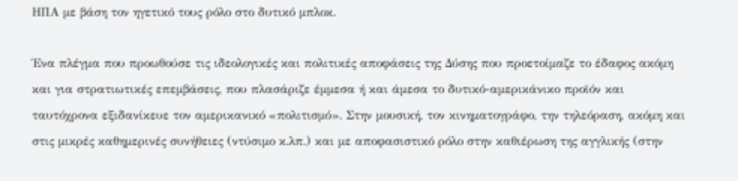ΗΠΑ με βάση τον ηγετικό τους ρόλο στο δυτικό μπλοκ.

Ένα πλέγμα που προωθούσε τις ιδεολογικές και πολιτικές αποφάσεις της Δύσης που προετοίμαζε το έδαφος ακόμη και για στρατιωτικές επεμβάσεις, που πλασάριζε έμμεσα ή και άμεσα το δυτικό-αμερικάνικο προϊόν και ταυτόχρονα εξιδανίκευε τον αμερικανικό «πολιτισμό». Στην μουσική, τον κινηματογράφο, την τηλεόραση, ακόμη και στις μικρές καθημερινές συνήθειες (ντύσιμο κ.λπ.) και με αποφασιστικό ρόλο στην καθιέρωση της αγγλικής (στην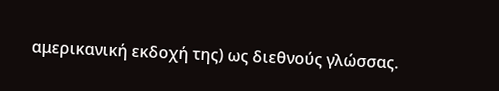αμερικανική εκδοχή της) ως διεθνούς γλώσσας.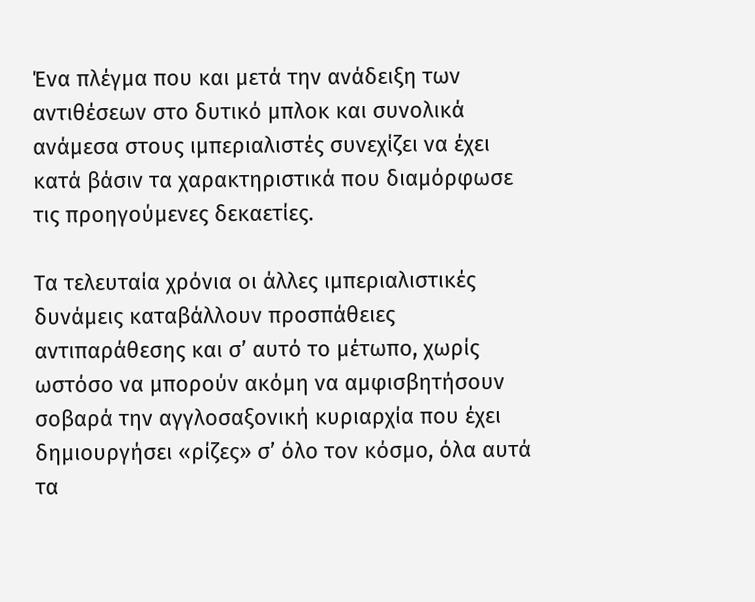Ένα πλέγμα που και μετά την ανάδειξη των αντιθέσεων στο δυτικό μπλοκ και συνολικά ανάμεσα στους ιμπεριαλιστές συνεχίζει να έχει κατά βάσιν τα χαρακτηριστικά που διαμόρφωσε τις προηγούμενες δεκαετίες.

Τα τελευταία χρόνια οι άλλες ιμπεριαλιστικές δυνάμεις καταβάλλουν προσπάθειες αντιπαράθεσης και σ’ αυτό το μέτωπο, χωρίς ωστόσο να μπορούν ακόμη να αμφισβητήσουν σοβαρά την αγγλοσαξονική κυριαρχία που έχει δημιουργήσει «ρίζες» σ’ όλο τον κόσμο, όλα αυτά τα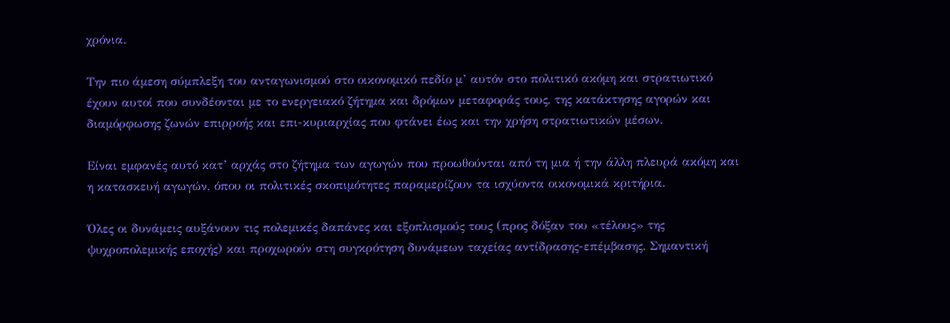χρόνια.

Την πιο άμεση σύμπλεξη του ανταγωνισμού στο οικονομικό πεδίο μ’ αυτόν στο πολιτικό ακόμη και στρατιωτικό έχουν αυτοί που συνδέονται με το ενεργειακό ζήτημα και δρόμων μεταφοράς τους, της κατάκτησης αγορών και διαμόρφωσης ζωνών επιρροής και επι-κυριαρχίας που φτάνει έως και την χρήση στρατιωτικών μέσων.

Είναι εμφανές αυτό κατ’ αρχάς στο ζήτημα των αγωγών που προωθούνται από τη μια ή την άλλη πλευρά ακόμη και η κατασκευή αγωγών, όπου οι πολιτικές σκοπιμότητες παραμερίζουν τα ισχύοντα οικονομικά κριτήρια.

Όλες οι δυνάμεις αυξάνουν τις πολεμικές δαπάνες και εξοπλισμούς τους (προς δόξαν του «τέλους» της ψυχροπολεμικής εποχής) και προχωρούν στη συγκρότηση δυνάμεων ταχείας αντίδρασης-επέμβασης. Σημαντική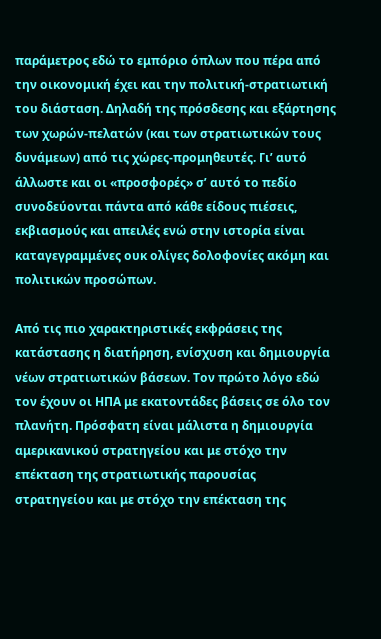παράμετρος εδώ το εμπόριο όπλων που πέρα από την οικονομική έχει και την πολιτική-στρατιωτική του διάσταση. Δηλαδή της πρόσδεσης και εξάρτησης των χωρών-πελατών (και των στρατιωτικών τους δυνάμεων) από τις χώρες-προμηθευτές. Γι’ αυτό άλλωστε και οι «προσφορές» σ’ αυτό το πεδίο συνοδεύονται πάντα από κάθε είδους πιέσεις, εκβιασμούς και απειλές ενώ στην ιστορία είναι καταγεγραμμένες ουκ ολίγες δολοφονίες ακόμη και πολιτικών προσώπων.

Από τις πιο χαρακτηριστικές εκφράσεις της κατάστασης η διατήρηση, ενίσχυση και δημιουργία νέων στρατιωτικών βάσεων. Τον πρώτο λόγο εδώ τον έχουν οι ΗΠΑ με εκατοντάδες βάσεις σε όλο τον πλανήτη. Πρόσφατη είναι μάλιστα η δημιουργία αμερικανικού στρατηγείου και με στόχο την επέκταση της στρατιωτικής παρουσίας στρατηγείου και με στόχο την επέκταση της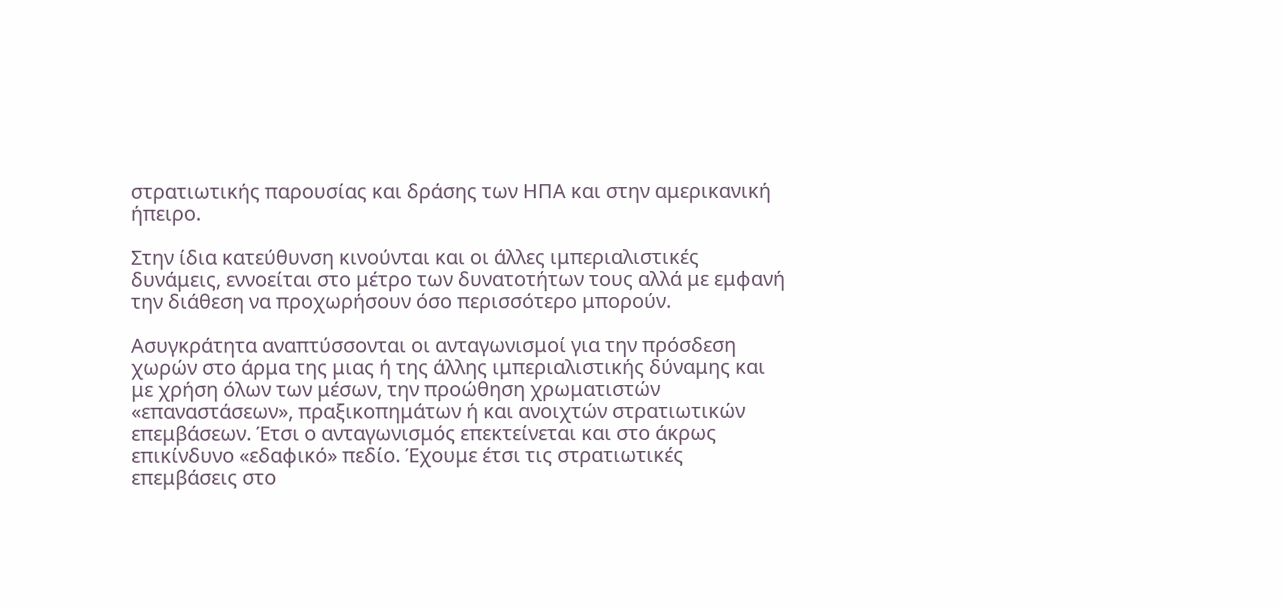στρατιωτικής παρουσίας και δράσης των ΗΠΑ και στην αμερικανική ήπειρο.

Στην ίδια κατεύθυνση κινούνται και οι άλλες ιμπεριαλιστικές δυνάμεις, εννοείται στο μέτρο των δυνατοτήτων τους αλλά με εμφανή την διάθεση να προχωρήσουν όσο περισσότερο μπορούν.

Ασυγκράτητα αναπτύσσονται οι ανταγωνισμοί για την πρόσδεση χωρών στο άρμα της μιας ή της άλλης ιμπεριαλιστικής δύναμης και με χρήση όλων των μέσων, την προώθηση χρωματιστών «επαναστάσεων», πραξικοπημάτων ή και ανοιχτών στρατιωτικών επεμβάσεων. Έτσι ο ανταγωνισμός επεκτείνεται και στο άκρως επικίνδυνο «εδαφικό» πεδίο. Έχουμε έτσι τις στρατιωτικές επεμβάσεις στο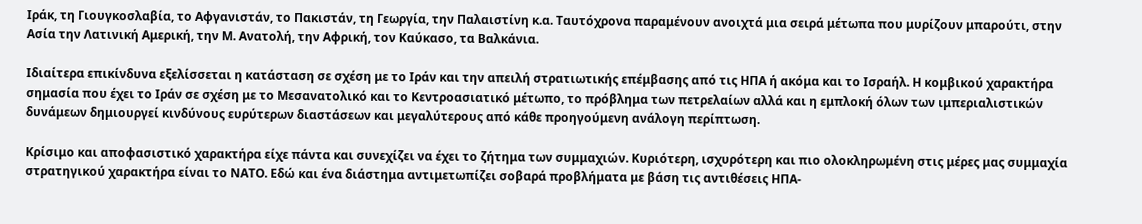Ιράκ, τη Γιουγκοσλαβία, το Αφγανιστάν, το Πακιστάν, τη Γεωργία, την Παλαιστίνη κ.α. Ταυτόχρονα παραμένουν ανοιχτά μια σειρά μέτωπα που μυρίζουν μπαρούτι, στην Ασία την Λατινική Αμερική, την Μ. Ανατολή, την Αφρική, τον Καύκασο, τα Βαλκάνια.

Ιδιαίτερα επικίνδυνα εξελίσσεται η κατάσταση σε σχέση με το Ιράν και την απειλή στρατιωτικής επέμβασης από τις ΗΠΑ ή ακόμα και το Ισραήλ. Η κομβικού χαρακτήρα σημασία που έχει το Ιράν σε σχέση με το Μεσανατολικό και το Κεντροασιατικό μέτωπο, το πρόβλημα των πετρελαίων αλλά και η εμπλοκή όλων των ιμπεριαλιστικών δυνάμεων δημιουργεί κινδύνους ευρύτερων διαστάσεων και μεγαλύτερους από κάθε προηγούμενη ανάλογη περίπτωση.

Κρίσιμο και αποφασιστικό χαρακτήρα είχε πάντα και συνεχίζει να έχει το ζήτημα των συμμαχιών. Κυριότερη, ισχυρότερη και πιο ολοκληρωμένη στις μέρες μας συμμαχία στρατηγικού χαρακτήρα είναι το ΝΑΤΟ. Εδώ και ένα διάστημα αντιμετωπίζει σοβαρά προβλήματα με βάση τις αντιθέσεις ΗΠΑ-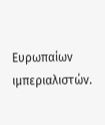Ευρωπαίων ιμπεριαλιστών.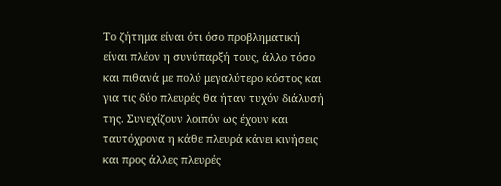Το ζήτημα είναι ότι όσο προβληματική είναι πλέον η συνύπαρξή τους, άλλο τόσο και πιθανά με πολύ μεγαλύτερο κόστος και για τις δύο πλευρές θα ήταν τυχόν διάλυσή της. Συνεχίζουν λοιπόν ως έχουν και ταυτόχρονα η κάθε πλευρά κάνει κινήσεις και προς άλλες πλευρές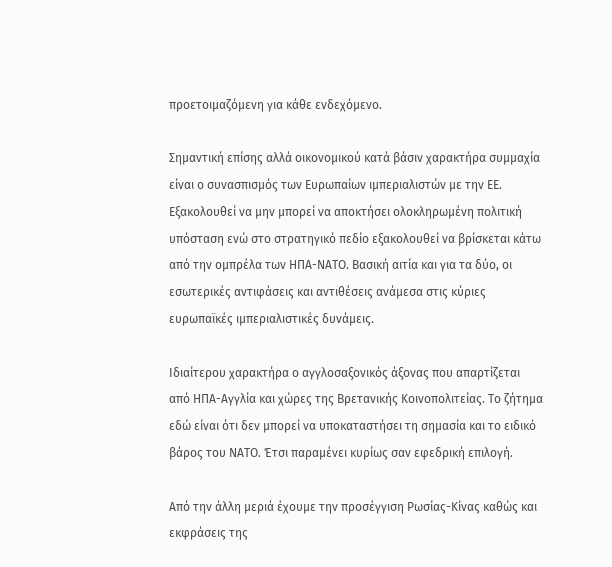προετοιμαζόμενη για κάθε ενδεχόμενο.

Σημαντική επίσης αλλά οικονομικού κατά βάσιν χαρακτήρα συμμαχία είναι ο συνασπισμός των Ευρωπαίων ιμπεριαλιστών με την ΕΕ. Εξακολουθεί να μην μπορεί να αποκτήσει ολοκληρωμένη πολιτική υπόσταση ενώ στο στρατηγικό πεδίο εξακολουθεί να βρίσκεται κάτω από την ομπρέλα των ΗΠΑ-ΝΑΤΟ. Βασική αιτία και για τα δύο, οι εσωτερικές αντιφάσεις και αντιθέσεις ανάμεσα στις κύριες ευρωπαϊκές ιμπεριαλιστικές δυνάμεις.

Ιδιαίτερου χαρακτήρα ο αγγλοσαξονικός άξονας που απαρτίζεται από ΗΠΑ-Αγγλία και χώρες της Βρετανικής Κοινοπολιτείας. Το ζήτημα εδώ είναι ότι δεν μπορεί να υποκαταστήσει τη σημασία και το ειδικό βάρος του ΝΑΤΟ. Έτσι παραμένει κυρίως σαν εφεδρική επιλογή.

Από την άλλη μεριά έχουμε την προσέγγιση Ρωσίας-Κίνας καθώς και εκφράσεις της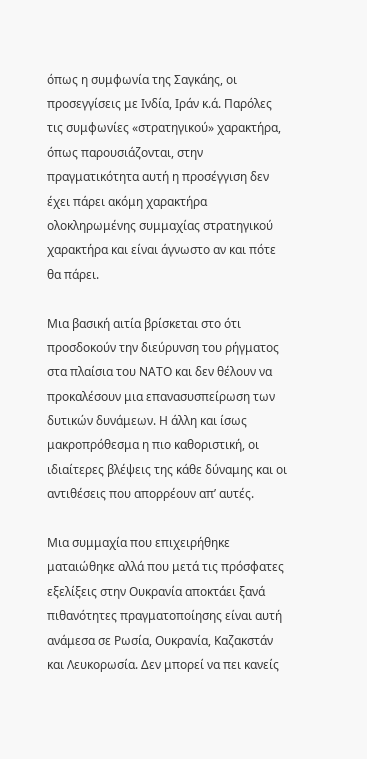όπως η συμφωνία της Σαγκάης, οι προσεγγίσεις με Ινδία, Ιράν κ.ά. Παρόλες τις συμφωνίες «στρατηγικού» χαρακτήρα, όπως παρουσιάζονται, στην πραγματικότητα αυτή η προσέγγιση δεν έχει πάρει ακόμη χαρακτήρα ολοκληρωμένης συμμαχίας στρατηγικού χαρακτήρα και είναι άγνωστο αν και πότε θα πάρει.

Μια βασική αιτία βρίσκεται στο ότι προσδοκούν την διεύρυνση του ρήγματος στα πλαίσια του ΝΑΤΟ και δεν θέλουν να προκαλέσουν μια επανασυσπείρωση των δυτικών δυνάμεων. Η άλλη και ίσως μακροπρόθεσμα η πιο καθοριστική, οι ιδιαίτερες βλέψεις της κάθε δύναμης και οι αντιθέσεις που απορρέουν απ’ αυτές.

Μια συμμαχία που επιχειρήθηκε ματαιώθηκε αλλά που μετά τις πρόσφατες εξελίξεις στην Ουκρανία αποκτάει ξανά πιθανότητες πραγματοποίησης είναι αυτή ανάμεσα σε Ρωσία, Ουκρανία, Καζακστάν και Λευκορωσία. Δεν μπορεί να πει κανείς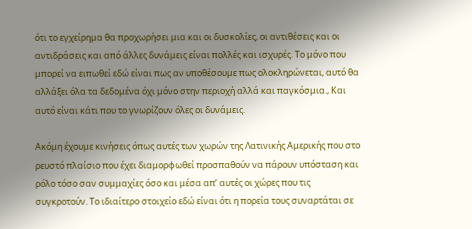ότι το εγχείρημα θα προχωρήσει μια και οι δυσκολίες, οι αντιθέσεις και οι αντιδράσεις και από άλλες δυνάμεις είναι πολλές και ισχυρές. Το μόνο που μπορεί να ειπωθεί εδώ είναι πως αν υποθέσουμε πως ολοκληρώνεται, αυτό θα αλλάξει όλα τα δεδομένα όχι μόνο στην περιοχή αλλά και παγκόσμια., Και αυτό είναι κάτι που το γνωρίζουν όλες οι δυνάμεις.

Ακόμη έχουμε κινήσεις όπως αυτές των χωρών της Λατινικής Αμερικής που στο ρευστό πλαίσιο που έχει διαμορφωθεί προσπαθούν να πάρουν υπόσταση και ρόλο τόσο σαν συμμαχίες όσο και μέσα απ’ αυτές οι χώρες που τις συγκροτούν. Το ιδιαίτερο στοιχείο εδώ είναι ότι η πορεία τους συναρτάται σε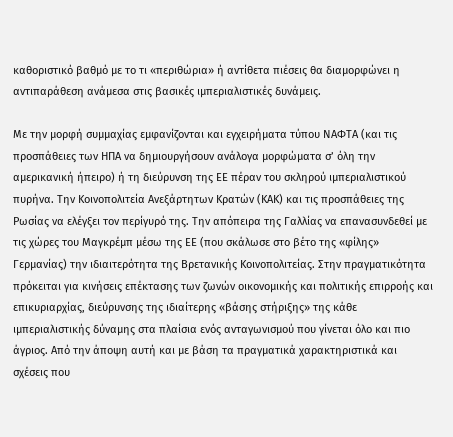καθοριστικό βαθμό με το τι «περιθώρια» ή αντίθετα πιέσεις θα διαμορφώνει η αντιπαράθεση ανάμεσα στις βασικές ιμπεριαλιστικές δυνάμεις.

Με την μορφή συμμαχίας εμφανίζονται και εγχειρήματα τύπου ΝΑΦΤΑ (και τις προσπάθειες των ΗΠΑ να δημιουργήσουν ανάλογα μορφώματα σ’ όλη την αμερικανική ήπειρο) ή τη διεύρυνση της ΕΕ πέραν του σκληρού ιμπεριαλιστικού πυρήνα. Την Κοινοπολιτεία Ανεξάρτητων Κρατών (ΚΑΚ) και τις προσπάθειες της Ρωσίας να ελέγξει τον περίγυρό της. Την απόπειρα της Γαλλίας να επανασυνδεθεί με τις χώρες του Μαγκρέμπ μέσω της ΕΕ (που σκάλωσε στο βέτο της «φίλης» Γερμανίας) την ιδιαιτερότητα της Βρετανικής Κοινοπολιτείας. Στην πραγματικότητα πρόκειται για κινήσεις επέκτασης των ζωνών οικονομικής και πολιτικής επιρροής και επικυριαρχίας, διεύρυνσης της ιδιαίτερης «βάσης στήριξης» της κάθε ιμπεριαλιστικής δύναμης στα πλαίσια ενός ανταγωνισμού που γίνεται όλο και πιο άγριος. Από την άποψη αυτή και με βάση τα πραγματικά χαρακτηριστικά και σχέσεις που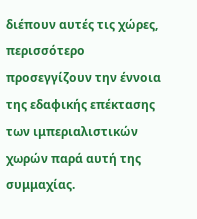διέπουν αυτές τις χώρες, περισσότερο προσεγγίζουν την έννοια της εδαφικής επέκτασης των ιμπεριαλιστικών χωρών παρά αυτή της συμμαχίας.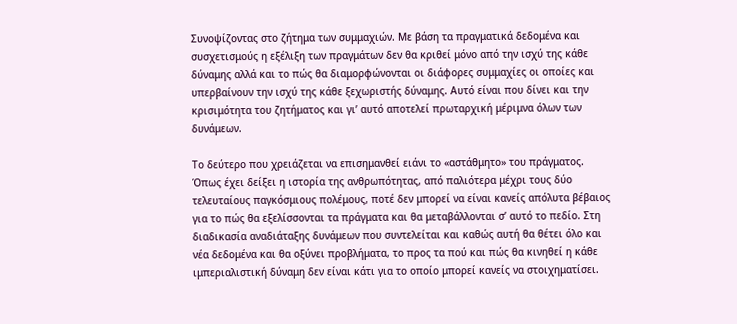Συνοψίζοντας στο ζήτημα των συμμαχιών. Με βάση τα πραγματικά δεδομένα και συσχετισμούς η εξέλιξη των πραγμάτων δεν θα κριθεί μόνο από την ισχύ της κάθε δύναμης αλλά και το πώς θα διαμορφώνονται οι διάφορες συμμαχίες οι οποίες και υπερβαίνουν την ισχύ της κάθε ξεχωριστής δύναμης. Αυτό είναι που δίνει και την κρισιμότητα του ζητήματος και γι’ αυτό αποτελεί πρωταρχική μέριμνα όλων των δυνάμεων.

Το δεύτερο που χρειάζεται να επισημανθεί ειάνι το «αστάθμητο» του πράγματος. Όπως έχει δείξει η ιστορία της ανθρωπότητας, από παλιότερα μέχρι τους δύο τελευταίους παγκόσμιους πολέμους, ποτέ δεν μπορεί να είναι κανείς απόλυτα βέβαιος για το πώς θα εξελίσσονται τα πράγματα και θα μεταβάλλονται σ’ αυτό το πεδίο. Στη διαδικασία αναδιάταξης δυνάμεων που συντελείται και καθώς αυτή θα θέτει όλο και νέα δεδομένα και θα οξύνει προβλήματα, το προς τα πού και πώς θα κινηθεί η κάθε ιμπεριαλιστική δύναμη δεν είναι κάτι για το οποίο μπορεί κανείς να στοιχηματίσει.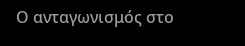Ο ανταγωνισμός στο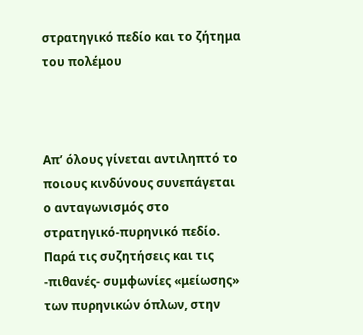στρατηγικό πεδίο και το ζήτημα του πολέμου



Απ’ όλους γίνεται αντιληπτό το ποιους κινδύνους συνεπάγεται ο ανταγωνισμός στο στρατηγικό-πυρηνικό πεδίο. Παρά τις συζητήσεις και τις -πιθανές- συμφωνίες «μείωσης» των πυρηνικών όπλων, στην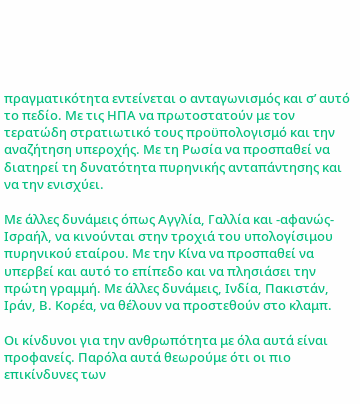πραγματικότητα εντείνεται ο ανταγωνισμός και σ’ αυτό το πεδίο. Με τις ΗΠΑ να πρωτοστατούν με τον τερατώδη στρατιωτικό τους προϋπολογισμό και την αναζήτηση υπεροχής. Με τη Ρωσία να προσπαθεί να διατηρεί τη δυνατότητα πυρηνικής ανταπάντησης και να την ενισχύει.

Με άλλες δυνάμεις όπως Αγγλία, Γαλλία και -αφανώς- Ισραήλ, να κινούνται στην τροχιά του υπολογίσιμου πυρηνικού εταίρου. Με την Κίνα να προσπαθεί να υπερβεί και αυτό το επίπεδο και να πλησιάσει την πρώτη γραμμή. Με άλλες δυνάμεις, Ινδία, Πακιστάν, Ιράν, Β. Κορέα, να θέλουν να προστεθούν στο κλαμπ.

Οι κίνδυνοι για την ανθρωπότητα με όλα αυτά είναι προφανείς. Παρόλα αυτά θεωρούμε ότι οι πιο επικίνδυνες των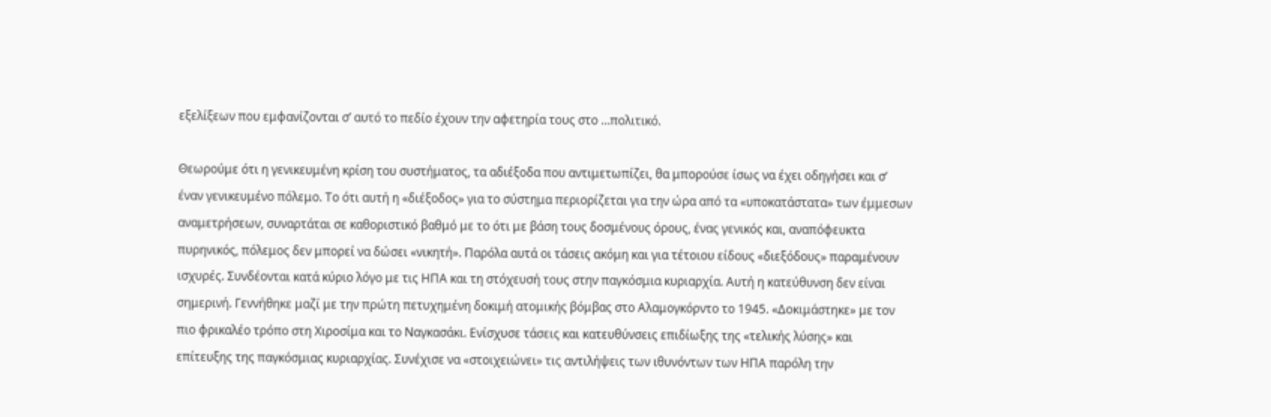εξελίξεων που εμφανίζονται σ’ αυτό το πεδίο έχουν την αφετηρία τους στο …πολιτικό.

Θεωρούμε ότι η γενικευμένη κρίση του συστήματος, τα αδιέξοδα που αντιμετωπίζει, θα μπορούσε ίσως να έχει οδηγήσει και σ’ έναν γενικευμένο πόλεμο. Το ότι αυτή η «διέξοδος» για το σύστημα περιορίζεται για την ώρα από τα «υποκατάστατα» των έμμεσων αναμετρήσεων, συναρτάται σε καθοριστικό βαθμό με το ότι με βάση τους δοσμένους όρους, ένας γενικός και, αναπόφευκτα πυρηνικός, πόλεμος δεν μπορεί να δώσει «νικητή». Παρόλα αυτά οι τάσεις ακόμη και για τέτοιου είδους «διεξόδους» παραμένουν ισχυρές. Συνδέονται κατά κύριο λόγο με τις ΗΠΑ και τη στόχευσή τους στην παγκόσμια κυριαρχία. Αυτή η κατεύθυνση δεν είναι σημερινή. Γεννήθηκε μαζί με την πρώτη πετυχημένη δοκιμή ατομικής βόμβας στο Αλαμογκόρντο το 1945. «Δοκιμάστηκε» με τον πιο φρικαλέο τρόπο στη Χιροσίμα και το Ναγκασάκι. Ενίσχυσε τάσεις και κατευθύνσεις επιδίωξης της «τελικής λύσης» και επίτευξης της παγκόσμιας κυριαρχίας. Συνέχισε να «στοιχειώνει» τις αντιλήψεις των ιθυνόντων των ΗΠΑ παρόλη την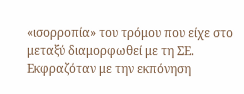«ισορροπία» του τρόμου που είχε στο μεταξύ διαμορφωθεί με τη ΣΕ. Εκφραζόταν με την εκπόνηση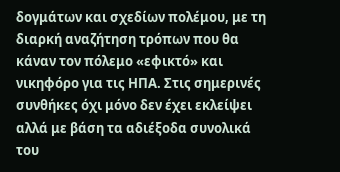δογμάτων και σχεδίων πολέμου, με τη διαρκή αναζήτηση τρόπων που θα κάναν τον πόλεμο «εφικτό» και νικηφόρο για τις ΗΠΑ. Στις σημερινές συνθήκες όχι μόνο δεν έχει εκλείψει αλλά με βάση τα αδιέξοδα συνολικά του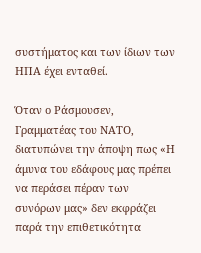συστήματος και των ίδιων των ΗΠΑ έχει ενταθεί.

Όταν ο Ράσμουσεν, Γραμματέας του ΝΑΤΟ, διατυπώνει την άποψη πως «Η άμυνα του εδάφους μας πρέπει να περάσει πέραν των συνόρων μας» δεν εκφράζει παρά την επιθετικότητα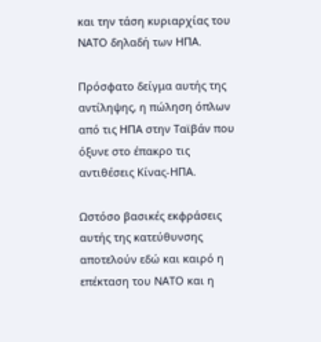και την τάση κυριαρχίας του ΝΑΤΟ δηλαδή των ΗΠΑ.

Πρόσφατο δείγμα αυτής της αντίληψης, η πώληση όπλων από τις ΗΠΑ στην Ταϊβάν που όξυνε στο έπακρο τις αντιθέσεις Κίνας-ΗΠΑ.

Ωστόσο βασικές εκφράσεις αυτής της κατεύθυνσης αποτελούν εδώ και καιρό η επέκταση του ΝΑΤΟ και η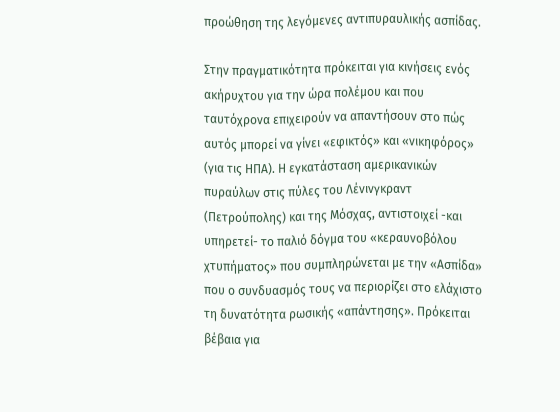προώθηση της λεγόμενες αντιπυραυλικής ασπίδας.

Στην πραγματικότητα πρόκειται για κινήσεις ενός ακήρυχτου για την ώρα πολέμου και που ταυτόχρονα επιχειρούν να απαντήσουν στο πώς αυτός μπορεί να γίνει «εφικτός» και «νικηφόρος» (για τις ΗΠΑ). Η εγκατάσταση αμερικανικών πυραύλων στις πύλες του Λένινγκραντ (Πετρούπολης) και της Μόσχας, αντιστοιχεί -και υπηρετεί- το παλιό δόγμα του «κεραυνοβόλου χτυπήματος» που συμπληρώνεται με την «Ασπίδα» που ο συνδυασμός τους να περιορίζει στο ελάχιστο τη δυνατότητα ρωσικής «απάντησης». Πρόκειται βέβαια για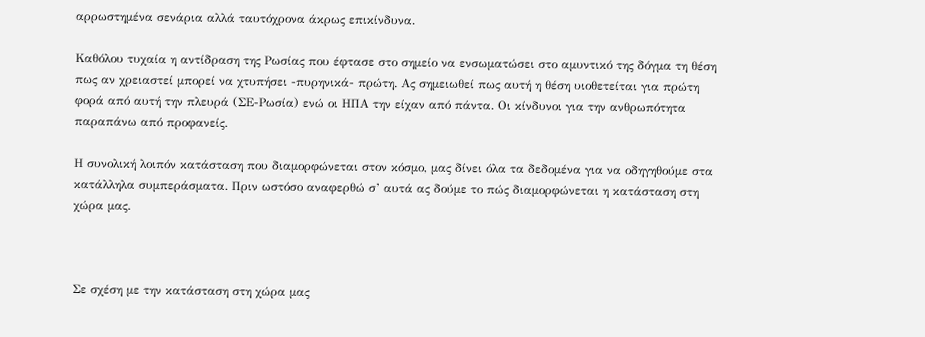αρρωστημένα σενάρια αλλά ταυτόχρονα άκρως επικίνδυνα.

Καθόλου τυχαία η αντίδραση της Ρωσίας που έφτασε στο σημείο να ενσωματώσει στο αμυντικό της δόγμα τη θέση πως αν χρειαστεί μπορεί να χτυπήσει -πυρηνικά- πρώτη. Ας σημειωθεί πως αυτή η θέση υιοθετείται για πρώτη φορά από αυτή την πλευρά (ΣΕ-Ρωσία) ενώ οι ΗΠΑ την είχαν από πάντα. Οι κίνδυνοι για την ανθρωπότητα παραπάνω από προφανείς.

Η συνολική λοιπόν κατάσταση που διαμορφώνεται στον κόσμο, μας δίνει όλα τα δεδομένα για να οδηγηθούμε στα κατάλληλα συμπεράσματα. Πριν ωστόσο αναφερθώ σ’ αυτά ας δούμε το πώς διαμορφώνεται η κατάσταση στη χώρα μας.



Σε σχέση με την κατάσταση στη χώρα μας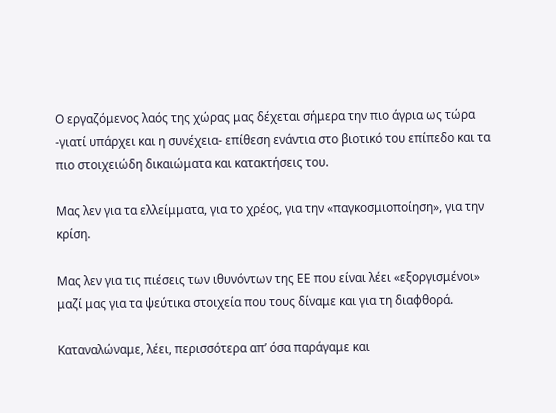Ο εργαζόμενος λαός της χώρας μας δέχεται σήμερα την πιο άγρια ως τώρα -γιατί υπάρχει και η συνέχεια- επίθεση ενάντια στο βιοτικό του επίπεδο και τα πιο στοιχειώδη δικαιώματα και κατακτήσεις του.

Μας λεν για τα ελλείμματα, για το χρέος, για την «παγκοσμιοποίηση», για την κρίση.

Μας λεν για τις πιέσεις των ιθυνόντων της ΕΕ που είναι λέει «εξοργισμένοι» μαζί μας για τα ψεύτικα στοιχεία που τους δίναμε και για τη διαφθορά.

Καταναλώναμε, λέει, περισσότερα απ’ όσα παράγαμε και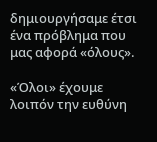δημιουργήσαμε έτσι ένα πρόβλημα που μας αφορά «όλους».

«Όλοι» έχουμε λοιπόν την ευθύνη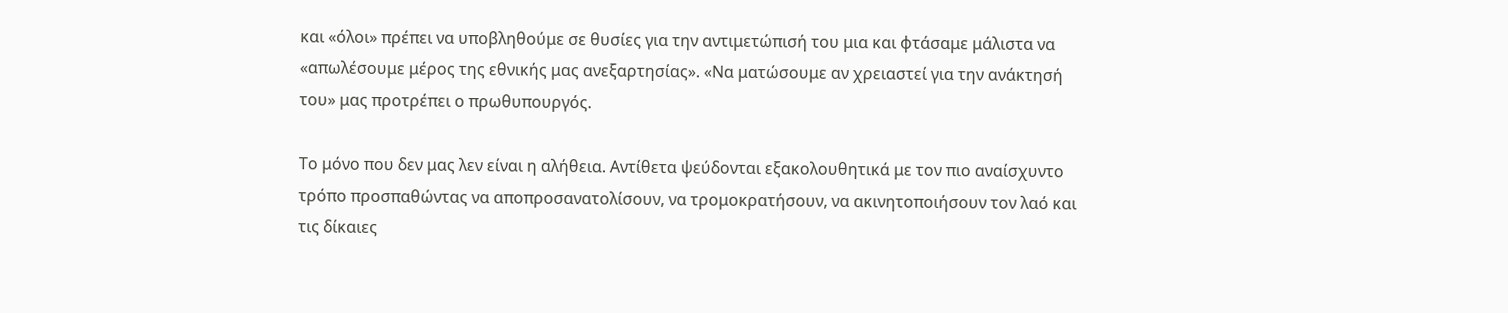και «όλοι» πρέπει να υποβληθούμε σε θυσίες για την αντιμετώπισή του μια και φτάσαμε μάλιστα να «απωλέσουμε μέρος της εθνικής μας ανεξαρτησίας». «Να ματώσουμε αν χρειαστεί για την ανάκτησή του» μας προτρέπει ο πρωθυπουργός.

Το μόνο που δεν μας λεν είναι η αλήθεια. Αντίθετα ψεύδονται εξακολουθητικά με τον πιο αναίσχυντο τρόπο προσπαθώντας να αποπροσανατολίσουν, να τρομοκρατήσουν, να ακινητοποιήσουν τον λαό και τις δίκαιες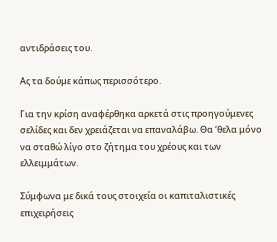αντιδράσεις του.

Ας τα δούμε κάπως περισσότερο.

Για την κρίση αναφέρθηκα αρκετά στις προηγούμενες σελίδες και δεν χρειάζεται να επαναλάβω. Θα ‘θελα μόνο να σταθώ λίγο στο ζήτημα του χρέους και των ελλειμμάτων.

Σύμφωνα με δικά τους στοιχεία οι καπιταλιστικές επιχειρήσεις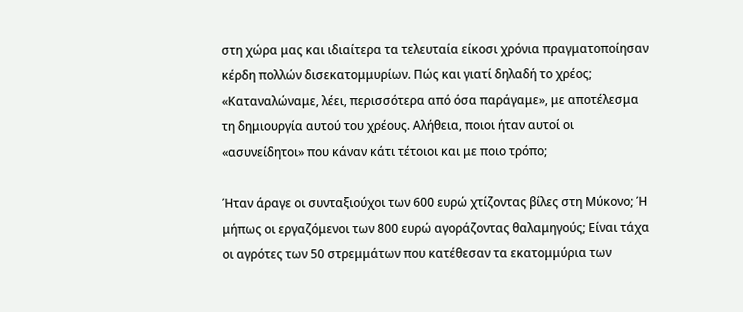στη χώρα μας και ιδιαίτερα τα τελευταία είκοσι χρόνια πραγματοποίησαν κέρδη πολλών δισεκατομμυρίων. Πώς και γιατί δηλαδή το χρέος; «Καταναλώναμε, λέει, περισσότερα από όσα παράγαμε», με αποτέλεσμα τη δημιουργία αυτού του χρέους. Αλήθεια, ποιοι ήταν αυτοί οι «ασυνείδητοι» που κάναν κάτι τέτοιοι και με ποιο τρόπο;

Ήταν άραγε οι συνταξιούχοι των 600 ευρώ χτίζοντας βίλες στη Μύκονο; Ή μήπως οι εργαζόμενοι των 800 ευρώ αγοράζοντας θαλαμηγούς; Είναι τάχα οι αγρότες των 50 στρεμμάτων που κατέθεσαν τα εκατομμύρια των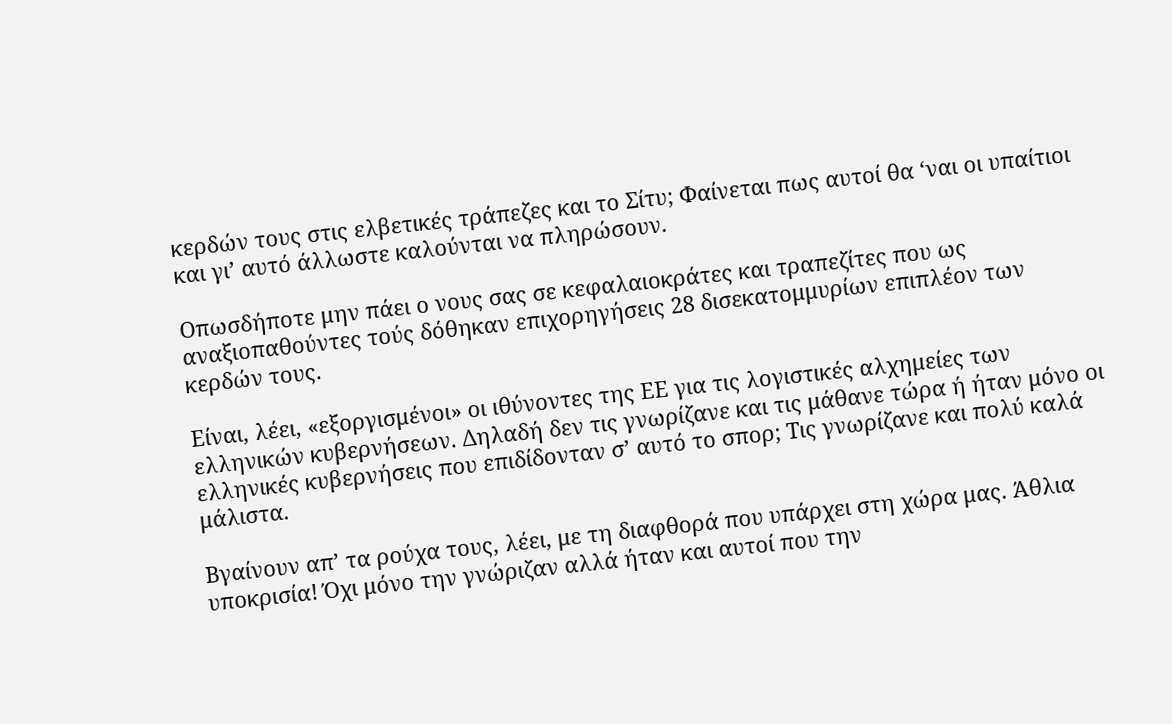κερδών τους στις ελβετικές τράπεζες και το Σίτυ; Φαίνεται πως αυτοί θα ‘ναι οι υπαίτιοι και γι’ αυτό άλλωστε καλούνται να πληρώσουν.

Οπωσδήποτε μην πάει ο νους σας σε κεφαλαιοκράτες και τραπεζίτες που ως αναξιοπαθούντες τούς δόθηκαν επιχορηγήσεις 28 δισεκατομμυρίων επιπλέον των κερδών τους.

Είναι, λέει, «εξοργισμένοι» οι ιθύνοντες της ΕΕ για τις λογιστικές αλχημείες των ελληνικών κυβερνήσεων. Δηλαδή δεν τις γνωρίζανε και τις μάθανε τώρα ή ήταν μόνο οι ελληνικές κυβερνήσεις που επιδίδονταν σ’ αυτό το σπορ; Τις γνωρίζανε και πολύ καλά μάλιστα.

Βγαίνουν απ’ τα ρούχα τους, λέει, με τη διαφθορά που υπάρχει στη χώρα μας. Άθλια υποκρισία! Όχι μόνο την γνώριζαν αλλά ήταν και αυτοί που την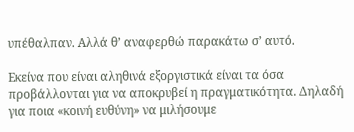υπέθαλπαν. Αλλά θ’ αναφερθώ παρακάτω σ’ αυτό.

Εκείνα που είναι αληθινά εξοργιστικά είναι τα όσα προβάλλονται για να αποκρυβεί η πραγματικότητα. Δηλαδή για ποια «κοινή ευθύνη» να μιλήσουμε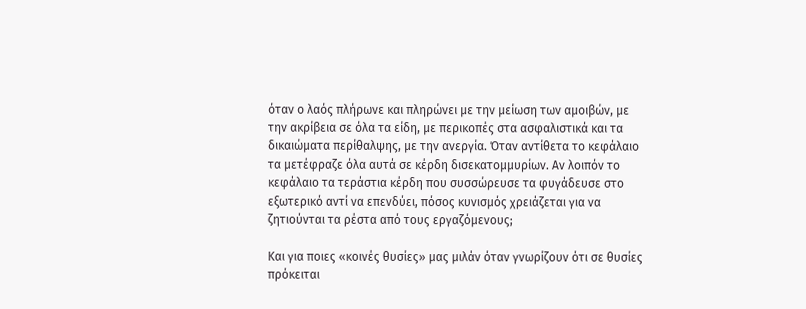όταν ο λαός πλήρωνε και πληρώνει με την μείωση των αμοιβών, με την ακρίβεια σε όλα τα είδη, με περικοπές στα ασφαλιστικά και τα δικαιώματα περίθαλψης, με την ανεργία. Όταν αντίθετα το κεφάλαιο τα μετέφραζε όλα αυτά σε κέρδη δισεκατομμυρίων. Αν λοιπόν το κεφάλαιο τα τεράστια κέρδη που συσσώρευσε τα φυγάδευσε στο εξωτερικό αντί να επενδύει, πόσος κυνισμός χρειάζεται για να ζητιούνται τα ρέστα από τους εργαζόμενους;

Και για ποιες «κοινές θυσίες» μας μιλάν όταν γνωρίζουν ότι σε θυσίες πρόκειται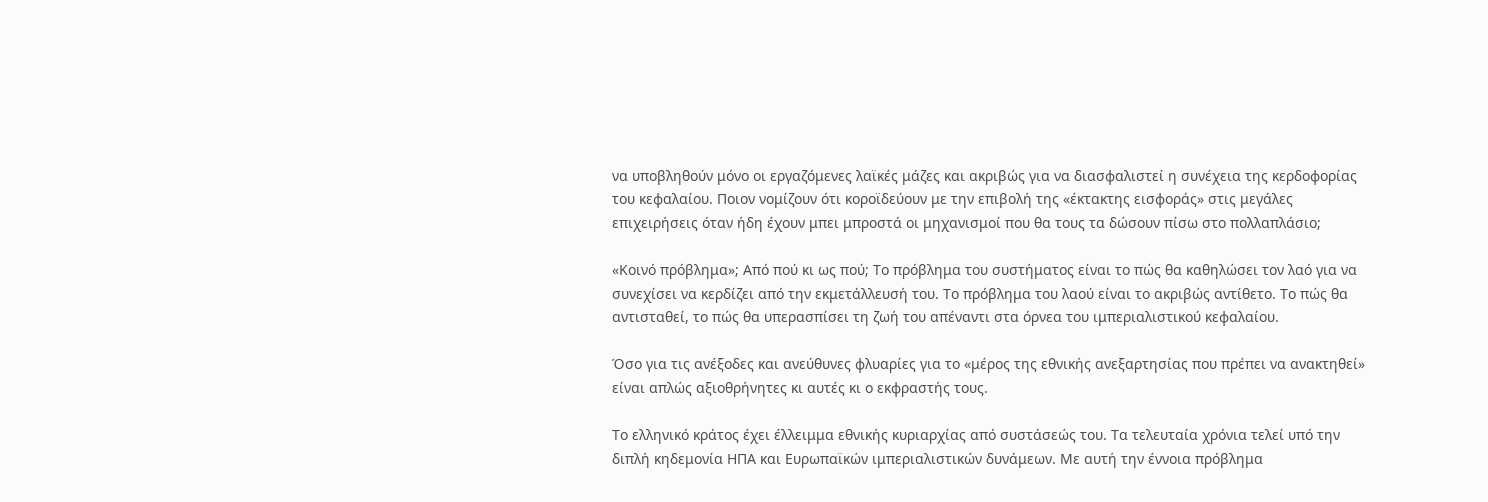να υποβληθούν μόνο οι εργαζόμενες λαϊκές μάζες και ακριβώς για να διασφαλιστεί η συνέχεια της κερδοφορίας του κεφαλαίου. Ποιον νομίζουν ότι κοροϊδεύουν με την επιβολή της «έκτακτης εισφοράς» στις μεγάλες επιχειρήσεις όταν ήδη έχουν μπει μπροστά οι μηχανισμοί που θα τους τα δώσουν πίσω στο πολλαπλάσιο;

«Κοινό πρόβλημα»; Από πού κι ως πού; Το πρόβλημα του συστήματος είναι το πώς θα καθηλώσει τον λαό για να συνεχίσει να κερδίζει από την εκμετάλλευσή του. Το πρόβλημα του λαού είναι το ακριβώς αντίθετο. Το πώς θα αντισταθεί, το πώς θα υπερασπίσει τη ζωή του απέναντι στα όρνεα του ιμπεριαλιστικού κεφαλαίου.

Όσο για τις ανέξοδες και ανεύθυνες φλυαρίες για το «μέρος της εθνικής ανεξαρτησίας που πρέπει να ανακτηθεί» είναι απλώς αξιοθρήνητες κι αυτές κι ο εκφραστής τους.

Το ελληνικό κράτος έχει έλλειμμα εθνικής κυριαρχίας από συστάσεώς του. Τα τελευταία χρόνια τελεί υπό την διπλή κηδεμονία ΗΠΑ και Ευρωπαϊκών ιμπεριαλιστικών δυνάμεων. Με αυτή την έννοια πρόβλημα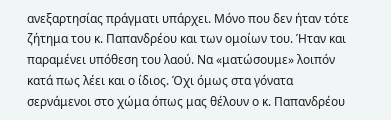ανεξαρτησίας πράγματι υπάρχει. Μόνο που δεν ήταν τότε ζήτημα του κ. Παπανδρέου και των ομοίων του. Ήταν και παραμένει υπόθεση του λαού. Να «ματώσουμε» λοιπόν κατά πως λέει και ο ίδιος. Όχι όμως στα γόνατα σερνάμενοι στο χώμα όπως μας θέλουν ο κ. Παπανδρέου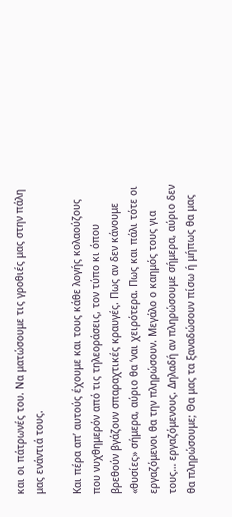και οι πάτρωνές του. Να ματώσουμε τις γροθιές μας στην πάλη μας ενάντιά τους.

Και πέρα απ’ αυτούς έχουμε και τους κάθε λογής κολαούζους που νυχθημερόν από τις τηλεοράσεις, τον τύπο κι όπου βρεθούν βγάζουν σπαραχτικές κραυγές. Πως αν δεν κάνουμε «θυσίες» σήμερα, αύριο θα ‘ναι χειρότερα. Πως και πάλι τότε οι εργαζόμενοι θα την πληρώσουν. Μεγάλο ο καημός τους για τους… εργαζόμενους. Δηλαδή αν πληρώσουμε σήμερα, αύριο δεν θα πληρώσουμε; Θα μας τα ξαναδώσουν πίσω ή μήπως θα μας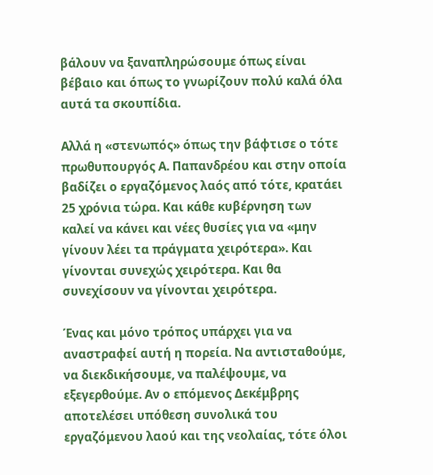βάλουν να ξαναπληρώσουμε όπως είναι βέβαιο και όπως το γνωρίζουν πολύ καλά όλα αυτά τα σκουπίδια.

Αλλά η «στενωπός» όπως την βάφτισε ο τότε πρωθυπουργός Α. Παπανδρέου και στην οποία βαδίζει ο εργαζόμενος λαός από τότε, κρατάει 25 χρόνια τώρα. Και κάθε κυβέρνηση των καλεί να κάνει και νέες θυσίες για να «μην γίνουν λέει τα πράγματα χειρότερα». Και γίνονται συνεχώς χειρότερα. Και θα συνεχίσουν να γίνονται χειρότερα.

Ένας και μόνο τρόπος υπάρχει για να αναστραφεί αυτή η πορεία. Να αντισταθούμε, να διεκδικήσουμε, να παλέψουμε, να εξεγερθούμε. Αν ο επόμενος Δεκέμβρης αποτελέσει υπόθεση συνολικά του εργαζόμενου λαού και της νεολαίας, τότε όλοι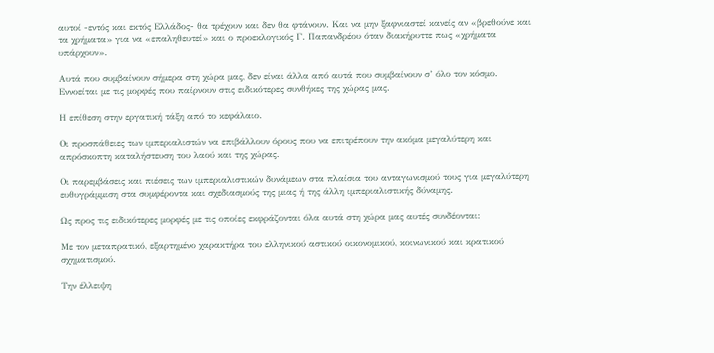αυτοί -εντός και εκτός Ελλάδος- θα τρέχουν και δεν θα φτάνουν. Και να μην ξαφνιαστεί κανείς αν «βρεθούνε και τα χρήματα» για να «επαληθευτεί» και ο προεκλογικός Γ. Παπανδρέου όταν διακήρυττε πως «χρήματα υπάρχουν».

Αυτά που συμβαίνουν σήμερα στη χώρα μας, δεν είναι άλλα από αυτά που συμβαίνουν σ’ όλο τον κόσμο. Εννοείται με τις μορφές που παίρνουν στις ειδικότερες συνθήκες της χώρας μας.

Η επίθεση στην εργατική τάξη από το κεφάλαιο.

Οι προσπάθειες των ιμπεριαλιστών να επιβάλλουν όρους που να επιτρέπουν την ακόμα μεγαλύτερη και απρόσκοπτη καταλήστευση του λαού και της χώρας.

Οι παρεμβάσεις και πιέσεις των ιμπεριαλιστικών δυνάμεων στα πλαίσια του ανταγωνισμού τους για μεγαλύτερη ευθυγράμμιση στα συμφέροντα και σχεδιασμούς της μιας ή της άλλη ιμπεριαλιστικής δύναμης.

Ως προς τις ειδικότερες μορφές με τις οποίες εκφράζονται όλα αυτά στη χώρα μας αυτές συνδέονται:

Με τον μεταπρατικό, εξαρτημένο χαρακτήρα του ελληνικού αστικού οικονομικού, κοινωνικού και κρατικού σχηματισμού.

Την έλλειψη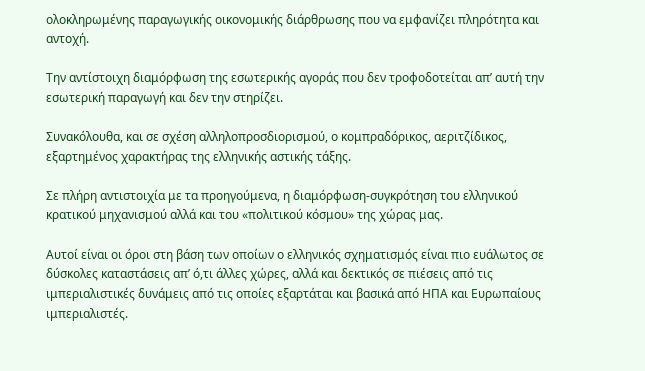ολοκληρωμένης παραγωγικής οικονομικής διάρθρωσης που να εμφανίζει πληρότητα και αντοχή.

Την αντίστοιχη διαμόρφωση της εσωτερικής αγοράς που δεν τροφοδοτείται απ’ αυτή την εσωτερική παραγωγή και δεν την στηρίζει.

Συνακόλουθα, και σε σχέση αλληλοπροσδιορισμού, ο κομπραδόρικος, αεριτζίδικος, εξαρτημένος χαρακτήρας της ελληνικής αστικής τάξης.

Σε πλήρη αντιστοιχία με τα προηγούμενα, η διαμόρφωση-συγκρότηση του ελληνικού κρατικού μηχανισμού αλλά και του «πολιτικού κόσμου» της χώρας μας.

Αυτοί είναι οι όροι στη βάση των οποίων ο ελληνικός σχηματισμός είναι πιο ευάλωτος σε δύσκολες καταστάσεις απ’ ό,τι άλλες χώρες, αλλά και δεκτικός σε πιέσεις από τις ιμπεριαλιστικές δυνάμεις από τις οποίες εξαρτάται και βασικά από ΗΠΑ και Ευρωπαίους ιμπεριαλιστές.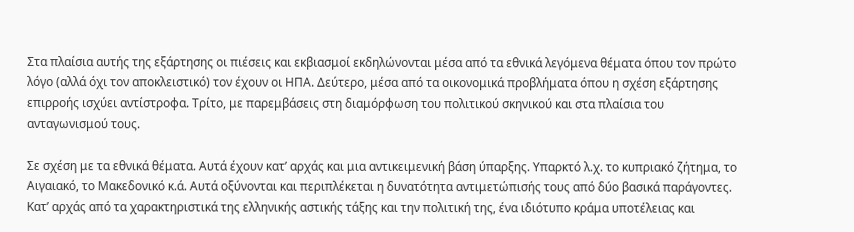Στα πλαίσια αυτής της εξάρτησης οι πιέσεις και εκβιασμοί εκδηλώνονται μέσα από τα εθνικά λεγόμενα θέματα όπου τον πρώτο λόγο (αλλά όχι τον αποκλειστικό) τον έχουν οι ΗΠΑ. Δεύτερο, μέσα από τα οικονομικά προβλήματα όπου η σχέση εξάρτησης επιρροής ισχύει αντίστροφα. Τρίτο, με παρεμβάσεις στη διαμόρφωση του πολιτικού σκηνικού και στα πλαίσια του ανταγωνισμού τους.

Σε σχέση με τα εθνικά θέματα. Αυτά έχουν κατ’ αρχάς και μια αντικειμενική βάση ύπαρξης. Υπαρκτό λ.χ. το κυπριακό ζήτημα, το Αιγαιακό, το Μακεδονικό κ.ά. Αυτά οξύνονται και περιπλέκεται η δυνατότητα αντιμετώπισής τους από δύο βασικά παράγοντες. Κατ’ αρχάς από τα χαρακτηριστικά της ελληνικής αστικής τάξης και την πολιτική της, ένα ιδιότυπο κράμα υποτέλειας και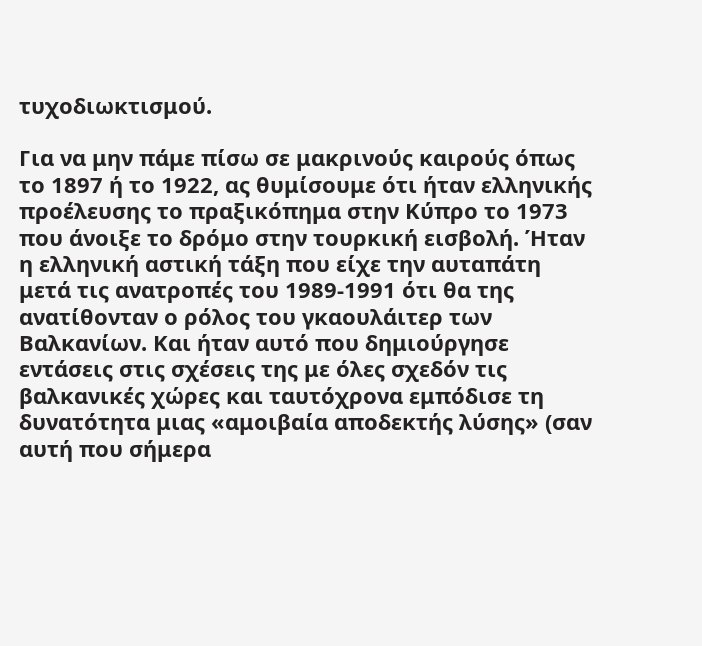τυχοδιωκτισμού.

Για να μην πάμε πίσω σε μακρινούς καιρούς όπως το 1897 ή το 1922, ας θυμίσουμε ότι ήταν ελληνικής προέλευσης το πραξικόπημα στην Κύπρο το 1973 που άνοιξε το δρόμο στην τουρκική εισβολή. Ήταν η ελληνική αστική τάξη που είχε την αυταπάτη μετά τις ανατροπές του 1989-1991 ότι θα της ανατίθονταν ο ρόλος του γκαουλάιτερ των Βαλκανίων. Και ήταν αυτό που δημιούργησε εντάσεις στις σχέσεις της με όλες σχεδόν τις βαλκανικές χώρες και ταυτόχρονα εμπόδισε τη δυνατότητα μιας «αμοιβαία αποδεκτής λύσης» (σαν αυτή που σήμερα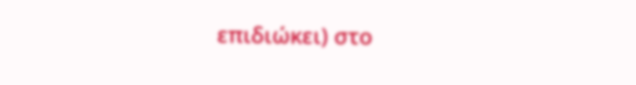επιδιώκει) στο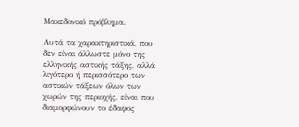Μακεδονικό πρόβλημα.

Αυτά τα χαρακτηριστικά, που δεν είναι άλλωστε μόνο της ελληνικής αστικής τάξης, αλλά λιγότερο ή περισσότερο των αστικών τάξεων όλων των χωρών της περιοχής, είναι που διαμορφώνουν το έδαφος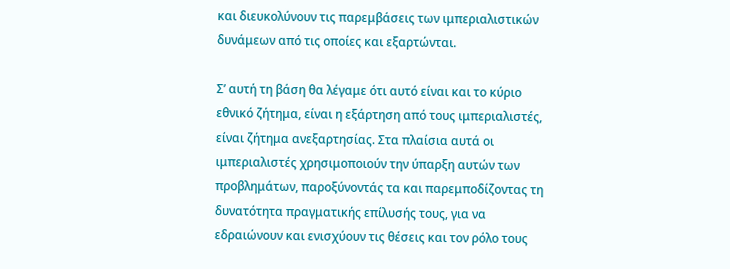και διευκολύνουν τις παρεμβάσεις των ιμπεριαλιστικών δυνάμεων από τις οποίες και εξαρτώνται.

Σ’ αυτή τη βάση θα λέγαμε ότι αυτό είναι και το κύριο εθνικό ζήτημα, είναι η εξάρτηση από τους ιμπεριαλιστές, είναι ζήτημα ανεξαρτησίας. Στα πλαίσια αυτά οι ιμπεριαλιστές χρησιμοποιούν την ύπαρξη αυτών των προβλημάτων, παροξύνοντάς τα και παρεμποδίζοντας τη δυνατότητα πραγματικής επίλυσής τους, για να εδραιώνουν και ενισχύουν τις θέσεις και τον ρόλο τους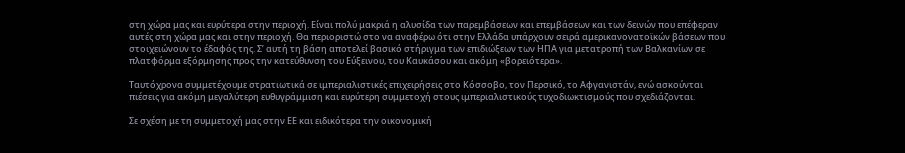στη χώρα μας και ευρύτερα στην περιοχή. Είναι πολύ μακριά η αλυσίδα των παρεμβάσεων και επεμβάσεων και των δεινών που επέφεραν αυτές στη χώρα μας και στην περιοχή. Θα περιοριστώ στο να αναφέρω ότι στην Ελλάδα υπάρχουν σειρά αμερικανονατοϊκών βάσεων που στοιχειώνουν το έδαφός της. Σ’ αυτή τη βάση αποτελεί βασικό στήριγμα των επιδιώξεων των ΗΠΑ για μετατροπή των Βαλκανίων σε πλατφόρμα εξόρμησης προς την κατεύθυνση του Εύξεινου, του Καυκάσου και ακόμη «βορειότερα».

Ταυτόχρονα συμμετέχουμε στρατιωτικά σε ιμπεριαλιστικές επιχειρήσεις στο Κόσσοβο, τον Περσικό, το Αφγανιστάν, ενώ ασκούνται πιέσεις για ακόμη μεγαλύτερη ευθυγράμμιση και ευρύτερη συμμετοχή στους ιμπεριαλιστικούς τυχοδιωκτισμούς που σχεδιάζονται.

Σε σχέση με τη συμμετοχή μας στην ΕΕ και ειδικότερα την οικονομική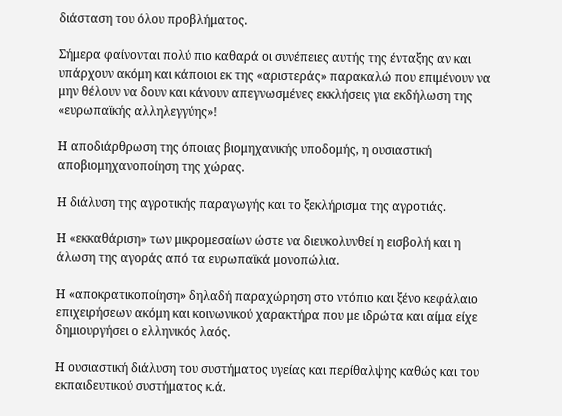διάσταση του όλου προβλήματος.

Σήμερα φαίνονται πολύ πιο καθαρά οι συνέπειες αυτής της ένταξης αν και υπάρχουν ακόμη και κάποιοι εκ της «αριστεράς» παρακαλώ που επιμένουν να μην θέλουν να δουν και κάνουν απεγνωσμένες εκκλήσεις για εκδήλωση της «ευρωπαϊκής αλληλεγγύης»!

Η αποδιάρθρωση της όποιας βιομηχανικής υποδομής, η ουσιαστική αποβιομηχανοποίηση της χώρας.

Η διάλυση της αγροτικής παραγωγής και το ξεκλήρισμα της αγροτιάς.

Η «εκκαθάριση» των μικρομεσαίων ώστε να διευκολυνθεί η εισβολή και η άλωση της αγοράς από τα ευρωπαϊκά μονοπώλια.

Η «αποκρατικοποίηση» δηλαδή παραχώρηση στο ντόπιο και ξένο κεφάλαιο επιχειρήσεων ακόμη και κοινωνικού χαρακτήρα που με ιδρώτα και αίμα είχε δημιουργήσει ο ελληνικός λαός.

Η ουσιαστική διάλυση του συστήματος υγείας και περίθαλψης καθώς και του εκπαιδευτικού συστήματος κ.ά.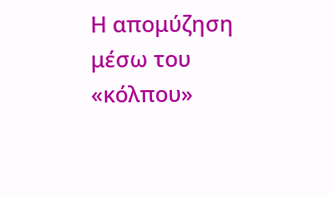Η απομύζηση μέσω του «κόλπου»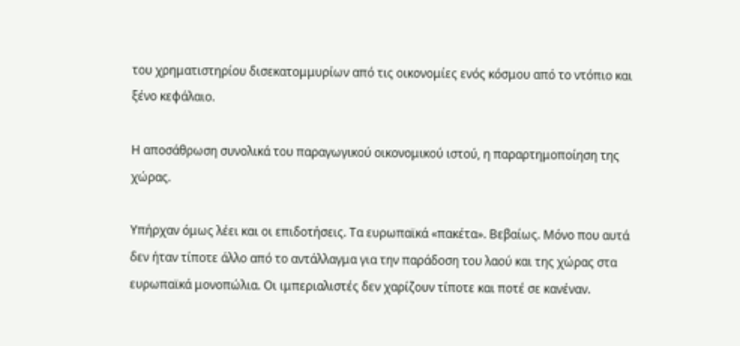του χρηματιστηρίου δισεκατομμυρίων από τις οικονομίες ενός κόσμου από το ντόπιο και ξένο κεφάλαιο.

Η αποσάθρωση συνολικά του παραγωγικού οικονομικού ιστού, η παραρτημοποίηση της χώρας.

Υπήρχαν όμως λέει και οι επιδοτήσεις. Τα ευρωπαϊκά «πακέτα». Βεβαίως. Μόνο που αυτά δεν ήταν τίποτε άλλο από το αντάλλαγμα για την παράδοση του λαού και της χώρας στα ευρωπαϊκά μονοπώλια. Οι ιμπεριαλιστές δεν χαρίζουν τίποτε και ποτέ σε κανέναν.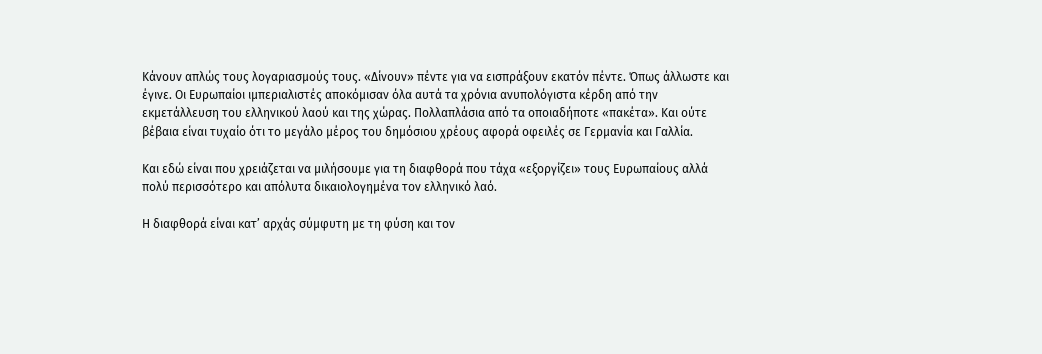Κάνουν απλώς τους λογαριασμούς τους. «Δίνουν» πέντε για να εισπράξουν εκατόν πέντε. Όπως άλλωστε και έγινε. Οι Ευρωπαίοι ιμπεριαλιστές αποκόμισαν όλα αυτά τα χρόνια ανυπολόγιστα κέρδη από την εκμετάλλευση του ελληνικού λαού και της χώρας. Πολλαπλάσια από τα οποιαδήποτε «πακέτα». Και ούτε βέβαια είναι τυχαίο ότι το μεγάλο μέρος του δημόσιου χρέους αφορά οφειλές σε Γερμανία και Γαλλία.

Και εδώ είναι που χρειάζεται να μιλήσουμε για τη διαφθορά που τάχα «εξοργίζει» τους Ευρωπαίους αλλά πολύ περισσότερο και απόλυτα δικαιολογημένα τον ελληνικό λαό.

Η διαφθορά είναι κατ’ αρχάς σύμφυτη με τη φύση και τον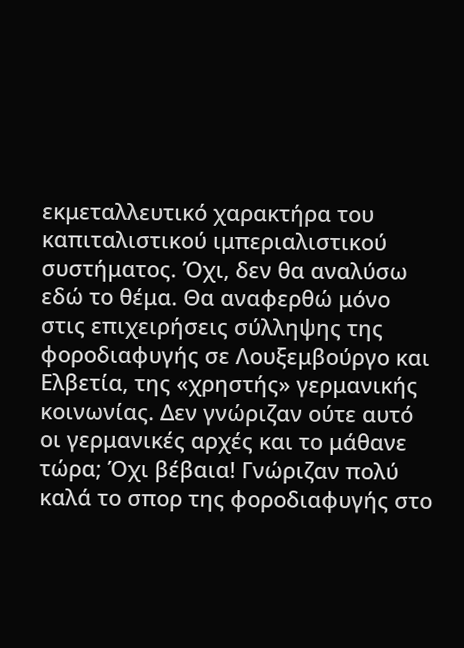εκμεταλλευτικό χαρακτήρα του καπιταλιστικού ιμπεριαλιστικού συστήματος. Όχι, δεν θα αναλύσω εδώ το θέμα. Θα αναφερθώ μόνο στις επιχειρήσεις σύλληψης της φοροδιαφυγής σε Λουξεμβούργο και Ελβετία, της «χρηστής» γερμανικής κοινωνίας. Δεν γνώριζαν ούτε αυτό οι γερμανικές αρχές και το μάθανε τώρα; Όχι βέβαια! Γνώριζαν πολύ καλά το σπορ της φοροδιαφυγής στο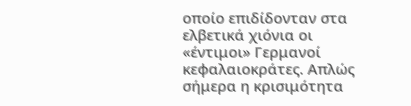οποίο επιδίδονταν στα ελβετικά χιόνια οι «έντιμοι» Γερμανοί κεφαλαιοκράτες. Απλώς σήμερα η κρισιμότητα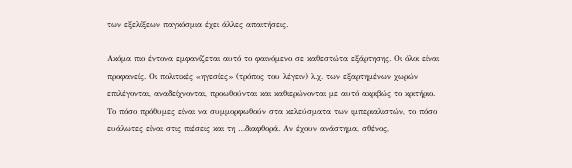των εξελίξεων παγκόσμια έχει άλλες απαιτήσεις.

Ακόμα πιο έντονα εμφανίζεται αυτό το φαινόμενο σε καθεστώτα εξάρτησης. Οι όλοι είναι προφανείς. Οι πολιτικές «ηγεσίες» (τρόπος του λέγειν) λ.χ. των εξαρτημένων χωρών επιλέγονται, αναδείχνονται, προωθούνται και καθιερώνονται με αυτό ακριβώς το κριτήριο. Το πόσο πρόθυμες είναι να συμμορφωθούν στα κελεύσματα των ιμπεριαλιστών, το πόσο ευάλωτες είναι στις πιέσεις και τη …διαφθορά. Αν έχουν ανάστημα, σθένος,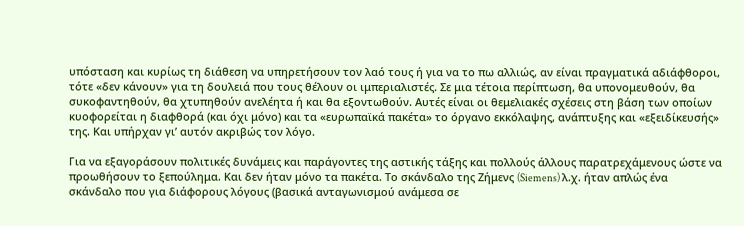υπόσταση και κυρίως τη διάθεση να υπηρετήσουν τον λαό τους ή για να το πω αλλιώς, αν είναι πραγματικά αδιάφθοροι, τότε «δεν κάνουν» για τη δουλειά που τους θέλουν οι ιμπεριαλιστές. Σε μια τέτοια περίπτωση, θα υπονομευθούν, θα συκοφαντηθούν, θα χτυπηθούν ανελέητα ή και θα εξοντωθούν. Αυτές είναι οι θεμελιακές σχέσεις στη βάση των οποίων κυοφορείται η διαφθορά (και όχι μόνο) και τα «ευρωπαϊκά πακέτα» το όργανο εκκόλαψης, ανάπτυξης και «εξειδίκευσής» της. Και υπήρχαν γι’ αυτόν ακριβώς τον λόγο.

Για να εξαγοράσουν πολιτικές δυνάμεις και παράγοντες της αστικής τάξης και πολλούς άλλους παρατρεχάμενους ώστε να προωθήσουν το ξεπούλημα. Και δεν ήταν μόνο τα πακέτα. Το σκάνδαλο της Ζήμενς (Siemens) λ.χ. ήταν απλώς ένα σκάνδαλο που για διάφορους λόγους (βασικά ανταγωνισμού ανάμεσα σε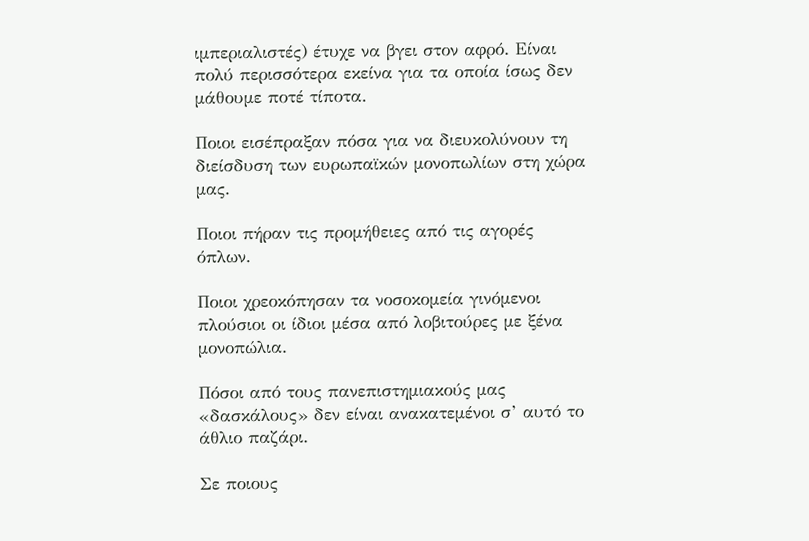ιμπεριαλιστές) έτυχε να βγει στον αφρό. Είναι πολύ περισσότερα εκείνα για τα οποία ίσως δεν μάθουμε ποτέ τίποτα.

Ποιοι εισέπραξαν πόσα για να διευκολύνουν τη διείσδυση των ευρωπαϊκών μονοπωλίων στη χώρα μας.

Ποιοι πήραν τις προμήθειες από τις αγορές όπλων.

Ποιοι χρεοκόπησαν τα νοσοκομεία γινόμενοι πλούσιοι οι ίδιοι μέσα από λοβιτούρες με ξένα μονοπώλια.

Πόσοι από τους πανεπιστημιακούς μας «δασκάλους» δεν είναι ανακατεμένοι σ’ αυτό το άθλιο παζάρι.

Σε ποιους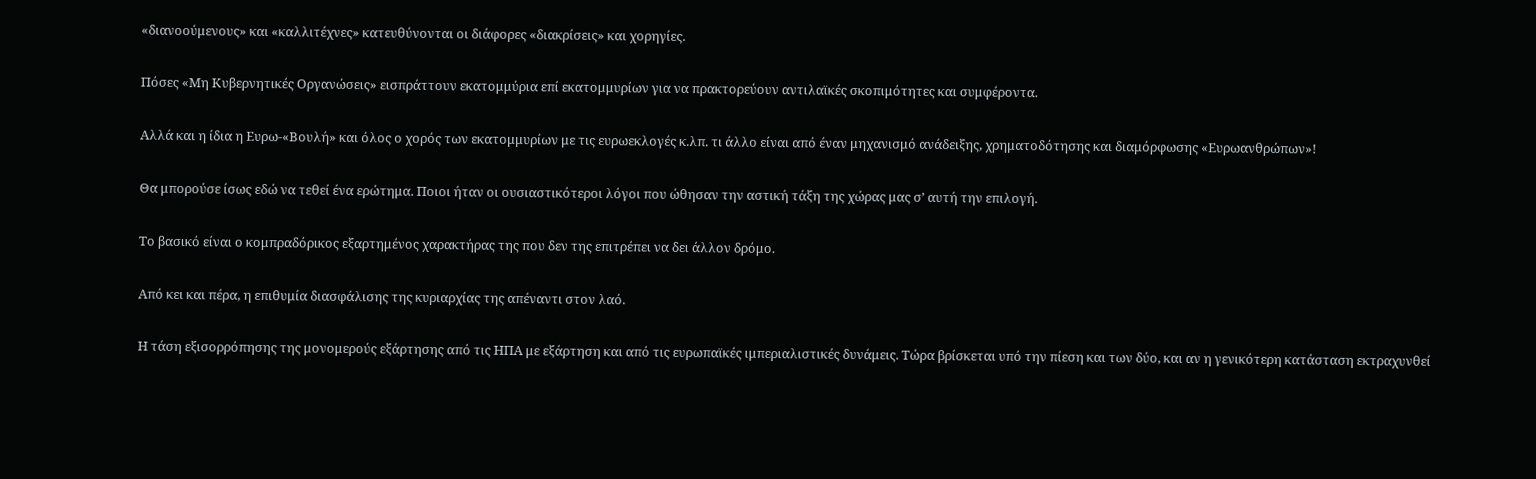«διανοούμενους» και «καλλιτέχνες» κατευθύνονται οι διάφορες «διακρίσεις» και χορηγίες.

Πόσες «Μη Κυβερνητικές Οργανώσεις» εισπράττουν εκατομμύρια επί εκατομμυρίων για να πρακτορεύουν αντιλαϊκές σκοπιμότητες και συμφέροντα.

Αλλά και η ίδια η Ευρω-«Βουλή» και όλος ο χορός των εκατομμυρίων με τις ευρωεκλογές κ.λπ. τι άλλο είναι από έναν μηχανισμό ανάδειξης, χρηματοδότησης και διαμόρφωσης «Ευρωανθρώπων»!

Θα μπορούσε ίσως εδώ να τεθεί ένα ερώτημα. Ποιοι ήταν οι ουσιαστικότεροι λόγοι που ώθησαν την αστική τάξη της χώρας μας σ’ αυτή την επιλογή.

Το βασικό είναι ο κομπραδόρικος εξαρτημένος χαρακτήρας της που δεν της επιτρέπει να δει άλλον δρόμο.

Από κει και πέρα, η επιθυμία διασφάλισης της κυριαρχίας της απέναντι στον λαό.

Η τάση εξισορρόπησης της μονομερούς εξάρτησης από τις ΗΠΑ με εξάρτηση και από τις ευρωπαϊκές ιμπεριαλιστικές δυνάμεις. Τώρα βρίσκεται υπό την πίεση και των δύο, και αν η γενικότερη κατάσταση εκτραχυνθεί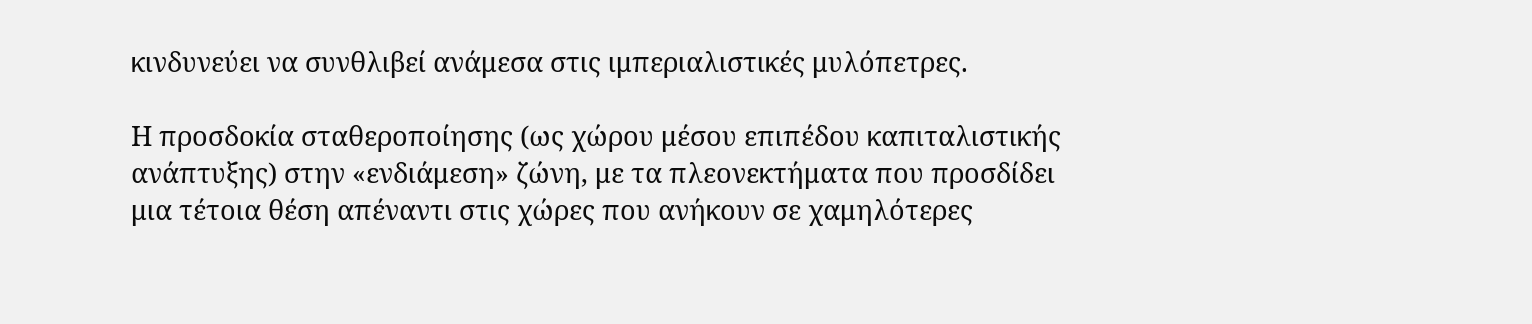κινδυνεύει να συνθλιβεί ανάμεσα στις ιμπεριαλιστικές μυλόπετρες.

Η προσδοκία σταθεροποίησης (ως χώρου μέσου επιπέδου καπιταλιστικής ανάπτυξης) στην «ενδιάμεση» ζώνη, με τα πλεονεκτήματα που προσδίδει μια τέτοια θέση απέναντι στις χώρες που ανήκουν σε χαμηλότερες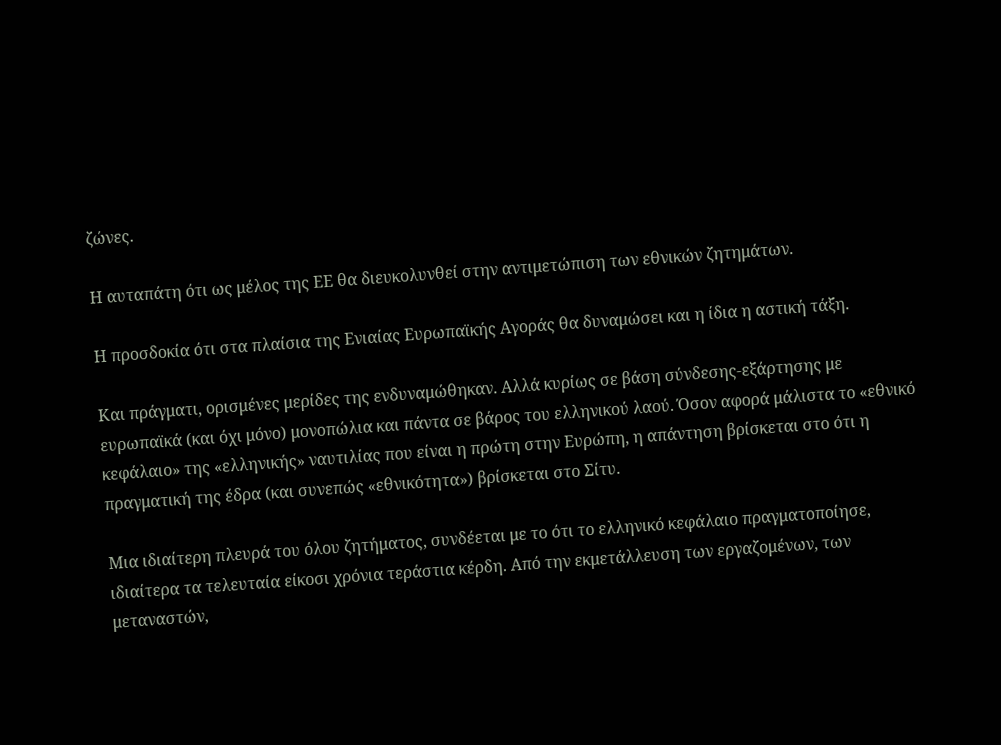ζώνες.

Η αυταπάτη ότι ως μέλος της ΕΕ θα διευκολυνθεί στην αντιμετώπιση των εθνικών ζητημάτων.

Η προσδοκία ότι στα πλαίσια της Ενιαίας Ευρωπαϊκής Αγοράς θα δυναμώσει και η ίδια η αστική τάξη.

Και πράγματι, ορισμένες μερίδες της ενδυναμώθηκαν. Αλλά κυρίως σε βάση σύνδεσης-εξάρτησης με ευρωπαϊκά (και όχι μόνο) μονοπώλια και πάντα σε βάρος του ελληνικού λαού. Όσον αφορά μάλιστα το «εθνικό κεφάλαιο» της «ελληνικής» ναυτιλίας που είναι η πρώτη στην Ευρώπη, η απάντηση βρίσκεται στο ότι η πραγματική της έδρα (και συνεπώς «εθνικότητα») βρίσκεται στο Σίτυ.

Μια ιδιαίτερη πλευρά του όλου ζητήματος, συνδέεται με το ότι το ελληνικό κεφάλαιο πραγματοποίησε, ιδιαίτερα τα τελευταία είκοσι χρόνια τεράστια κέρδη. Από την εκμετάλλευση των εργαζομένων, των μεταναστών,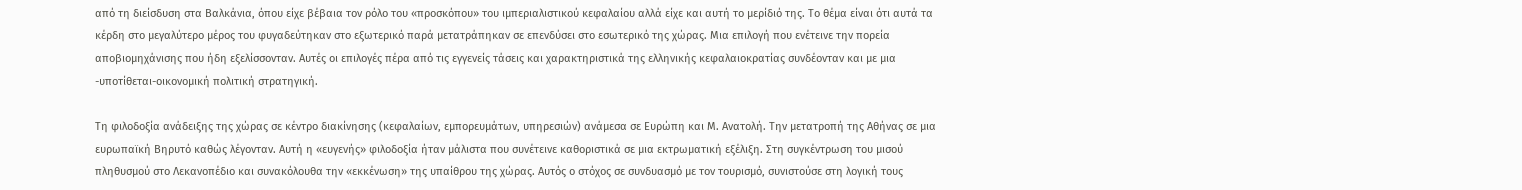από τη διείσδυση στα Βαλκάνια, όπου είχε βέβαια τον ρόλο του «προσκόπου» του ιμπεριαλιστικού κεφαλαίου αλλά είχε και αυτή το μερίδιό της. Το θέμα είναι ότι αυτά τα κέρδη στο μεγαλύτερο μέρος του φυγαδεύτηκαν στο εξωτερικό παρά μετατράπηκαν σε επενδύσει στο εσωτερικό της χώρας. Μια επιλογή που ενέτεινε την πορεία αποβιομηχάνισης που ήδη εξελίσσονταν. Αυτές οι επιλογές πέρα από τις εγγενείς τάσεις και χαρακτηριστικά της ελληνικής κεφαλαιοκρατίας συνδέονταν και με μια -υποτίθεται-οικονομική πολιτική στρατηγική.

Τη φιλοδοξία ανάδειξης της χώρας σε κέντρο διακίνησης (κεφαλαίων, εμπορευμάτων, υπηρεσιών) ανάμεσα σε Ευρώπη και Μ. Ανατολή. Την μετατροπή της Αθήνας σε μια ευρωπαϊκή Βηρυτό καθώς λέγονταν. Αυτή η «ευγενής» φιλοδοξία ήταν μάλιστα που συνέτεινε καθοριστικά σε μια εκτρωματική εξέλιξη. Στη συγκέντρωση του μισού πληθυσμού στο Λεκανοπέδιο και συνακόλουθα την «εκκένωση» της υπαίθρου της χώρας. Αυτός ο στόχος σε συνδυασμό με τον τουρισμό, συνιστούσε στη λογική τους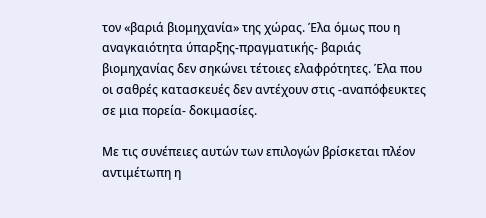τον «βαριά βιομηχανία» της χώρας. Έλα όμως που η αναγκαιότητα ύπαρξης-πραγματικής- βαριάς βιομηχανίας δεν σηκώνει τέτοιες ελαφρότητες. Έλα που οι σαθρές κατασκευές δεν αντέχουν στις -αναπόφευκτες σε μια πορεία- δοκιμασίες.

Με τις συνέπειες αυτών των επιλογών βρίσκεται πλέον αντιμέτωπη η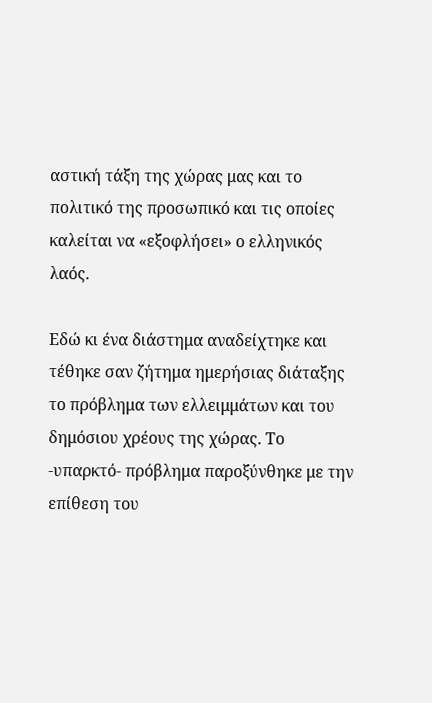αστική τάξη της χώρας μας και το πολιτικό της προσωπικό και τις οποίες καλείται να «εξοφλήσει» ο ελληνικός λαός.

Εδώ κι ένα διάστημα αναδείχτηκε και τέθηκε σαν ζήτημα ημερήσιας διάταξης το πρόβλημα των ελλειμμάτων και του δημόσιου χρέους της χώρας. Το -υπαρκτό- πρόβλημα παροξύνθηκε με την επίθεση του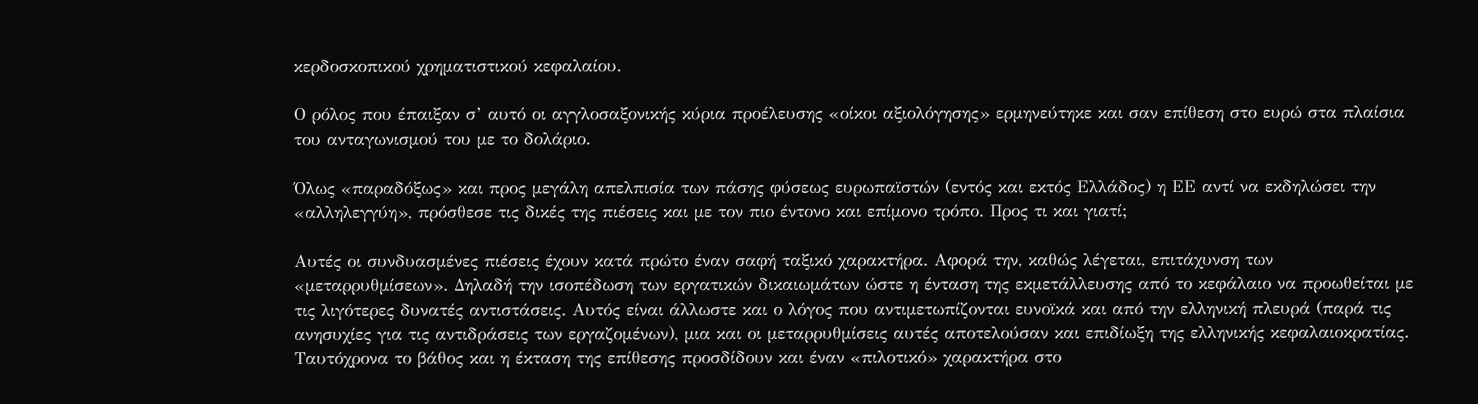κερδοσκοπικού χρηματιστικού κεφαλαίου.

Ο ρόλος που έπαιξαν σ’ αυτό οι αγγλοσαξονικής κύρια προέλευσης «οίκοι αξιολόγησης» ερμηνεύτηκε και σαν επίθεση στο ευρώ στα πλαίσια του ανταγωνισμού του με το δολάριο.

Όλως «παραδόξως» και προς μεγάλη απελπισία των πάσης φύσεως ευρωπαϊστών (εντός και εκτός Ελλάδος) η ΕΕ αντί να εκδηλώσει την «αλληλεγγύη», πρόσθεσε τις δικές της πιέσεις και με τον πιο έντονο και επίμονο τρόπο. Προς τι και γιατί;

Αυτές οι συνδυασμένες πιέσεις έχουν κατά πρώτο έναν σαφή ταξικό χαρακτήρα. Αφορά την, καθώς λέγεται, επιτάχυνση των «μεταρρυθμίσεων». Δηλαδή την ισοπέδωση των εργατικών δικαιωμάτων ώστε η ένταση της εκμετάλλευσης από το κεφάλαιο να προωθείται με τις λιγότερες δυνατές αντιστάσεις. Αυτός είναι άλλωστε και ο λόγος που αντιμετωπίζονται ευνοϊκά και από την ελληνική πλευρά (παρά τις ανησυχίες για τις αντιδράσεις των εργαζομένων), μια και οι μεταρρυθμίσεις αυτές αποτελούσαν και επιδίωξη της ελληνικής κεφαλαιοκρατίας. Ταυτόχρονα το βάθος και η έκταση της επίθεσης προσδίδουν και έναν «πιλοτικό» χαρακτήρα στο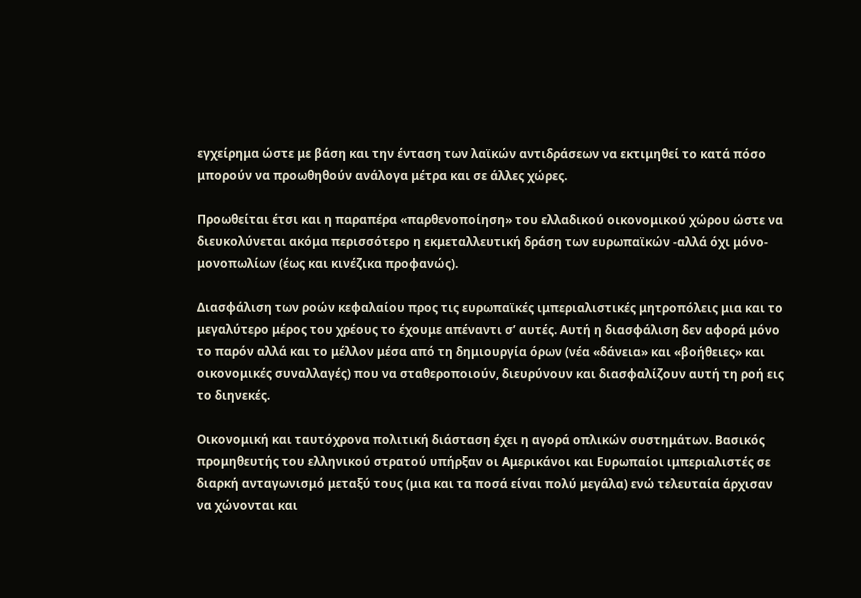εγχείρημα ώστε με βάση και την ένταση των λαϊκών αντιδράσεων να εκτιμηθεί το κατά πόσο μπορούν να προωθηθούν ανάλογα μέτρα και σε άλλες χώρες.

Προωθείται έτσι και η παραπέρα «παρθενοποίηση» του ελλαδικού οικονομικού χώρου ώστε να διευκολύνεται ακόμα περισσότερο η εκμεταλλευτική δράση των ευρωπαϊκών -αλλά όχι μόνο- μονοπωλίων (έως και κινέζικα προφανώς).

Διασφάλιση των ροών κεφαλαίου προς τις ευρωπαϊκές ιμπεριαλιστικές μητροπόλεις μια και το μεγαλύτερο μέρος του χρέους το έχουμε απέναντι σ’ αυτές. Αυτή η διασφάλιση δεν αφορά μόνο το παρόν αλλά και το μέλλον μέσα από τη δημιουργία όρων (νέα «δάνεια» και «βοήθειες» και οικονομικές συναλλαγές) που να σταθεροποιούν, διευρύνουν και διασφαλίζουν αυτή τη ροή εις το διηνεκές.

Οικονομική και ταυτόχρονα πολιτική διάσταση έχει η αγορά οπλικών συστημάτων. Βασικός προμηθευτής του ελληνικού στρατού υπήρξαν οι Αμερικάνοι και Ευρωπαίοι ιμπεριαλιστές σε διαρκή ανταγωνισμό μεταξύ τους (μια και τα ποσά είναι πολύ μεγάλα) ενώ τελευταία άρχισαν να χώνονται και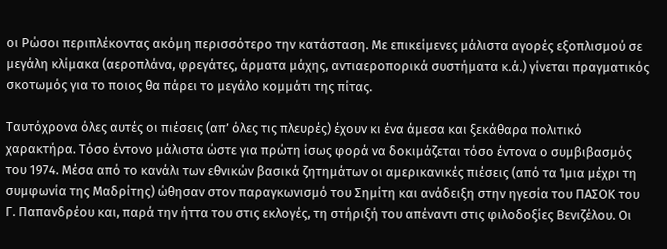οι Ρώσοι περιπλέκοντας ακόμη περισσότερο την κατάσταση. Με επικείμενες μάλιστα αγορές εξοπλισμού σε μεγάλη κλίμακα (αεροπλάνα, φρεγάτες, άρματα μάχης, αντιαεροπορικά συστήματα κ.ά.) γίνεται πραγματικός σκοτωμός για το ποιος θα πάρει το μεγάλο κομμάτι της πίτας.

Ταυτόχρονα όλες αυτές οι πιέσεις (απ’ όλες τις πλευρές) έχουν κι ένα άμεσα και ξεκάθαρα πολιτικό χαρακτήρα. Τόσο έντονο μάλιστα ώστε για πρώτη ίσως φορά να δοκιμάζεται τόσο έντονα ο συμβιβασμός του 1974. Μέσα από το κανάλι των εθνικών βασικά ζητημάτων οι αμερικανικές πιέσεις (από τα Ίμια μέχρι τη συμφωνία της Μαδρίτης) ώθησαν στον παραγκωνισμό του Σημίτη και ανάδειξη στην ηγεσία του ΠΑΣΟΚ του Γ. Παπανδρέου και, παρά την ήττα του στις εκλογές, τη στήριξή του απέναντι στις φιλοδοξίες Βενιζέλου. Οι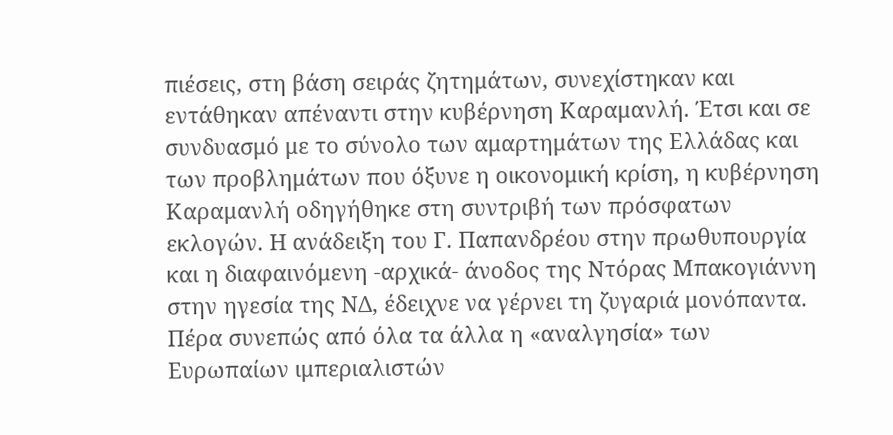πιέσεις, στη βάση σειράς ζητημάτων, συνεχίστηκαν και εντάθηκαν απέναντι στην κυβέρνηση Καραμανλή. Έτσι και σε συνδυασμό με το σύνολο των αμαρτημάτων της Ελλάδας και των προβλημάτων που όξυνε η οικονομική κρίση, η κυβέρνηση Καραμανλή οδηγήθηκε στη συντριβή των πρόσφατων εκλογών. Η ανάδειξη του Γ. Παπανδρέου στην πρωθυπουργία και η διαφαινόμενη -αρχικά- άνοδος της Ντόρας Μπακογιάννη στην ηγεσία της ΝΔ, έδειχνε να γέρνει τη ζυγαριά μονόπαντα. Πέρα συνεπώς από όλα τα άλλα η «αναλγησία» των Ευρωπαίων ιμπεριαλιστών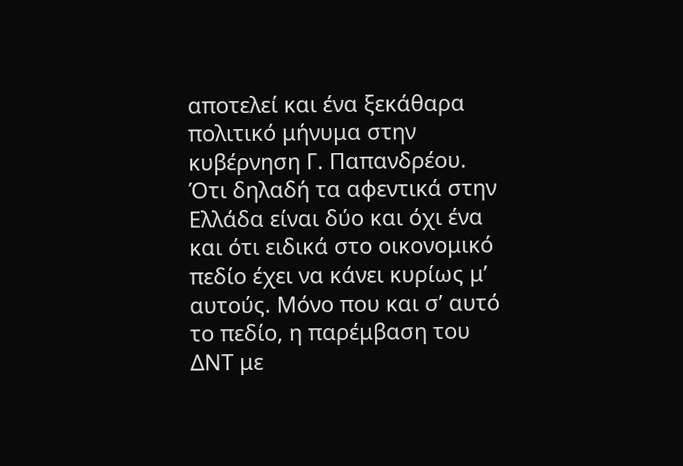αποτελεί και ένα ξεκάθαρα πολιτικό μήνυμα στην κυβέρνηση Γ. Παπανδρέου. Ότι δηλαδή τα αφεντικά στην Ελλάδα είναι δύο και όχι ένα και ότι ειδικά στο οικονομικό πεδίο έχει να κάνει κυρίως μ’ αυτούς. Μόνο που και σ’ αυτό το πεδίο, η παρέμβαση του ΔΝΤ με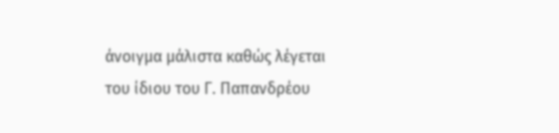άνοιγμα μάλιστα καθώς λέγεται του ίδιου του Γ. Παπανδρέου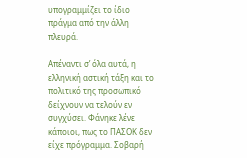υπογραμμίζει το ίδιο πράγμα από την άλλη πλευρά.

Απέναντι σ’ όλα αυτά, η ελληνική αστική τάξη και το πολιτικό της προσωπικό δείχνουν να τελούν εν συγχύσει. Φάνηκε λένε κάποιοι, πως το ΠΑΣΟΚ δεν είχε πρόγραμμα. Σοβαρή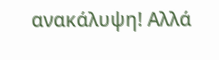ανακάλυψη! Αλλά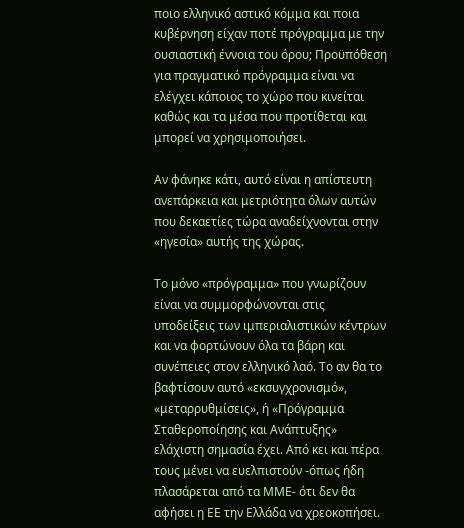ποιο ελληνικό αστικό κόμμα και ποια κυβέρνηση είχαν ποτέ πρόγραμμα με την ουσιαστική έννοια του όρου; Προϋπόθεση για πραγματικό πρόγραμμα είναι να ελέγχει κάποιος το χώρο που κινείται καθώς και τα μέσα που προτίθεται και μπορεί να χρησιμοποιήσει.

Αν φάνηκε κάτι, αυτό είναι η απίστευτη ανεπάρκεια και μετριότητα όλων αυτών που δεκαετίες τώρα αναδείχνονται στην «ηγεσία» αυτής της χώρας.

Το μόνο «πρόγραμμα» που γνωρίζουν είναι να συμμορφώνονται στις υποδείξεις των ιμπεριαλιστικών κέντρων και να φορτώνουν όλα τα βάρη και συνέπειες στον ελληνικό λαό. Το αν θα το βαφτίσουν αυτό «εκσυγχρονισμό», «μεταρρυθμίσεις», ή «Πρόγραμμα Σταθεροποίησης και Ανάπτυξης» ελάχιστη σημασία έχει. Από κει και πέρα τους μένει να ευελπιστούν -όπως ήδη πλασάρεται από τα ΜΜΕ- ότι δεν θα αφήσει η ΕΕ την Ελλάδα να χρεοκοπήσει.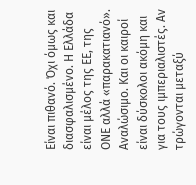Είναι πιθανό. Όχι όμως και διασφαλισμένο. Η Ελλάδα είναι μέλος της ΕΕ, της ΟΝΕ αλλά «παρακατιανό». Αναλώσιμο. Και οι καιροί είναι δύσκολοι ακόμη και για τους ιμπεριαλιστές. Αν τρώγονται μεταξύ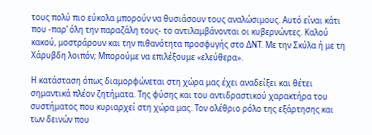τους πολύ πιο εύκολα μπορούν να θυσιάσουν τους αναλώσιμους. Αυτό είναι κάτι που -παρ’ όλη την παραζάλη τους- το αντιλαμβάνονται οι κυβερνώντες. Καλού κακού, μοστράρουν και την πιθανότητα προσφυγής στο ΔΝΤ. Με την Σκύλα ή με τη Χάρυβδη λοιπόν; Μπορούμε να επιλέξουμε «ελεύθερα».

Η κατάσταση όπως διαμορφώνεται στη χώρα μας έχει αναδείξει και θέτει σημαντικά πλέον ζητήματα. Της φύσης και του αντιδραστικού χαρακτήρα του συστήματος που κυριαρχεί στη χώρα μας. Τον ολέθριο ρόλο της εξάρτησης και των δεινών που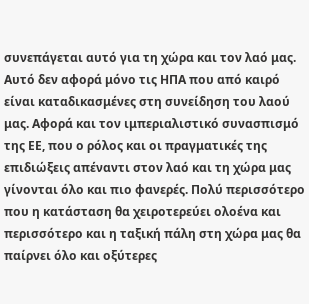συνεπάγεται αυτό για τη χώρα και τον λαό μας. Αυτό δεν αφορά μόνο τις ΗΠΑ που από καιρό είναι καταδικασμένες στη συνείδηση του λαού μας. Αφορά και τον ιμπεριαλιστικό συνασπισμό της ΕΕ, που ο ρόλος και οι πραγματικές της επιδιώξεις απέναντι στον λαό και τη χώρα μας γίνονται όλο και πιο φανερές. Πολύ περισσότερο που η κατάσταση θα χειροτερεύει ολοένα και περισσότερο και η ταξική πάλη στη χώρα μας θα παίρνει όλο και οξύτερες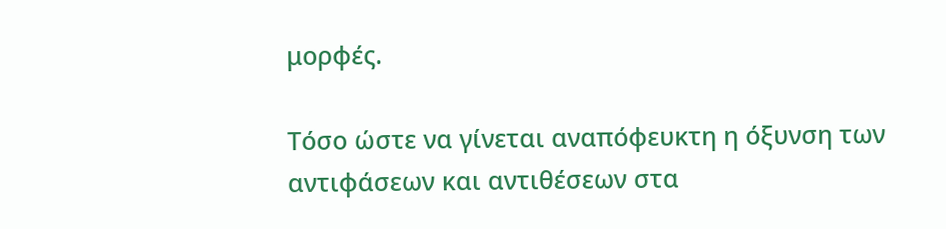μορφές.

Τόσο ώστε να γίνεται αναπόφευκτη η όξυνση των αντιφάσεων και αντιθέσεων στα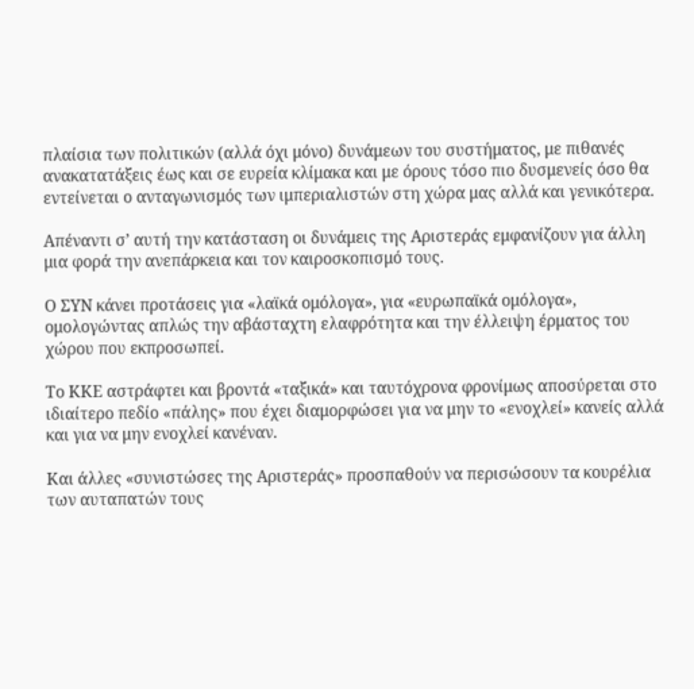πλαίσια των πολιτικών (αλλά όχι μόνο) δυνάμεων του συστήματος, με πιθανές ανακατατάξεις έως και σε ευρεία κλίμακα και με όρους τόσο πιο δυσμενείς όσο θα εντείνεται ο ανταγωνισμός των ιμπεριαλιστών στη χώρα μας αλλά και γενικότερα.

Απέναντι σ’ αυτή την κατάσταση οι δυνάμεις της Αριστεράς εμφανίζουν για άλλη μια φορά την ανεπάρκεια και τον καιροσκοπισμό τους.

Ο ΣΥΝ κάνει προτάσεις για «λαϊκά ομόλογα», για «ευρωπαϊκά ομόλογα», ομολογώντας απλώς την αβάσταχτη ελαφρότητα και την έλλειψη έρματος του χώρου που εκπροσωπεί.

Το ΚΚΕ αστράφτει και βροντά «ταξικά» και ταυτόχρονα φρονίμως αποσύρεται στο ιδιαίτερο πεδίο «πάλης» που έχει διαμορφώσει για να μην το «ενοχλεί» κανείς αλλά και για να μην ενοχλεί κανέναν.

Και άλλες «συνιστώσες της Αριστεράς» προσπαθούν να περισώσουν τα κουρέλια των αυταπατών τους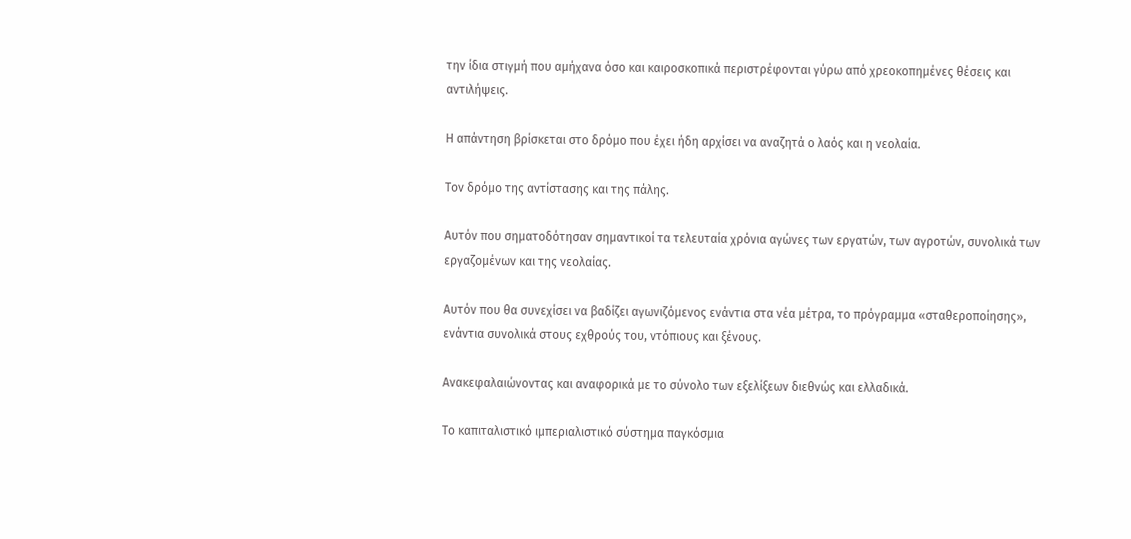την ίδια στιγμή που αμήχανα όσο και καιροσκοπικά περιστρέφονται γύρω από χρεοκοπημένες θέσεις και αντιλήψεις.

Η απάντηση βρίσκεται στο δρόμο που έχει ήδη αρχίσει να αναζητά ο λαός και η νεολαία.

Τον δρόμο της αντίστασης και της πάλης.

Αυτόν που σηματοδότησαν σημαντικοί τα τελευταία χρόνια αγώνες των εργατών, των αγροτών, συνολικά των εργαζομένων και της νεολαίας.

Αυτόν που θα συνεχίσει να βαδίζει αγωνιζόμενος ενάντια στα νέα μέτρα, το πρόγραμμα «σταθεροποίησης», ενάντια συνολικά στους εχθρούς του, ντόπιους και ξένους.

Ανακεφαλαιώνοντας και αναφορικά με το σύνολο των εξελίξεων διεθνώς και ελλαδικά.

Το καπιταλιστικό ιμπεριαλιστικό σύστημα παγκόσμια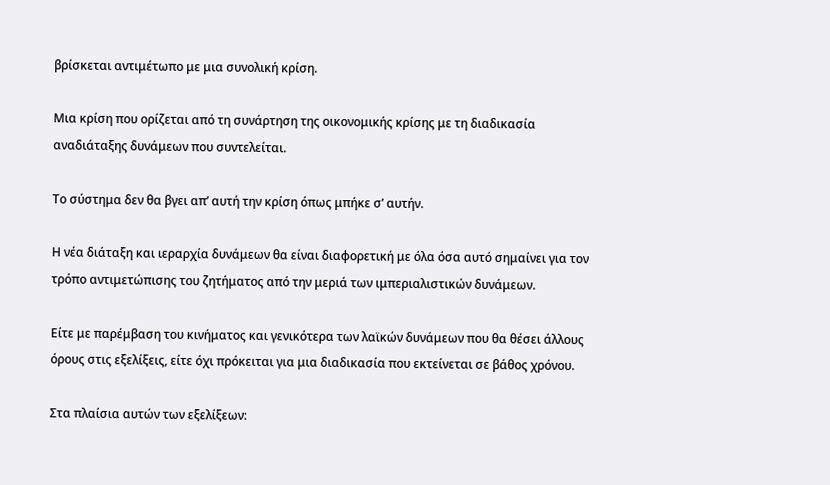βρίσκεται αντιμέτωπο με μια συνολική κρίση.

Μια κρίση που ορίζεται από τη συνάρτηση της οικονομικής κρίσης με τη διαδικασία αναδιάταξης δυνάμεων που συντελείται.

Το σύστημα δεν θα βγει απ’ αυτή την κρίση όπως μπήκε σ’ αυτήν.

Η νέα διάταξη και ιεραρχία δυνάμεων θα είναι διαφορετική με όλα όσα αυτό σημαίνει για τον τρόπο αντιμετώπισης του ζητήματος από την μεριά των ιμπεριαλιστικών δυνάμεων.

Είτε με παρέμβαση του κινήματος και γενικότερα των λαϊκών δυνάμεων που θα θέσει άλλους όρους στις εξελίξεις, είτε όχι πρόκειται για μια διαδικασία που εκτείνεται σε βάθος χρόνου.

Στα πλαίσια αυτών των εξελίξεων: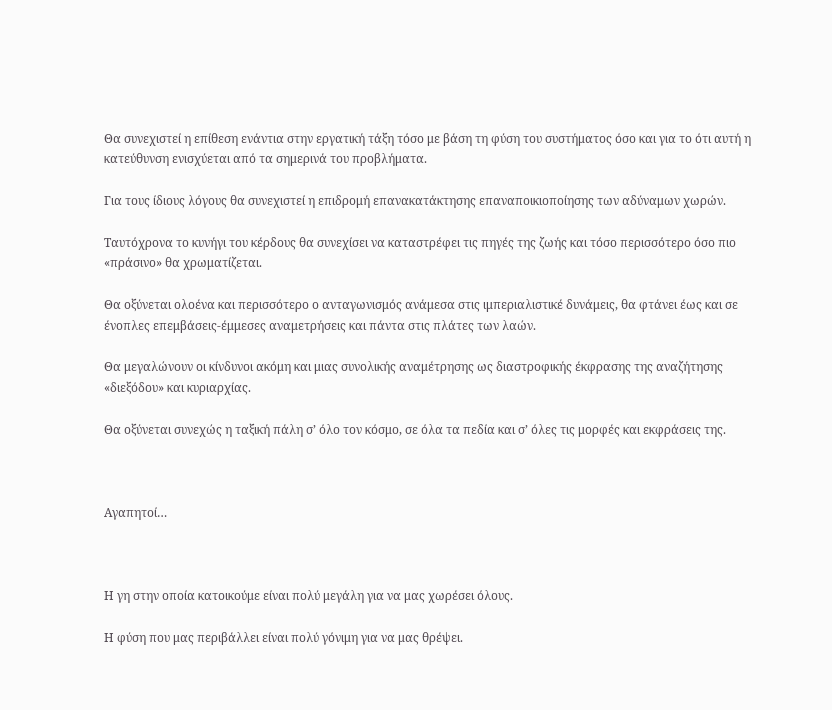Θα συνεχιστεί η επίθεση ενάντια στην εργατική τάξη τόσο με βάση τη φύση του συστήματος όσο και για το ότι αυτή η κατεύθυνση ενισχύεται από τα σημερινά του προβλήματα.

Για τους ίδιους λόγους θα συνεχιστεί η επιδρομή επανακατάκτησης επαναποικιοποίησης των αδύναμων χωρών.

Ταυτόχρονα το κυνήγι του κέρδους θα συνεχίσει να καταστρέφει τις πηγές της ζωής και τόσο περισσότερο όσο πιο «πράσινο» θα χρωματίζεται.

Θα οξύνεται ολοένα και περισσότερο ο ανταγωνισμός ανάμεσα στις ιμπεριαλιστικέ δυνάμεις, θα φτάνει έως και σε ένοπλες επεμβάσεις-έμμεσες αναμετρήσεις και πάντα στις πλάτες των λαών.

Θα μεγαλώνουν οι κίνδυνοι ακόμη και μιας συνολικής αναμέτρησης ως διαστροφικής έκφρασης της αναζήτησης «διεξόδου» και κυριαρχίας.

Θα οξύνεται συνεχώς η ταξική πάλη σ’ όλο τον κόσμο, σε όλα τα πεδία και σ’ όλες τις μορφές και εκφράσεις της.



Αγαπητοί…



Η γη στην οποία κατοικούμε είναι πολύ μεγάλη για να μας χωρέσει όλους.

Η φύση που μας περιβάλλει είναι πολύ γόνιμη για να μας θρέψει.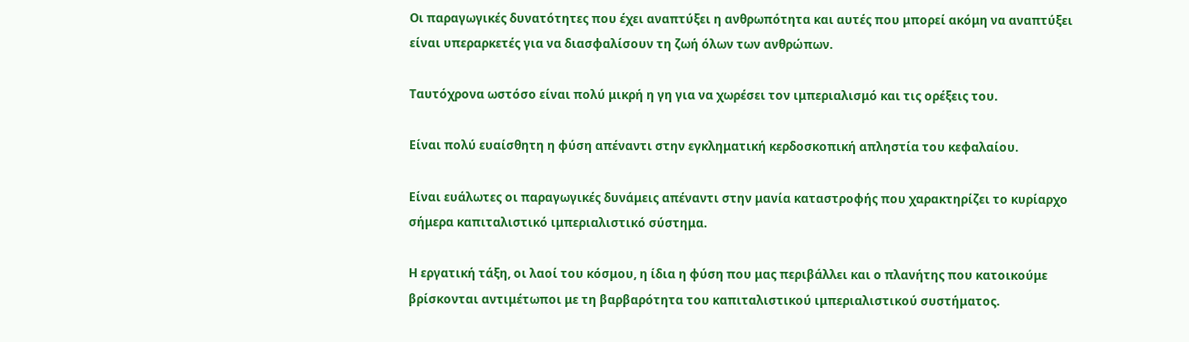Οι παραγωγικές δυνατότητες που έχει αναπτύξει η ανθρωπότητα και αυτές που μπορεί ακόμη να αναπτύξει είναι υπεραρκετές για να διασφαλίσουν τη ζωή όλων των ανθρώπων.

Ταυτόχρονα ωστόσο είναι πολύ μικρή η γη για να χωρέσει τον ιμπεριαλισμό και τις ορέξεις του.

Είναι πολύ ευαίσθητη η φύση απέναντι στην εγκληματική κερδοσκοπική απληστία του κεφαλαίου.

Είναι ευάλωτες οι παραγωγικές δυνάμεις απέναντι στην μανία καταστροφής που χαρακτηρίζει το κυρίαρχο σήμερα καπιταλιστικό ιμπεριαλιστικό σύστημα.

Η εργατική τάξη, οι λαοί του κόσμου, η ίδια η φύση που μας περιβάλλει και ο πλανήτης που κατοικούμε βρίσκονται αντιμέτωποι με τη βαρβαρότητα του καπιταλιστικού ιμπεριαλιστικού συστήματος.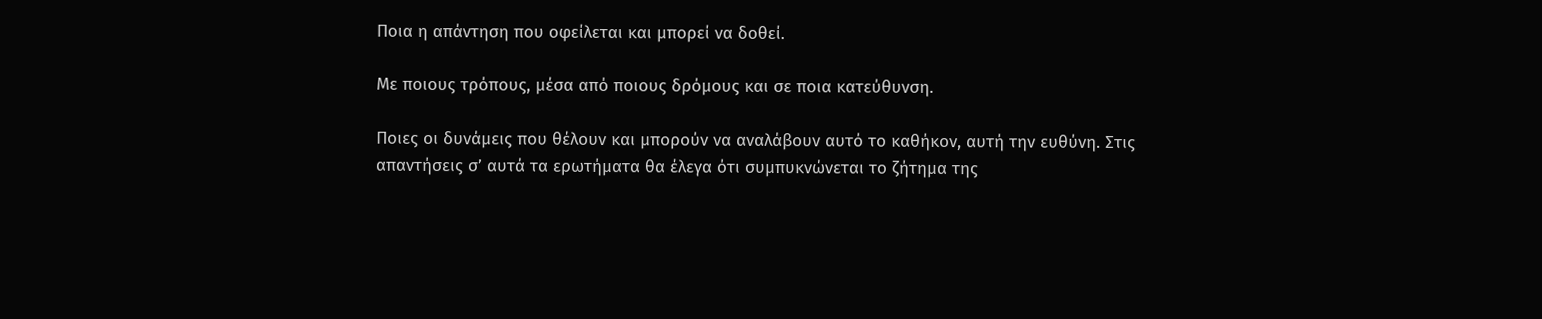Ποια η απάντηση που οφείλεται και μπορεί να δοθεί.

Με ποιους τρόπους, μέσα από ποιους δρόμους και σε ποια κατεύθυνση.

Ποιες οι δυνάμεις που θέλουν και μπορούν να αναλάβουν αυτό το καθήκον, αυτή την ευθύνη. Στις απαντήσεις σ’ αυτά τα ερωτήματα θα έλεγα ότι συμπυκνώνεται το ζήτημα της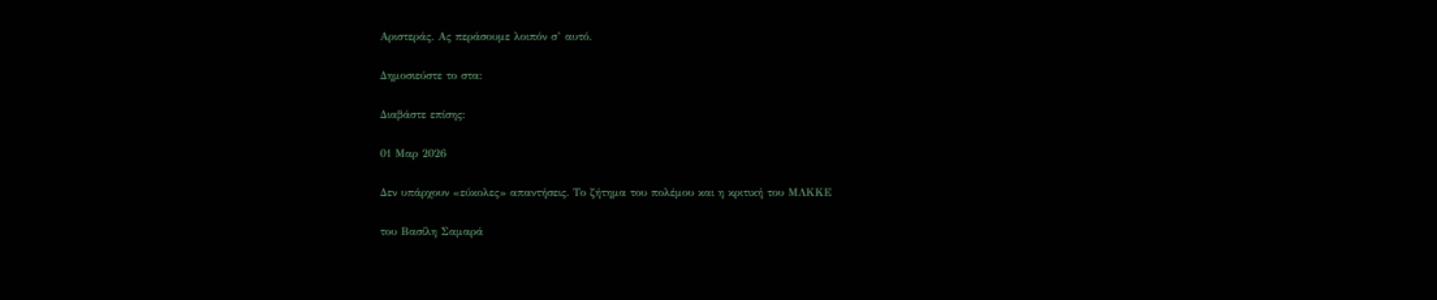Αριστεράς. Ας περάσουμε λοιπόν σ’ αυτό.

Δημοσιεύστε το στα:

Διαβάστε επίσης:

01 Μαρ 2026

Δεν υπάρχουν «εύκολες» απαντήσεις. Το ζήτημα του πολέμου και η κριτική του ΜΛΚΚΕ

του Βασίλη Σαμαρά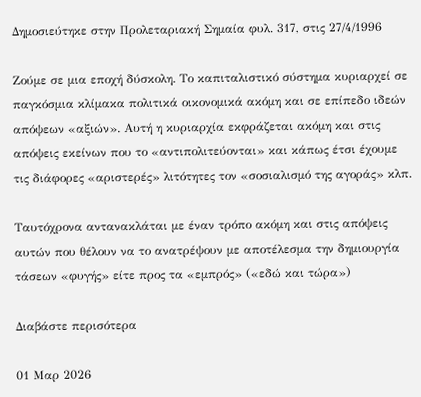Δημοσιεύτηκε στην Προλεταριακή Σημαία φυλ. 317, στις 27/4/1996

Ζούμε σε μια εποχή δύσκολη. Το καπιταλιστικό σύστημα κυριαρχεί σε παγκόσμια κλίμακα πολιτικά οικονομικά ακόμη και σε επίπεδο ιδεών απόψεων «αξιών». Αυτή η κυριαρχία εκφράζεται ακόμη και στις απόψεις εκείνων που το «αντιπολιτεύονται» και κάπως έτσι έχουμε τις διάφορες «αριστερές» λιτότητες τον «σοσιαλισμό της αγοράς» κλπ.

Ταυτόχρονα αντανακλάται με έναν τρόπο ακόμη και στις απόψεις αυτών που θέλουν να το ανατρέψουν με αποτέλεσμα την δημιουργία τάσεων «φυγής» είτε προς τα «εμπρός» («εδώ και τώρα»)

Διαβάστε περισότερα

01 Μαρ 2026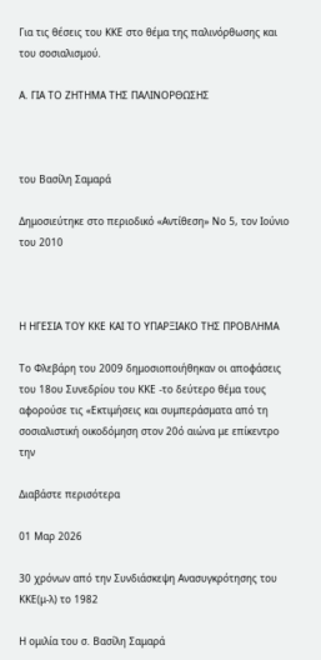Για τις θέσεις του ΚΚΕ στο θέμα της παλινόρθωσης και του σοσιαλισμού.

Α. ΓΙΑ ΤΟ ΖΗΤΗΜΑ ΤΗΣ ΠΑΛΙΝΟΡΘΩΣΗΣ



του Βασίλη Σαμαρά

Δημοσιεύτηκε στο περιοδικό «Αντίθεση» Νο 5, τον Ιούνιο του 2010



Η ΗΓΕΣΙΑ ΤΟΥ ΚΚΕ ΚΑΙ ΤΟ ΥΠΑΡΞΙΑΚΟ ΤΗΣ ΠΡΟΒΛΗΜΑ

Το Φλεβάρη του 2009 δημοσιοποιήθηκαν οι αποφάσεις του 18ου Συνεδρίου του ΚΚΕ -το δεύτερο θέμα τους αφορούσε τις «Εκτιμήσεις και συμπεράσματα από τη σοσιαλιστική οικοδόμηση στον 20ό αιώνα με επίκεντρο την

Διαβάστε περισότερα

01 Μαρ 2026

30 χρόνων από την Συνδιάσκεψη Ανασυγκρότησης του ΚΚΕ(μ-λ) το 1982

Η ομιλία του σ. Βασίλη Σαμαρά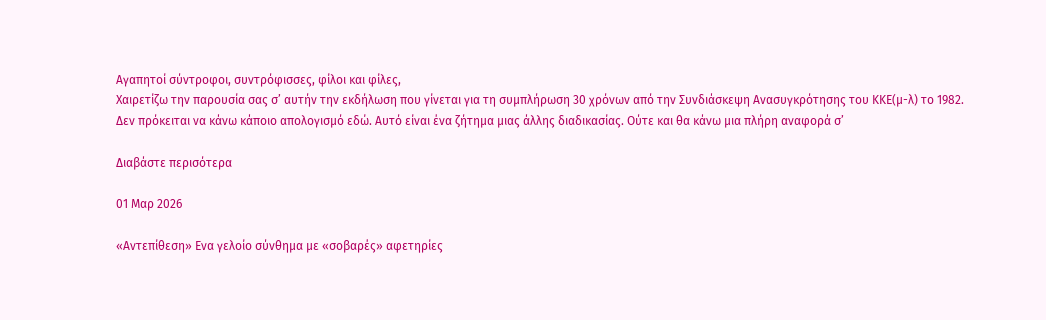Αγαπητοί σύντροφοι, συντρόφισσες, φίλοι και φίλες,
Χαιρετίζω την παρουσία σας σ’ αυτήν την εκδήλωση που γίνεται για τη συμπλήρωση 30 χρόνων από την Συνδιάσκεψη Ανασυγκρότησης του ΚΚΕ(μ-λ) το 1982.
Δεν πρόκειται να κάνω κάποιο απολογισμό εδώ. Αυτό είναι ένα ζήτημα μιας άλλης διαδικασίας. Ούτε και θα κάνω μια πλήρη αναφορά σ’

Διαβάστε περισότερα

01 Μαρ 2026

«Αντεπίθεση» Ενα γελοίο σύνθημα με «σοβαρές» αφετηρίες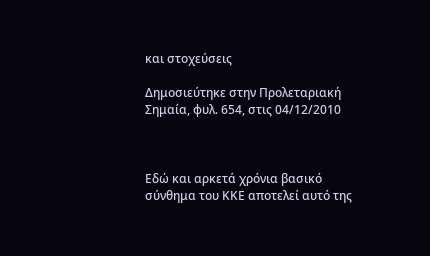και στοχεύσεις

Δημοσιεύτηκε στην Προλεταριακή Σημαία, φυλ. 654, στις 04/12/2010



Εδώ και αρκετά χρόνια βασικό σύνθημα του ΚΚΕ αποτελεί αυτό της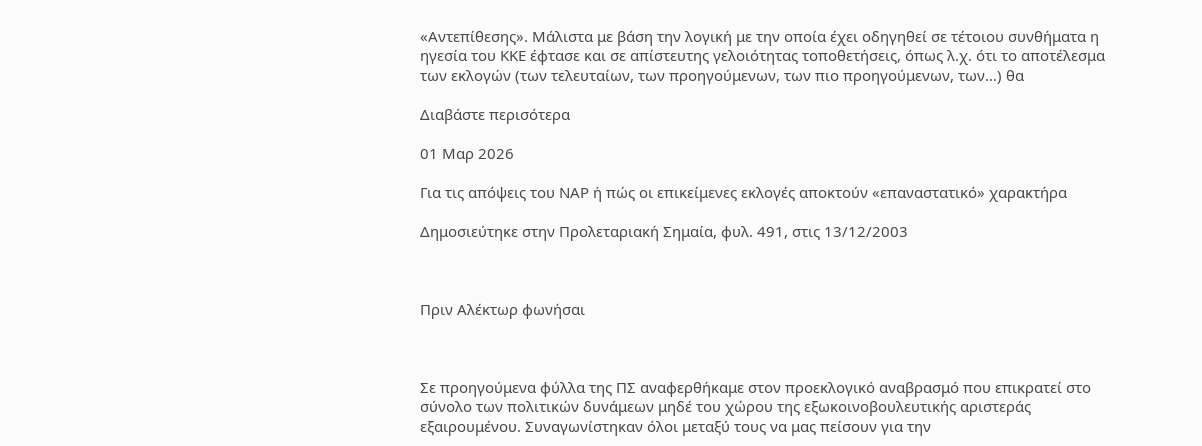«Αντεπίθεσης». Μάλιστα με βάση την λογική με την οποία έχει οδηγηθεί σε τέτοιου συνθήματα η ηγεσία του ΚΚΕ έφτασε και σε απίστευτης γελοιότητας τοποθετήσεις, όπως λ.χ. ότι το αποτέλεσμα των εκλογών (των τελευταίων, των προηγούμενων, των πιο προηγούμενων, των…) θα

Διαβάστε περισότερα

01 Μαρ 2026

Για τις απόψεις του ΝΑΡ ή πώς οι επικείμενες εκλογές αποκτούν «επαναστατικό» χαρακτήρα

Δημοσιεύτηκε στην Προλεταριακή Σημαία, φυλ. 491, στις 13/12/2003



Πριν Αλέκτωρ φωνήσαι



Σε προηγούμενα φύλλα της ΠΣ αναφερθήκαμε στον προεκλογικό αναβρασμό που επικρατεί στο σύνολο των πολιτικών δυνάμεων μηδέ του χώρου της εξωκοινοβουλευτικής αριστεράς εξαιρουμένου. Συναγωνίστηκαν όλοι μεταξύ τους να μας πείσουν για την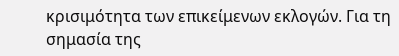κρισιμότητα των επικείμενων εκλογών. Για τη σημασία της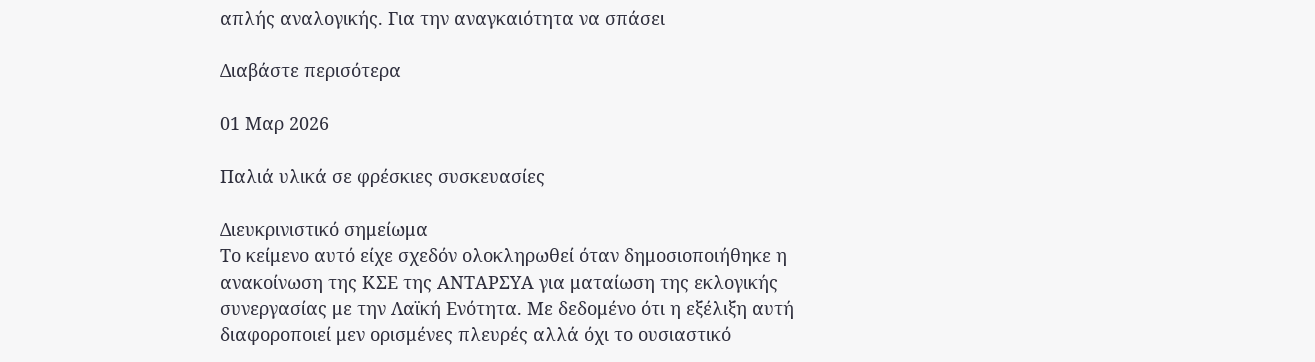απλής αναλογικής. Για την αναγκαιότητα να σπάσει

Διαβάστε περισότερα

01 Μαρ 2026

Παλιά υλικά σε φρέσκιες συσκευασίες

Διευκρινιστικό σημείωμα
Το κείμενο αυτό είχε σχεδόν ολοκληρωθεί όταν δημοσιοποιήθηκε η ανακοίνωση της ΚΣΕ της ΑΝΤΑΡΣΥΑ για ματαίωση της εκλογικής συνεργασίας με την Λαϊκή Ενότητα. Με δεδομένο ότι η εξέλιξη αυτή διαφοροποιεί μεν ορισμένες πλευρές αλλά όχι το ουσιαστικό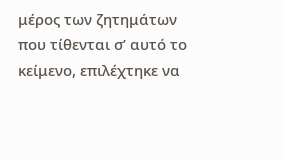μέρος των ζητημάτων που τίθενται σ’ αυτό το κείμενο, επιλέχτηκε να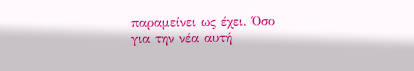παραμείνει ως έχει. Όσο για την νέα αυτή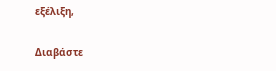εξέλιξη,

Διαβάστε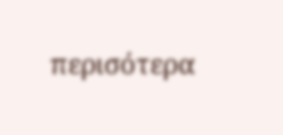περισότερα